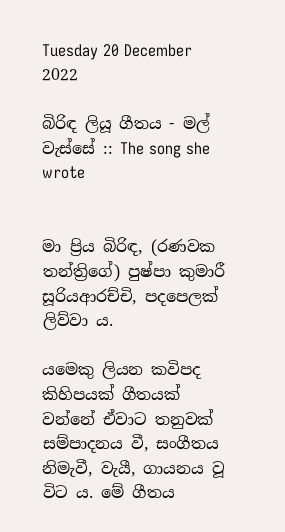Tuesday 20 December 2022

බිරිඳ ලියූ ගීතය - මල් වැස්සේ :: The song she wrote


මා ප්‍රිය බිරිඳ, (රණවක තන්ත්‍රිගේ) පුෂ්පා කුමාරී සූරියආරච්චි, පදපෙලක් ලිව්වා ය.

යමෙකු ලියන කවිපද කිහිපයක් ගීතයක් වන්නේ ඒවාට තනුවක් සම්පාදනය වී, සංගීතය නිමැවී, වැයී, ගායනය වූ විට ය. මේ ගීතය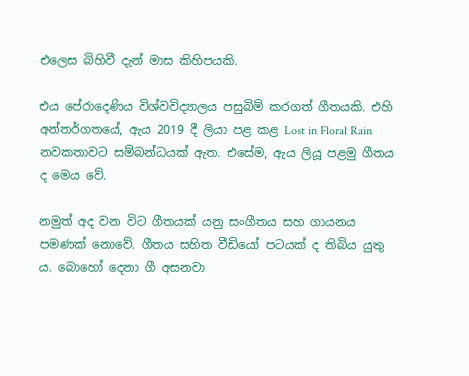එලෙස බිහිවී දැන් මාස කිහිපයකි.

එය පේරාදෙණිය විශ්වවිද්‍යාලය පසුබිම් කරගත් ගීතයකි. එහි අන්තර්ගතයේ, ඇය 2019 දී ලියා පළ කළ Lost in Floral Rain නවකතාවට සම්බන්ධයක් ඇත. එසේම, ඇය ලියූ පළමු ගීතය ද මෙය වේ.

නමුත් අද වන විට ගීතයක් යනු සංගීතය සහ ගායනය පමණක් නොවේ. ගීතය සහිත වීඩියෝ පටයක් ද තිබිය යුතු ය. බොහෝ දෙනා ගී අසනවා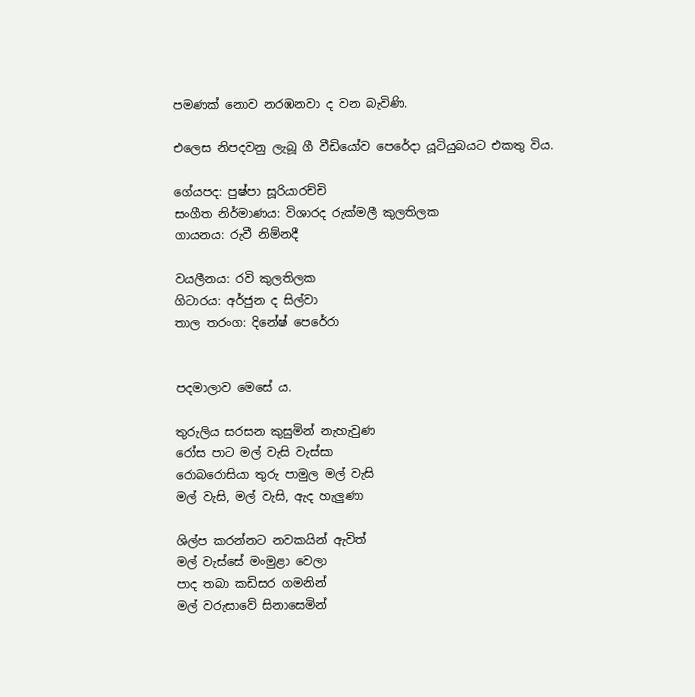පමණක් නොව නරඹනවා ද වන බැවිණි.

එලෙස නිපදවනු ලැබූ ගී වීඩියෝව පෙරේදා යූටියුබයට එකතු විය.

ගේයපද: පුෂ්පා සූරියාරච්චි
සංගීත නිර්මාණය: විශාරද රුක්මලී කුලතිලක
ගායනය: රුවී නිම්නදී

වයලීනය: රවි කුලතිලක
ගිටාරය: අර්ජුන ද සිල්වා
තාල තරංග: දිනේෂ් පෙරේරා


පදමාලාව මෙසේ ය.

තුරුලිය සරසන කුසුමින් නැහැවුණ
රෝස පාට මල් වැසි වැස්සා
රොබරොසියා තුරු පාමුල මල් වැසි
මල් වැසි, මල් වැසි, ඇද හැලුණා

ශිල්ප කරන්නට නවකයින් ඇවිත්
මල් වැස්සේ මංමුළා වෙලා
පාද තබා කඩිසර ගමනින්
මල් වරුසාවේ සිනාසෙමින්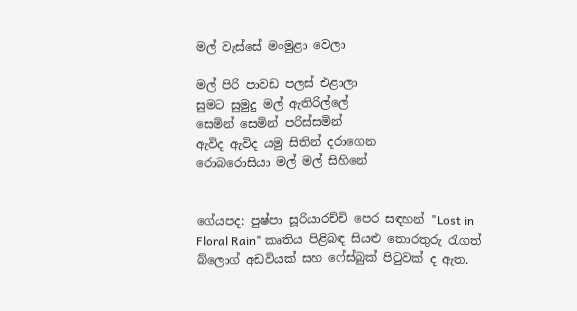මල් වැස්සේ මංමුළා වෙලා

මල් පිරි පාවඩ පලස් එළාලා
සුමට සුමුදු මල් ඇතිරිල්ලේ
සෙමින් සෙමින් පරිස්සමින්
ඇවිද ඇවිද යමු සිතින් දරාගෙන
රොබරොසියා මල් මල් සිහිනේ


ගේයපද: පුෂ්පා සූරියාරච්චි පෙර සඳහන් "Lost in Floral Rain" කෘතිය පිළිබඳ සියළු තොරතුරු රැගත් බ්ලොග් අඩවියක් සහ ෆේස්බුක් පිටුවක් ද ඇත.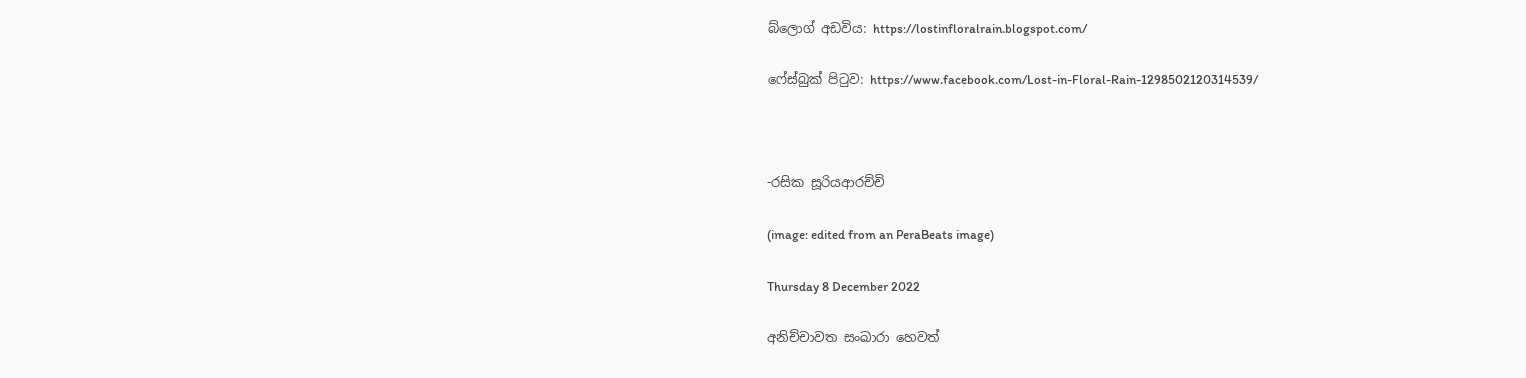බ්ලොග් අඩවිය: https://lostinfloralrain.blogspot.com/

ෆේස්බුක් පිටුව: https://www.facebook.com/Lost-in-Floral-Rain-1298502120314539/



-රසික සූරියආරච්චි

(image: edited from an PeraBeats image)

Thursday 8 December 2022

අනිච්චාවත සංඛාරා හෙවත්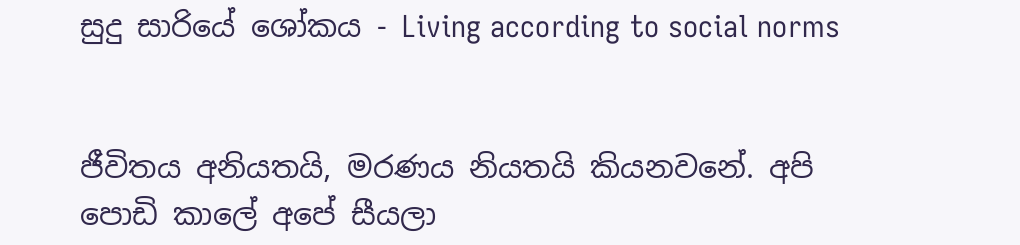සුදු සාරියේ ශෝකය - Living according to social norms


ජීවිතය අනියතයි, මරණය නියතයි කියනවනේ. අපි පොඩි කාලේ අපේ සීයලා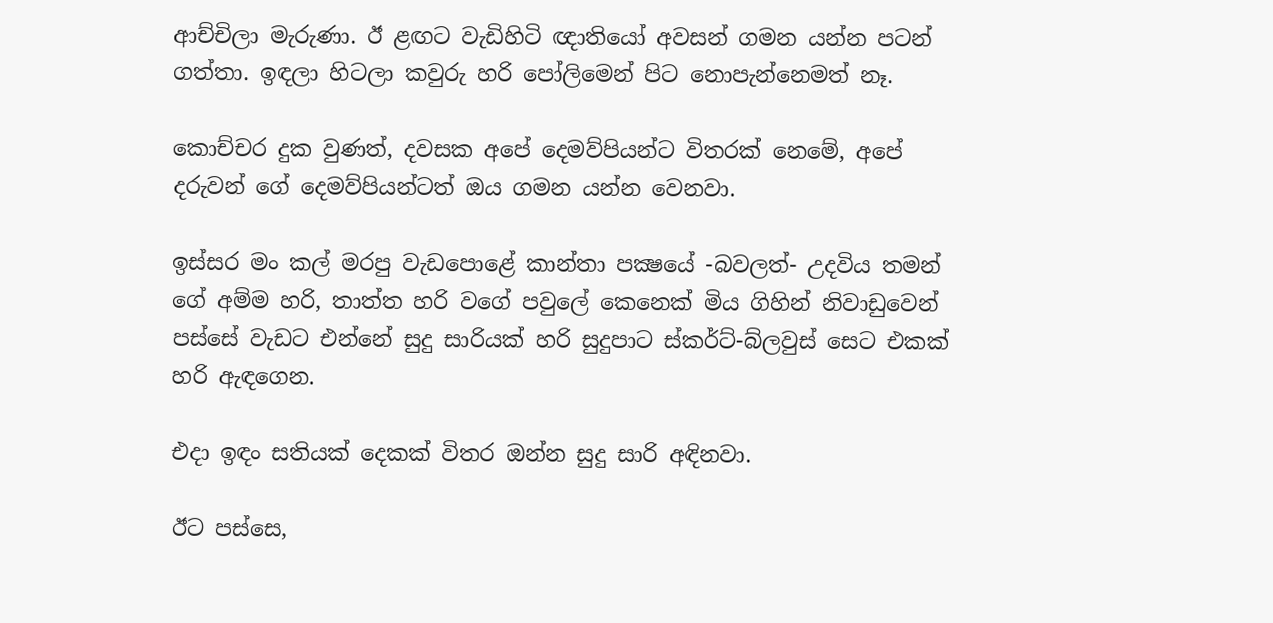ආච්චිලා මැරුණා. ඊ ළඟට වැඩිහිටි ඥාතියෝ අවසන් ගමන යන්න පටන් ගත්තා. ඉඳලා හිටලා කවුරු හරි පෝලිමෙන් පිට නොපැන්නෙමත් නෑ.

කොච්චර දුක වුණත්, දවසක අපේ දෙමව්පියන්ට විතරක් නෙමේ, අපේ දරුවන් ගේ දෙමව්පියන්ටත් ඔය ගමන යන්න වෙනවා.

ඉස්සර මං කල් මරපු වැඩපොළේ කාන්තා පක්‍ෂයේ -බවලත්- උදවිය තමන් ගේ අම්ම හරි, තාත්ත හරි වගේ පවුලේ කෙනෙක් මිය ගිහින් නිවාඩුවෙන් පස්සේ වැඩට එන්නේ සුදු සාරියක් හරි සුදුපාට ස්කර්ට්-බ්ලවුස් සෙට එකක් හරි ඇඳගෙන.

එදා ඉඳං සතියක් දෙකක් විතර ඔන්න සුදු සාරි අඳිනවා.

ඊට පස්සෙ,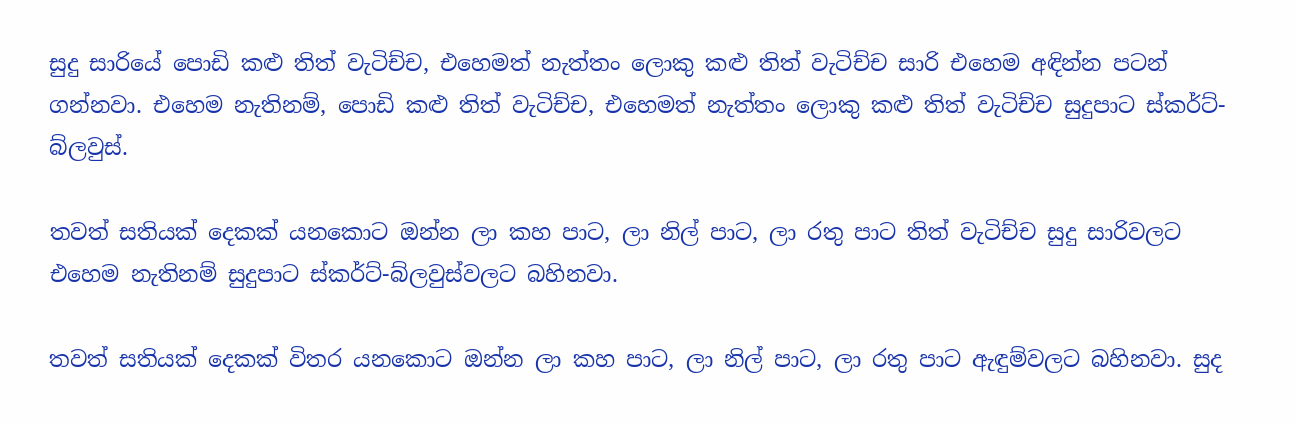සුදු සාරියේ පොඩි කළු තිත් වැටිච්ච, එහෙමත් නැත්තං ලොකු කළු තිත් වැටිච්ච සාරි එහෙම අඳින්න පටන් ගන්නවා. එහෙම නැතිනම්, පොඩි කළු තිත් වැටිච්ච, එහෙමත් නැත්තං ලොකු කළු තිත් වැටිච්ච සුදුපාට ස්කර්ට්-බ්ලවුස්.

තවත් සතියක් දෙකක් යනකොට ඔන්න ලා කහ පාට, ලා නිල් පාට, ලා රතු පාට තිත් වැටිච්ච සුදු සාරිවලට එහෙම නැතිනම් සුදුපාට ස්කර්ට්-බ්ලවුස්වලට බහිනවා.

තවත් සතියක් දෙකක් විතර යනකොට ඔන්න ලා කහ පාට, ලා නිල් පාට, ලා රතු පාට ඇඳුම්වලට බහිනවා. සුද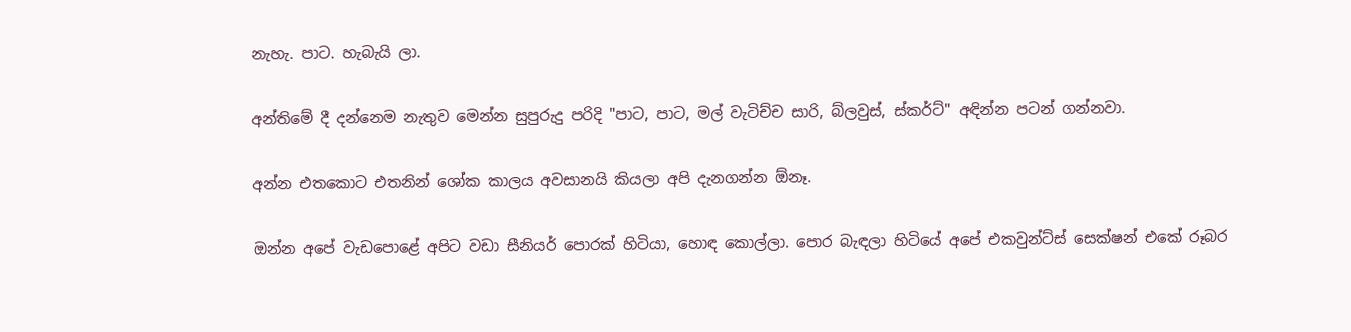නැහැ. පාට. හැබැයි ලා.

අන්තිමේ දී දන්නෙම නැතුව මෙන්න සුපුරුදු පරිදි "පාට, පාට, මල් වැටිච්ච සාරි, බ්ලවුස්, ස්කර්ට්" අඳින්න පටන් ගන්නවා.

අන්න එතකොට එතනින් ශෝක කාලය අවසානයි කියලා අපි දැනගන්න ඕනෑ.

ඔන්න අපේ වැඩපොළේ අපිට වඩා සීනියර් පොරක් හිටියා, හොඳ කොල්ලා. පොර බැඳලා හිටියේ අපේ එකවුන්ට්ස් සෙක්ෂන් එකේ රූබර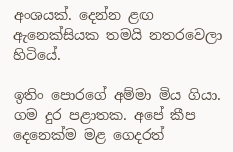අංශයක්. දෙන්න ළඟ ඇනෙක්සියක තමයි නතරවෙලා හිටියේ.

ඉතිං පොරගේ අම්මා මිය ගියා. ගම දුර පළාතක. අපේ කීප දෙනෙක්ම මළ ගෙදරත්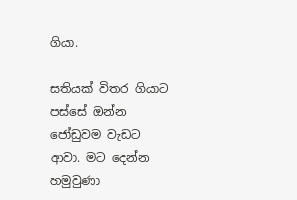ගියා.

සතියක් විතර ගියාට පස්සේ ඔන්න ජෝඩුවම වැඩට ආවා. මට දෙන්න හමුවුණා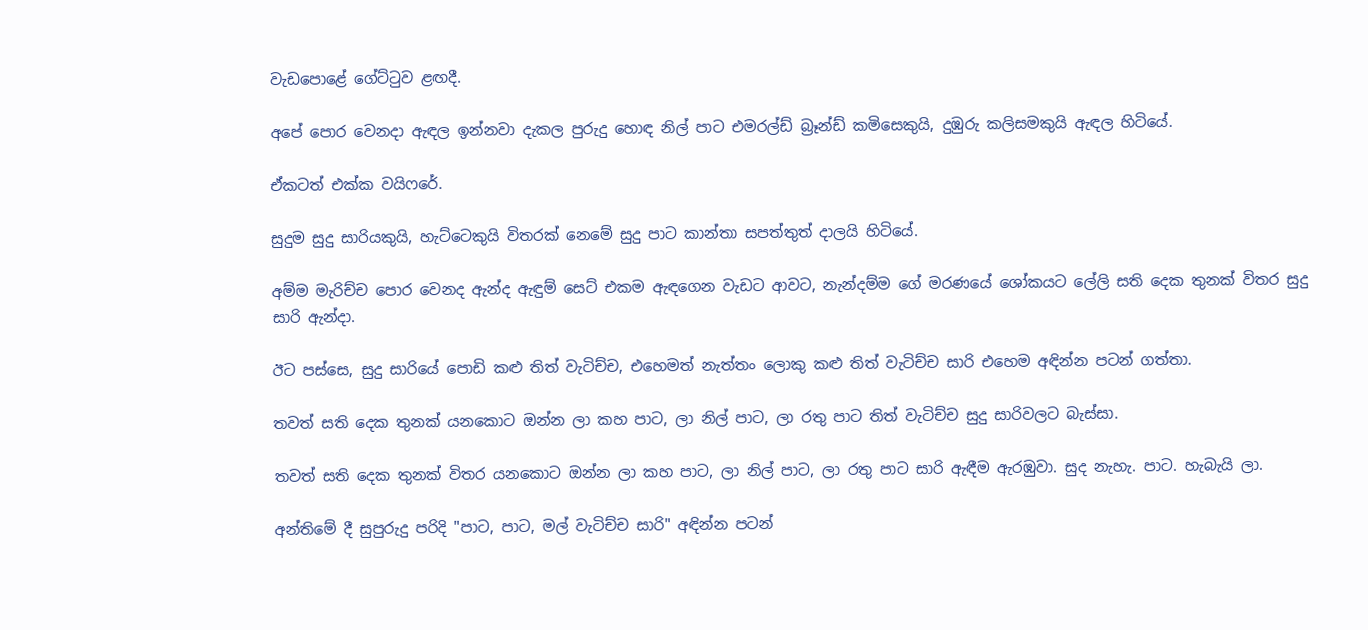වැඩපොළේ ගේට්ටුව ළඟදී.

අපේ පොර වෙනදා ඇඳල ඉන්නවා දැකල පුරුදු හොඳ නිල් පාට එමරල්ඩ් බ්‍රෑන්ඩ් කමිසෙකුයි, දුඹුරු කලිසමකුයි ඇඳල හිටියේ.

ඒකටත් එක්ක වයිෆරේ.

සුදුම සුදු සාරියකුයි, හැට්ටෙකුයි විතරක් නෙමේ සුදු පාට කාන්තා සපත්තුත් දාලයි හිටියේ.

අම්ම මැරිච්ච පොර වෙනද ඇන්ද ඇඳුම් සෙට් එකම ඇඳගෙන වැඩට ආවට, නැන්දම්ම ගේ මරණයේ ශෝකයට ලේලි සති දෙක තුනක් විතර සුදු සාරි ඇන්දා.

ඊට පස්සෙ, සුදු සාරියේ පොඩි කළු තිත් වැටිච්ච, එහෙමත් නැත්තං ලොකු කළු තිත් වැටිච්ච සාරි එහෙම අඳින්න පටන් ගත්තා.

තවත් සති දෙක තුනක් යනකොට ඔන්න ලා කහ පාට, ලා නිල් පාට, ලා රතු පාට තිත් වැටිච්ච සුදු සාරිවලට බැස්සා.

තවත් සති දෙක තුනක් විතර යනකොට ඔන්න ලා කහ පාට, ලා නිල් පාට, ලා රතු පාට සාරි ඇඳීම ඇරඹුවා. සුද නැහැ. පාට. හැබැයි ලා.

අන්තිමේ දී සුපුරුදු පරිදි "පාට, පාට, මල් වැටිච්ච සාරි" අඳින්න පටන්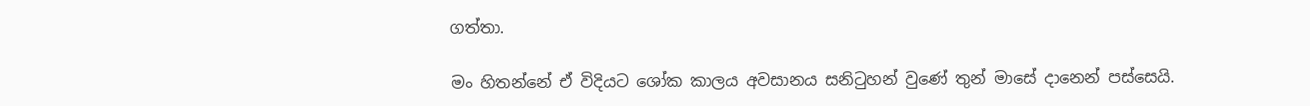ගත්තා.

මං හිතන්නේ ඒ විදියට ශෝක කාලය අවසානය සනිටුහන් වුණේ තුන් මාසේ දානෙන් පස්සෙයි.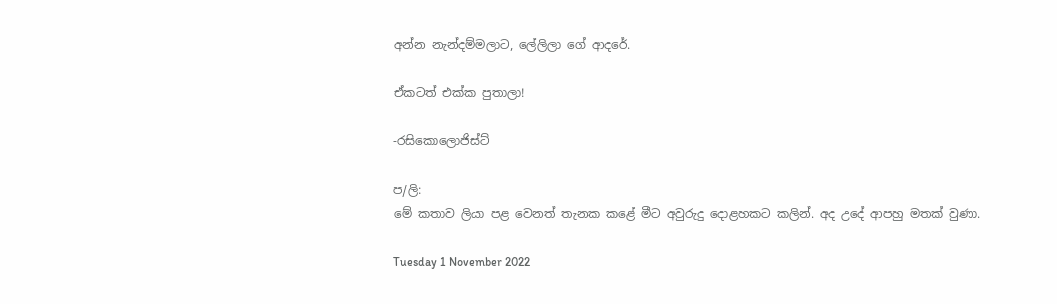අන්න නැන්දම්මලාට, ලේලිලා ගේ ආදරේ.

ඒකටත් එක්ක පුතාලා!

-රසිකොලොජිස්ට්

ප/ලි:
මේ කතාව ලියා පළ වෙනත් තැනක කළේ මීට අවුරුදු දොළහකට කලින්. අද උදේ ආපහු මතක් වුණා.

Tuesday 1 November 2022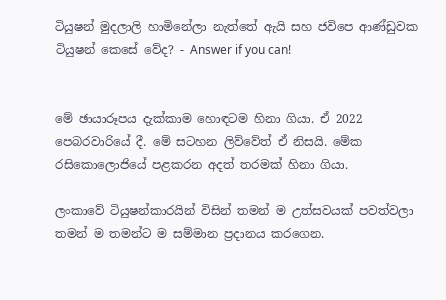ටියුෂන් මුදලාලි හාමිනේලා නැත්තේ ඇයි සහ ජවිපෙ ආණ්ඩුවක ටියුෂන් කෙසේ වේද? - Answer if you can!


මේ ඡායාරූපය දැක්කාම හොඳටම හිනා ගියා. ඒ 2022 පෙබරවාරියේ දී. මේ සටහන ලිව්වේත් ඒ නිසයි. මේක රසිකොලොජියේ පළකරන අදත් තරමක් හිනා ගියා.

ලංකාවේ ටියුෂන්කාරයින් විසින් තමන් ම උත්සවයක් පවත්වලා තමන් ම තමන්ට ම සම්මාන ප්‍රදානය කරගෙන.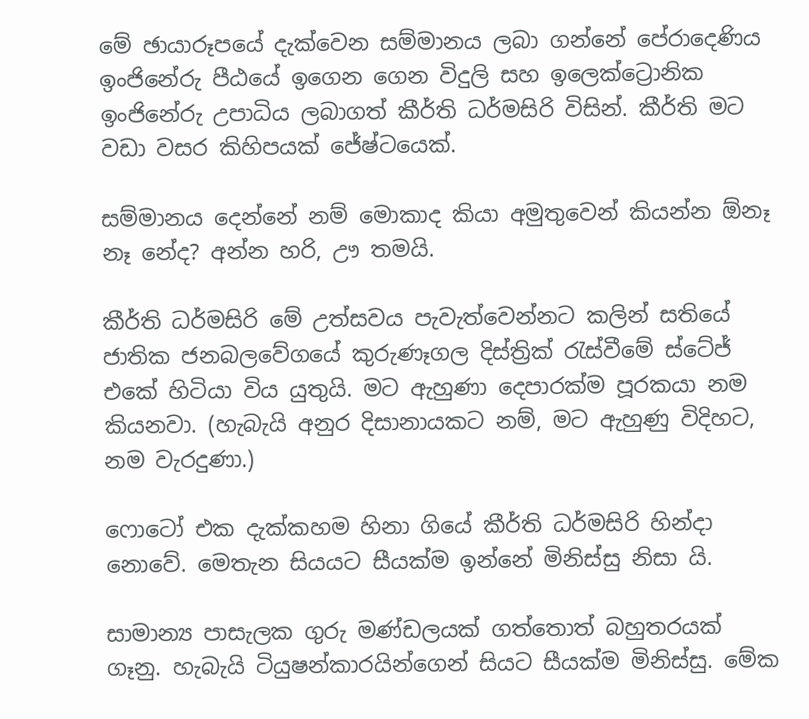මේ ඡායාරූපයේ දැක්වෙන සම්මානය ලබා ගන්නේ පේරාදෙණිය ඉංජිනේරු පීඨයේ ඉගෙන ගෙන විදුලි සහ ඉලෙක්ට්‍රොනික ඉංජිනේරු උපාධිය ලබාගත් කීර්ති ධර්මසිරි විසින්. කීර්ති මට වඩා වසර කිහිපයක් ජේෂ්ටයෙක්.

සම්මානය දෙන්නේ නම් මොකාද කියා අමුතුවෙන් කියන්න ඕනෑ නෑ නේද? අන්න හරි, ඌ තමයි.

කීර්ති ධර්මසිරි මේ උත්සවය පැවැත්වෙන්නට කලින් සතියේ ජාතික ජනබලවේගයේ කුරුණෑගල දිස්ත්‍රික් රැස්වීමේ ස්ටේජ් එකේ හිටියා විය යුතුයි. මට ඇහුණා දෙපාරක්ම පූරකයා නම කියනවා. (හැබැයි අනුර දිසානායකට නම්, මට ඇහුණු විදිහට, නම වැරදුණා.)

ෆොටෝ එක දැක්කහම හිනා ගියේ කීර්ති ධර්මසිරි හින්දා නොවේ. මෙතැන සියයට සීයක්ම ඉන්නේ මිනිස්සු නිසා යි.

සාමාන්‍ය පාසැලක ගුරු මණ්ඩලයක් ගත්තොත් බහුතරයක් ගෑනු. හැබැයි ටියුෂන්කාරයින්ගෙන් සියට සීයක්ම මිනිස්සු. මේක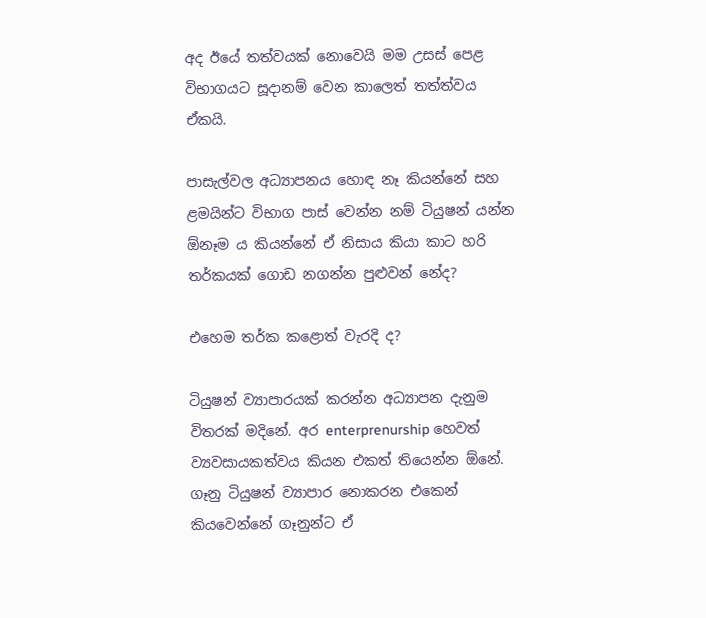අද ඊයේ තත්වයක් නොවෙයි මම උසස් පෙළ විභාගයට සූදානම් වෙන කාලෙත් තත්ත්වය ඒකයි.

පාසැල්වල අධ්‍යාපනය හොඳ නෑ කියන්නේ සහ ළමයින්ට විභාග පාස් වෙන්න නම් ටියුෂන් යන්න ඕනෑම ය කියන්නේ ඒ නිසාය කියා කාට හරි තර්කයක් ගොඩ නගන්න පුළුවන් නේද?

එහෙම තර්ක කළොත් වැරදි ද?

ටියුෂන් ව්‍යාපාරයක් කරන්න අධ්‍යාපන දැනුම විතරක් මදිනේ. අර enterprenurship හෙවත් ව්‍යවසායකත්වය කියන එකත් තියෙන්න ඕනේ. ගෑනු ටියුෂන් ව්‍යාපාර නොකරන එකෙන් කියවෙන්නේ ගෑනුන්ට ඒ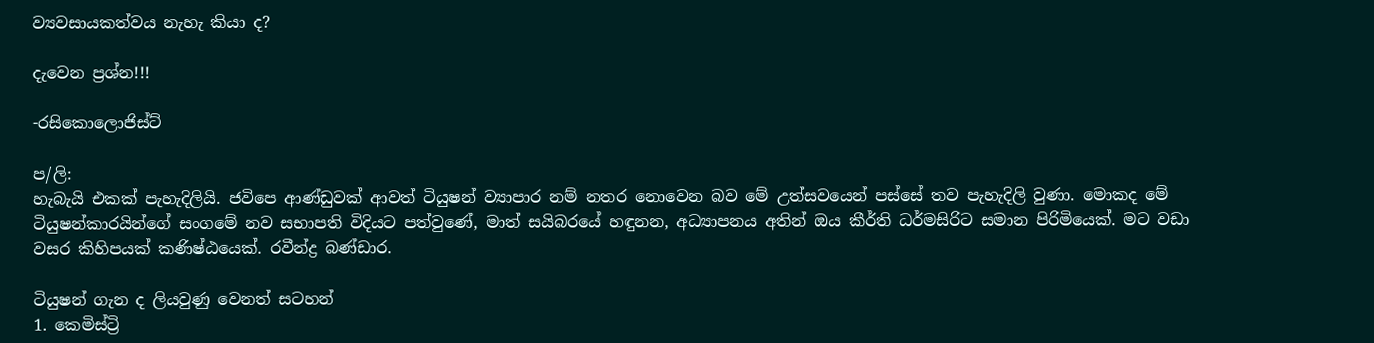ව්‍යවසායකත්වය නැහැ කියා ද?

දැවෙන ප්‍රශ්න!!!

-රසිකොලොජිස්ට්

ප/ලි:
හැබැයි එකක් පැහැදිලියි. ජවිපෙ ආණ්ඩුවක් ආවත් ටියුෂන් ව්‍යාපාර නම් නතර නොවෙන බව මේ උත්සවයෙන් පස්සේ තව පැහැදිලි වුණා. මොකද මේ ටියුෂන්කාරයින්ගේ සංගමේ නව සභාපති විදියට පත්වුණේ, මාත් සයිබරයේ හඳුනන, අධ්‍යාපනය අතින් ඔය කීර්ති ධර්මසිරිට සමාන පිරිමියෙක්. මට වඩා වසර කිහිපයක් කණිෂ්ඨයෙක්. රවීන්ද්‍ර බණ්ඩාර.

ටියුෂන් ගැන ද ලියවුණු වෙනත් සටහන්
1. කෙමිස්ට්‍රි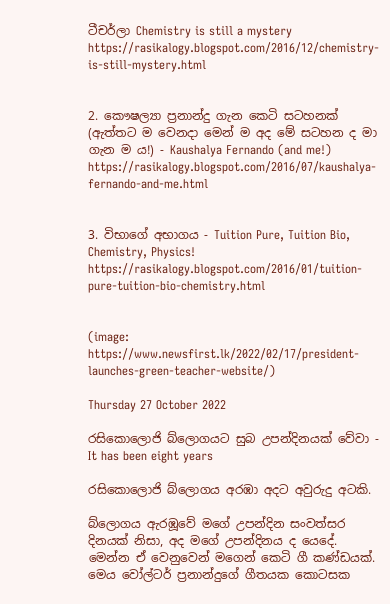ටීචර්ලා Chemistry is still a mystery
https://rasikalogy.blogspot.com/2016/12/chemistry-is-still-mystery.html


2. කෞෂල්‍යා ප්‍රනාන්දු ගැන කෙටි සටහනක් (ඇත්තට ම වෙනදා මෙන් ම අද මේ සටහන ද මා ගැන ම ය!) - Kaushalya Fernando (and me!)
https://rasikalogy.blogspot.com/2016/07/kaushalya-fernando-and-me.html


3. විභාගේ අභාගය - Tuition Pure, Tuition Bio, Chemistry, Physics!
https://rasikalogy.blogspot.com/2016/01/tuition-pure-tuition-bio-chemistry.html


(image: https://www.newsfirst.lk/2022/02/17/president-launches-green-teacher-website/)

Thursday 27 October 2022

රසිකොලොජි බ්ලොගයට සුබ උපන්දිනයක් වේවා - It has been eight years

රසිකොලොජි බ්ලොගය අරඹා අදට අවුරුදු අටකි.

බ්ලොගය ඇරඹූවේ මගේ උපන්දින සංවත්සර දිනයක් නිසා, අද මගේ උපන්දිනය ද යෙදේ. මෙන්න ඒ වෙනුවෙන් මගෙන් කෙටි ගී කණ්ඩයක්. මෙය වෝල්ටර් ප්‍රනාන්දුගේ ගීතයක කොටසක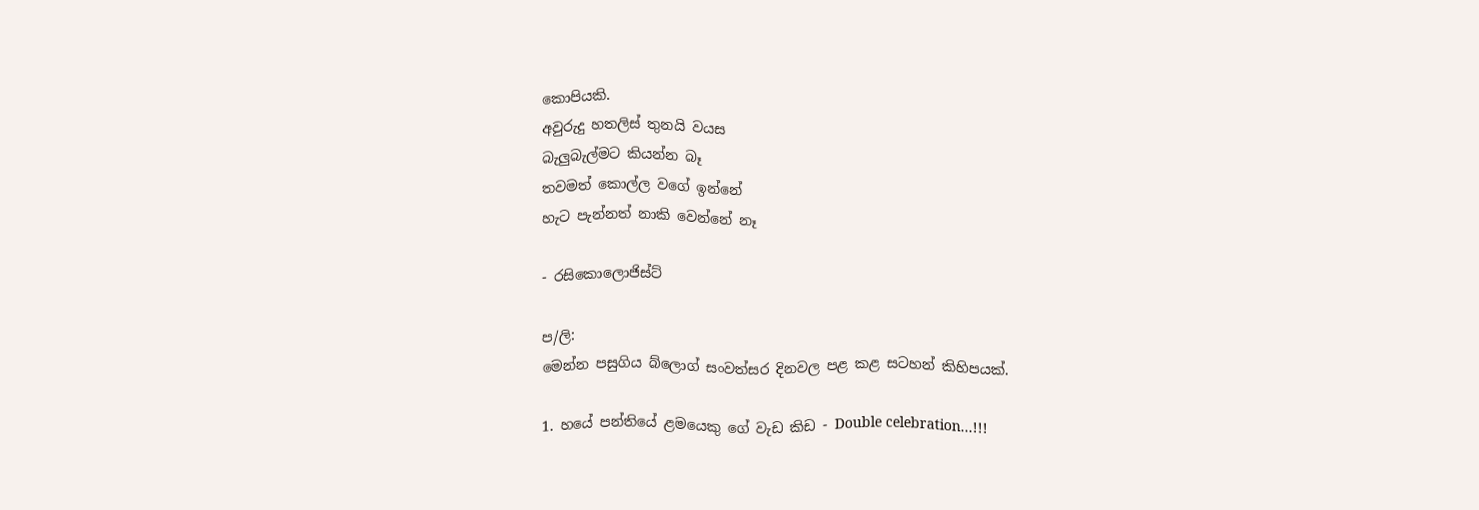කොපියකි.
අවුරුදු හතලිස් තුනයි වයස
බැලුබැල්මට කියන්න බෑ
තවමත් කොල්ල වගේ ඉන්නේ
හැට පැන්නත් නාකි වෙන්නේ නෑ

- රසිකොලොජිස්ට්

ප/ලි:
මෙන්න පසුගිය බ්ලොග් සංවත්සර දිනවල පළ කළ සටහන් කිහිපයක්.

1. හයේ පන්තියේ ළමයෙකු ගේ වැඩ කිඩ - Double celebration...!!!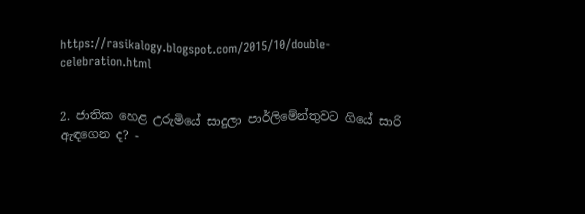https://rasikalogy.blogspot.com/2015/10/double-celebration.html


2. ජාතික හෙළ උරුමියේ සාදුලා පාර්ලිමේන්තුවට ගියේ සාරි ඇඳගෙන ද? -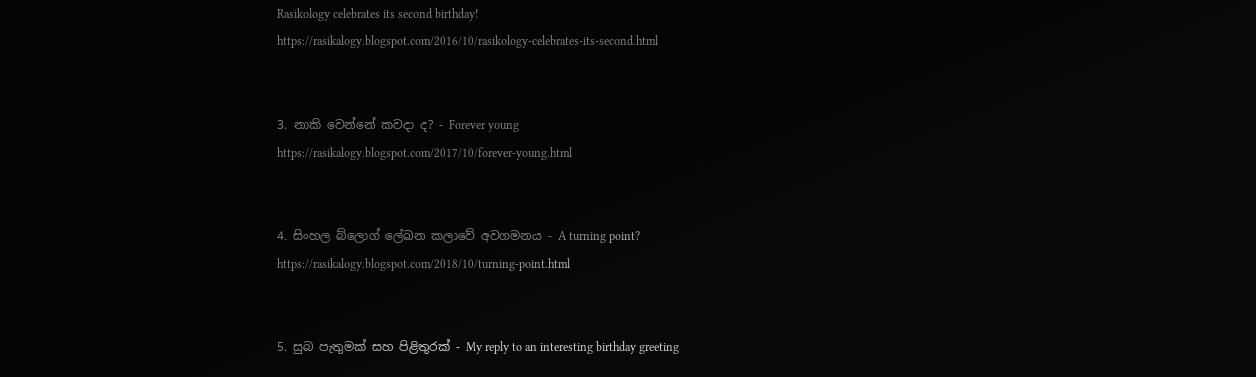Rasikology celebrates its second birthday!
https://rasikalogy.blogspot.com/2016/10/rasikology-celebrates-its-second.html


3. නාකි වෙන්නේ කවදා ද? - Forever young
https://rasikalogy.blogspot.com/2017/10/forever-young.html


4. සිංහල බ්ලොග් ලේඛන කලාවේ අවගමනය - A turning point?
https://rasikalogy.blogspot.com/2018/10/turning-point.html


5. සුබ පැතුමක් සහ පිළිතුරක් - My reply to an interesting birthday greeting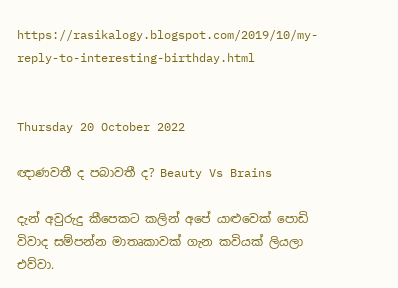https://rasikalogy.blogspot.com/2019/10/my-reply-to-interesting-birthday.html


Thursday 20 October 2022

ඥාණවතී ද පබාවතී ද? Beauty Vs Brains

දැන් අවුරුදු කීපෙකට කලින් අපේ යාළුවෙක් පොඩි විවාද සම්පන්න මාතෘකාවක් ගැන කවියක් ලියලා එව්වා.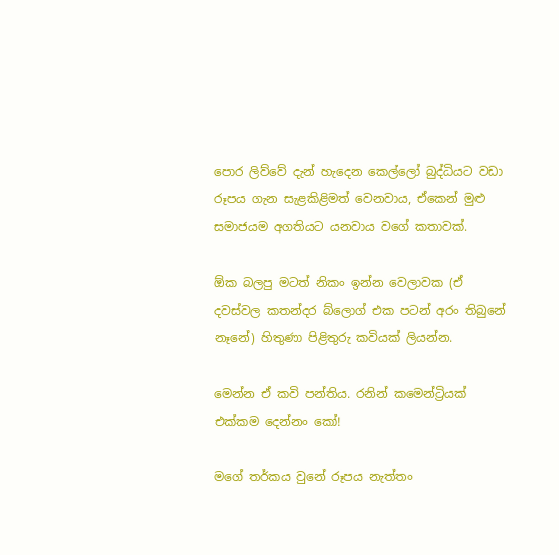පොර ලිව්වේ දැන් හැදෙන කෙල්ලෝ බුද්ධියට වඩා රූපය ගැන සැළකිළිමත් වෙනවාය, ඒකෙන් මුළු සමාජයම අගතියට යනවාය වගේ කතාවක්.

ඕක බලපු මටත් නිකං ඉන්න වෙලාවක (ඒ දවස්වල කතන්දර බ්ලොග් එක පටන් අරං තිබුනේ නෑනේ) හිතුණා පිළිතුරු කවියක් ලියන්න.

මෙන්න ඒ කවි පන්තිය. රනින් කමෙන්ට්‍රියක් එක්කම දෙන්නං කෝ!

මගේ තර්කය වුනේ රූපය නැත්තං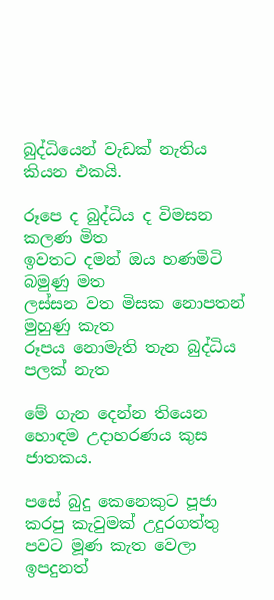බුද්ධියෙන් වැඩක් නැතිය කියන එකයි.

රූපෙ ද බුද්ධිය ද විමසන කලණ මිත
ඉවතට දමන් ඔය හණමිටි බමුණු මත
ලස්සන වත මිසක නොපතන් මුහුණු කැත
රූපය නොමැති තැන බුද්ධිය පලක් නැත

මේ ගැන දෙන්න තියෙන හොඳම උදාහරණය කුස ජාතකය.

පසේ බුදු කෙනෙකුට පූජා කරපු කැවුමක් උදුරගත්තු පවට මූණ කැත වෙලා ඉපදුනත්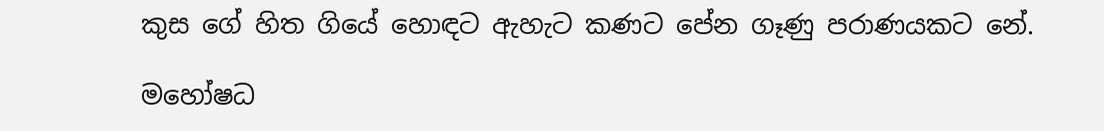කුස ගේ හිත ගියේ හොඳට ඇහැට කණට පේන ගෑණු පරාණයකට නේ.

මහෝෂධ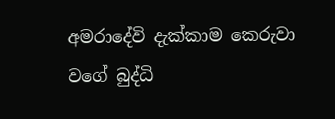අමරාදේවි දැක්කාම කෙරුවා වගේ බුද්ධි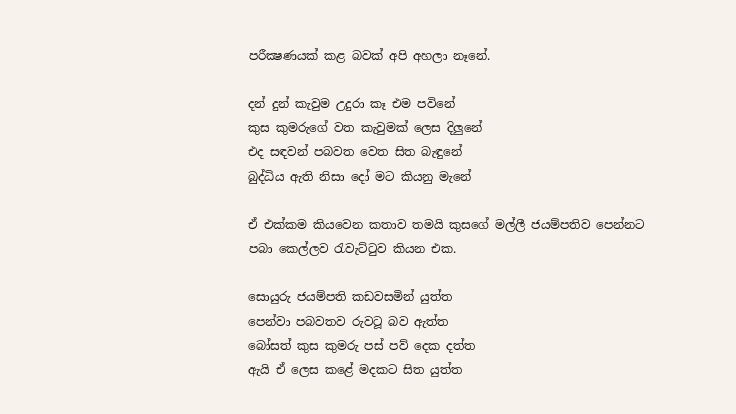පරීක්‍ෂණයක් කළ බවක් අපි අහලා නෑනේ.

දන් දුන් කැවුම උදුරා කෑ එම පවිනේ
කුස කුමරුගේ වත කැවුමක් ලෙස දිලුනේ
එද සඳවන් පබවත වෙත සිත බැඳුනේ
බුද්ධිය ඇති නිසා දෝ මට කියනු මැනේ

ඒ එක්කම කියවෙන කතාව තමයි කුසගේ මල්ලී ජයම්පතිව පෙන්නට පබා කෙල්ලව රැවැට්ටුව කියන එක.

සොයුරු ජයම්පති කඩවසමින් යුත්ත
පෙන්වා පබවතව රුවටූ බව ඇත්ත
බෝසත් කුස කුමරු පස් පව් දෙක දත්ත
ඇයි ඒ ලෙස කළේ මදකට සිත යුත්ත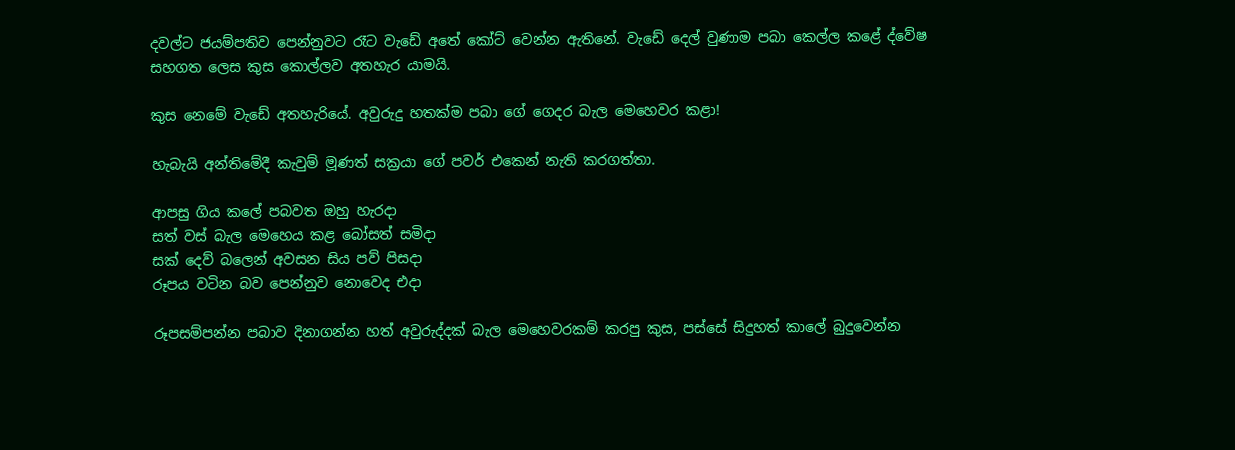දවල්ට ජයම්පතිව පෙන්නුවට රෑට වැඩේ අතේ කෝට් වෙන්න ඇතිනේ. වැඩේ දෙල් වුණාම පබා කෙල්ල කළේ ද්වේෂ සහගත ලෙස කුස කොල්ලව අතහැර යාමයි.

කුස නෙමේ වැඩේ අතහැරියේ. අවුරුදු හතක්ම පබා ගේ ගෙදර බැල මෙහෙවර කළා!

හැබැයි අන්තිමේදී කැවුම් මූණත් සක්‍රයා ගේ පවර් එකෙන් නැති කරගත්තා.

ආපසු ගිය කලේ පබවත ඔහු හැරදා
සත් වස් බැල මෙහෙය කළ බෝසත් සමිදා
සක් දෙව් බලෙන් අවසන සිය පව් පිසදා
රූපය වටින බව පෙන්නුව නොවෙද එදා

රූපසම්පන්න පබාව දිනාගන්න හත් අවුරුද්දක් බැල මෙහෙවරකම් කරපු කුස, පස්සේ සිදුහත් කාලේ බුදුවෙන්න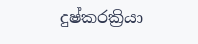දුෂ්කරක්‍රියා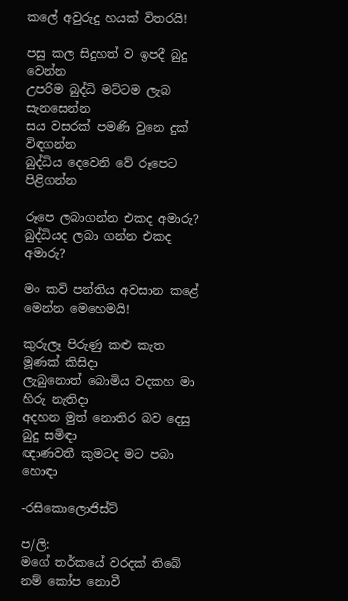කලේ අවුරුදු හයක් විතරයි!

පසු කල සිදුහත් ව ඉපදී බුදු වෙන්න
උපරිම බුද්ධි මට්ටම ලැබ සැනසෙන්න
සය වසරක් පමණි වුනෙ දුක් විඳගන්න
බුද්ධිය දෙවෙනි වේ රූපෙට පිළිගන්න

රූපෙ ලබාගන්න එකද අමාරු? බුද්ධියද ලබා ගන්න එකද අමාරු?

මං කවි පන්තිය අවසාන කළේ මෙන්න මෙහෙමයි!

කුරුලෑ පිරුණු කළු කැත මූණක් කිසිදා
ලැබුනොත් බොමිය වදකහ මා හිරු නැතිදා
අදහන මුත් නොතිර බව දෙසු බුදු සමිඳා
ඥාණවතී කුමටද මට පබා හොඳා

-රසිකොලොජිස්ට්

ප/ලි:
මගේ තර්කයේ වරදක් තිබේ නම් කෝප නොවී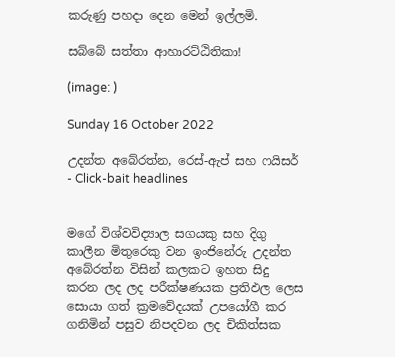කරුණු පහදා දෙන මෙන් ඉල්ලමි.

සබ්බේ සත්තා ආහාරට්ඨිතිකා!

(image: )

Sunday 16 October 2022

උදන්ත අබේරත්න, රෙස්-ඇප් සහ ෆයිසර් - Click-bait headlines


මගේ විශ්වවිද්‍යාල සගයකු සහ දිගු කාලීන මිතුරෙකු වන ඉංජිනේරු උදන්ත අබේරත්න විසින් කලකට ඉහත සිදු කරන ලද ලද පරීක්ෂණයක ප්‍රතිඵල ලෙස සොයා ගත් ක්‍රමවේදයක් උපයෝගී කර ගනිමින් පසුව නිපදවන ලද චිකිත්සක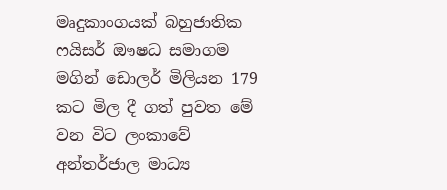මෘදුකාංගයක් බහුජාතික ෆයිසර් ඖෂධ සමාගම මගින් ඩොලර් මිලියන 179 කට මිල දී ගත් පුවත මේ වන විට ලංකාවේ අන්තර්ජාල මාධ්‍ය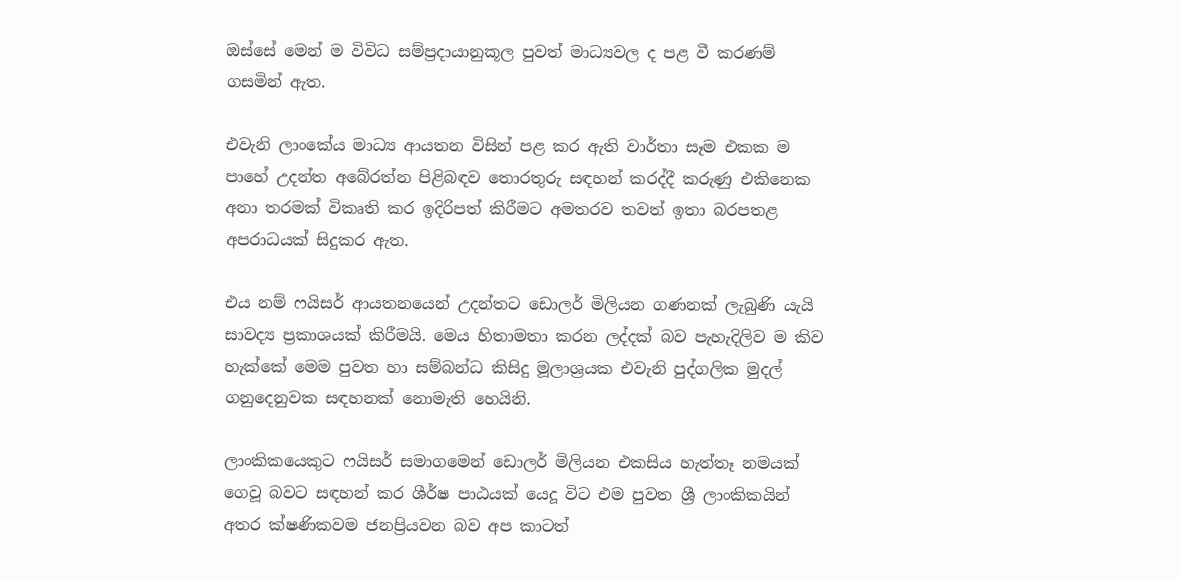ඔස්සේ මෙන් ම විවිධ සම්ප්‍රදායානුකූල පුවත් මාධ්‍යවල ද පළ වී කරණම් ගසමින් ඇත.

එවැනි ලාංකේය මාධ්‍ය ආයතන විසින් පළ කර ඇති වාර්තා සෑම එකක ම පාහේ උදන්ත අබේරත්න පිළිබඳව තොරතුරු සඳහන් කරද්දී කරුණු එකිනෙක අනා තරමක් විකෘති කර ඉදිරිපත් කිරීමට අමතරව තවත් ඉතා බරපතළ අපරාධයක් සිදුකර ඇත.

එය නම් ෆයිසර් ආයතනයෙන් උදන්තට ඩොලර් මිලියන ගණනක් ලැබුණි යැයි සාවද්‍ය ප්‍රකාශයක් කිරීමයි. මෙය හිතාමතා කරන ලද්දක් බව පැහැදිලිව ම කිව හැක්කේ මෙම පුවත හා සම්බන්ධ කිසිදු මූලාශ්‍රයක එවැනි පුද්ගලික මුදල් ගනුදෙනුවක සඳහනක් නොමැති හෙයිනි.

ලාංකිකයෙකුට ෆයිසර් සමාගමෙන් ඩොලර් මිලියන එකසිය හැත්තෑ නමයක් ගෙවූ බවට සඳහන් කර ශීර්ෂ පාඨයක් යෙදූ විට එම පුවත ශ්‍රී ලාංකිකයින් අතර ක්ෂණිකවම ජනප්‍රියවන බව අප කාටත්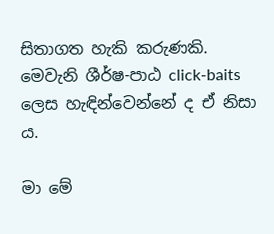සිතාගත හැකි කරුණකි. මෙවැනි ශීර්ෂ-පාඨ click-baits ලෙස හැඳින්වෙන්නේ ද ඒ නිසා ය.

මා මේ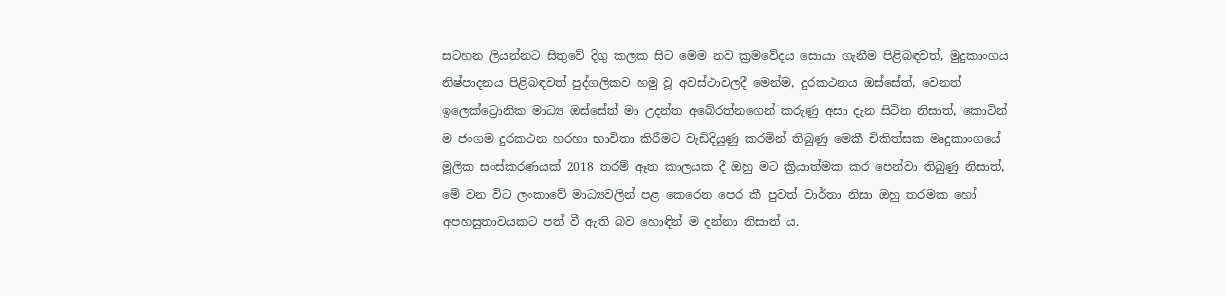සටහන ලියන්නට සිතුවේ දිගු කලක සිට මෙම නව ක්‍රමවේදය සොයා ගැනීම පිළිබඳවත්, මුදුකාංගය නිෂ්පාදනය පිළිබඳවත් පුද්ගලිකව හමු වූ අවස්ථාවලදී මෙන්ම, දුරකථනය ඔස්සේත්, වෙනත් ඉලෙක්ට්‍රොනික මාධ්‍ය ඔස්සේත් මා උදන්ත අබේරත්නගෙන් කරුණු අසා දැන සිටින නිසාත්, කොටින් ම ජංගම දුරකථන හරහා භාවිතා කිරීමට වැඩිදියුණු කරමින් තිබුණු මෙකී චිකිත්සක මෘදුකාංගයේ මූලික සංස්කරණයක් 2018 තරම් ඈත කාලයක දී ඔහු මට ක්‍රියාත්මක කර පෙන්වා තිබුණු නිසාත්, මේ වන විට ලංකාවේ මාධ්‍යවලින් පළ කෙරෙන පෙර කී පුවත් වාර්තා නිසා ඔහු තරමක හෝ අපහසුතාවයකට පත් වී ඇති බව හොඳින් ම දන්නා නිසාත් ය.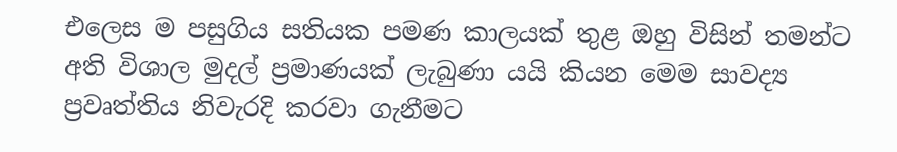එලෙස ම පසුගිය සතියක පමණ කාලයක් තුළ ඔහු විසින් තමන්ට අති විශාල මුදල් ප්‍රමාණයක් ලැබුණා යයි කියන මෙම සාවද්‍ය ප්‍රවෘත්තිය නිවැරදි කරවා ගැනීමට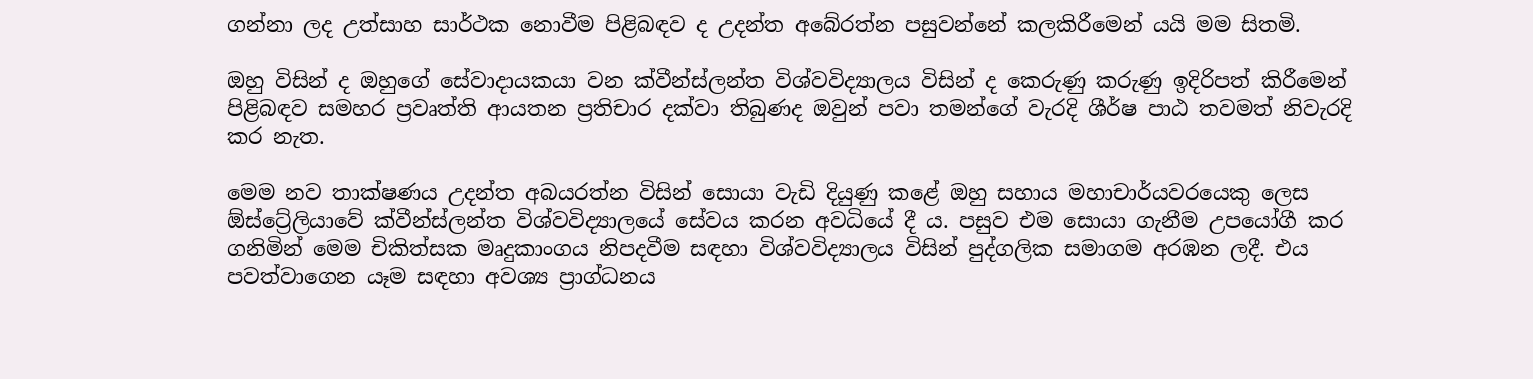ගන්නා ලද උත්සාහ සාර්ථක නොවීම පිළිබඳව ද උදන්ත අබේරත්න පසුවන්නේ කලකිරීමෙන් යයි මම සිතමි.

ඔහු විසින් ද ඔහුගේ සේවාදායකයා වන ක්වීන්ස්ලන්ත විශ්වවිද්‍යාලය විසින් ද කෙරුණු කරුණු ඉදිරිපත් කිරීමෙන් පිළිබඳව සමහර ප්‍රවෘත්ති ආයතන ප්‍රතිචාර දක්වා තිබුණද ඔවුන් පවා තමන්ගේ වැරදි ශීර්ෂ පාඨ තවමත් නිවැරදි කර නැත.

මෙම නව තාක්ෂණය උදන්ත අබයරත්න විසින් සොයා වැඩි දියුණු කළේ ඔහු සහාය මහාචාර්යවරයෙකු ලෙස ඕස්ට්‍රේලියාවේ ක්වීන්ස්ලන්ත විශ්වවිද්‍යාලයේ සේවය කරන අවධියේ දී ය. පසුව එම සොයා ගැනීම උපයෝගී කර ගනිමින් මෙම චිකිත්සක මෘදුකාංගය නිපදවීම සඳහා විශ්වවිද්‍යාලය විසින් පුද්ගලික සමාගම අරඹන ලදී. එය පවත්වාගෙන යෑම සඳහා අවශ්‍ය ප්‍රාග්ධනය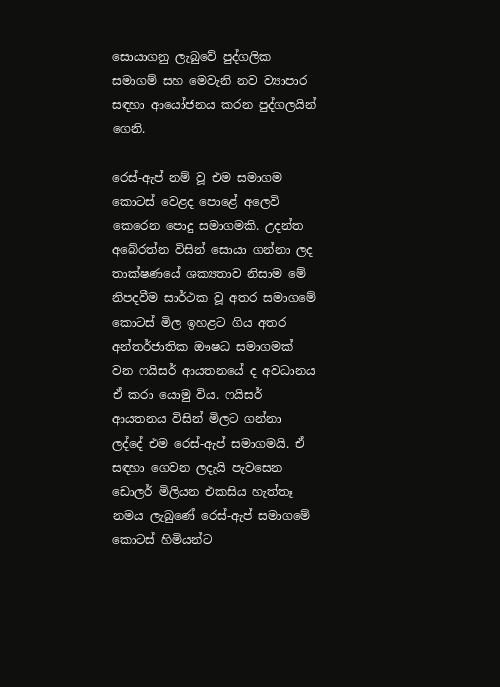සොයාගනු ලැබුවේ පුද්ගලික සමාගම් සහ මෙවැනි නව ව්‍යාපාර සඳහා ආයෝජනය කරන පුද්ගලයින් ගෙනි.

රෙස්-ඇප් නම් වූ එම සමාගම කොටස් වෙළද පොළේ අලෙවි කෙරෙන පොදු සමාගමකි. උදන්ත අබේරත්න විසින් සොයා ගන්නා ලද තාක්ෂණයේ ශක්‍යතාව නිසාම මේ නිපදවීම සාර්ථක වූ අතර සමාගමේ කොටස් මිල ඉහළට ගිය අතර අන්තර්ජාතික ඖෂධ සමාගමක් වන ෆයිසර් ආයතනයේ ද අවධානය ඒ කරා යොමු විය. ෆයිසර් ආයතනය විසින් මිලට ගන්නා ලද්දේ එම රෙස්-ඇප් සමාගමයි. ඒ සඳහා ගෙවන ලදැයි පැවසෙන ඩොලර් මිලියන එකසිය හැත්තෑ නමය ලැබුණේ රෙස්-ඇප් සමාගමේ කොටස් හිමියන්ට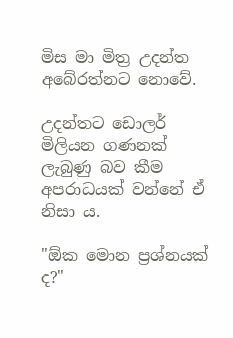මිස මා මිත්‍ර උදන්ත අබේරත්නට නොවේ.

උදන්තට ඩොලර් මිලියන ගණනක් ලැබුණු බව කීම අපරාධයක් වන්නේ ඒ නිසා ය.

"ඕක මොන ප්‍රශ්නයක් ද?"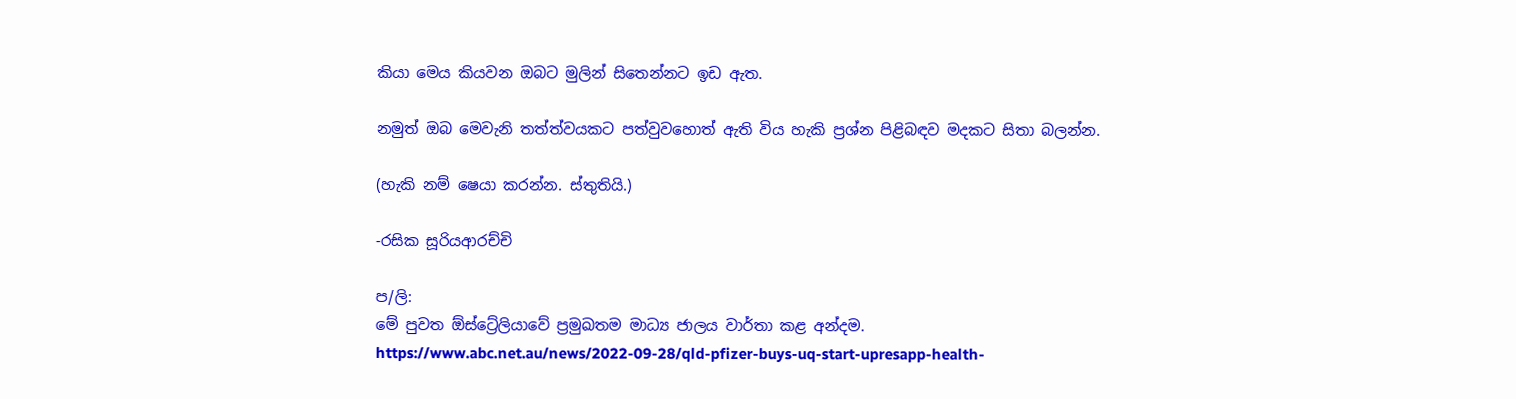කියා මෙය කියවන ඔබට මුලින් සිතෙන්නට ඉඩ ඇත.

නමුත් ඔබ මෙවැනි තත්ත්වයකට පත්වුවහොත් ඇති විය හැකි ප්‍රශ්න පිළිබඳව මදකට සිතා බලන්න.

(හැකි නම් ෂෙයා කරන්න. ස්තුතියි.)

-රසික සූරියආරච්චි

ප/ලි:
මේ පුවත ඕස්ට්‍රේලියාවේ ප්‍රමුඛතම මාධ්‍ය ජාලය වාර්තා කළ අන්දම.
https://www.abc.net.au/news/2022-09-28/qld-pfizer-buys-uq-start-upresapp-health-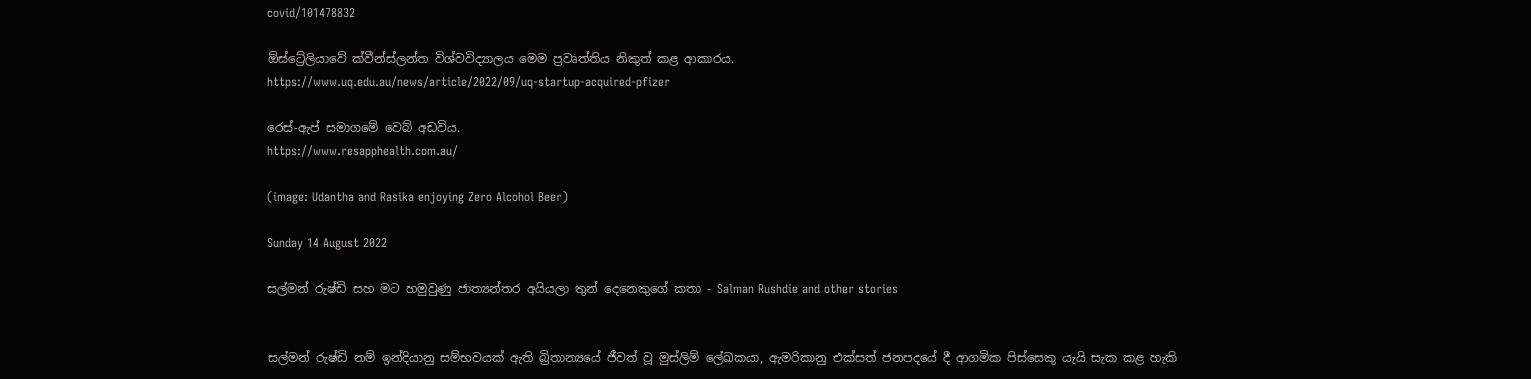covid/101478832

ඕස්ට්‍රේලියාවේ ක්වීන්ස්ලන්ත විශ්වවිද්‍යාලය මෙම ප්‍රවෘත්තිය නිකුත් කළ ආකාරය.
https://www.uq.edu.au/news/article/2022/09/uq-startup-acquired-pfizer

රෙස්-ඇප් සමාගමේ වෙබ් අඩවිය.
https://www.resapphealth.com.au/

(image: Udantha and Rasika enjoying Zero Alcohol Beer)

Sunday 14 August 2022

සල්මන් රුෂ්ඩි සහ මට හමුවුණු ජාත්‍යන්තර අයියලා තුන් දෙනෙකුගේ කතා - Salman Rushdie and other stories


සල්මන් රුෂ්ඩි නම් ඉන්දියානු සම්භවයක් ඇති බ්‍රිතාන්‍යයේ ජීවත් වූ මුස්ලිම් ලේඛකයා, ඇමරිකානු එක්සත් ජනපදයේ දී ආගමික පිස්සෙකු යැයි සැක කළ හැකි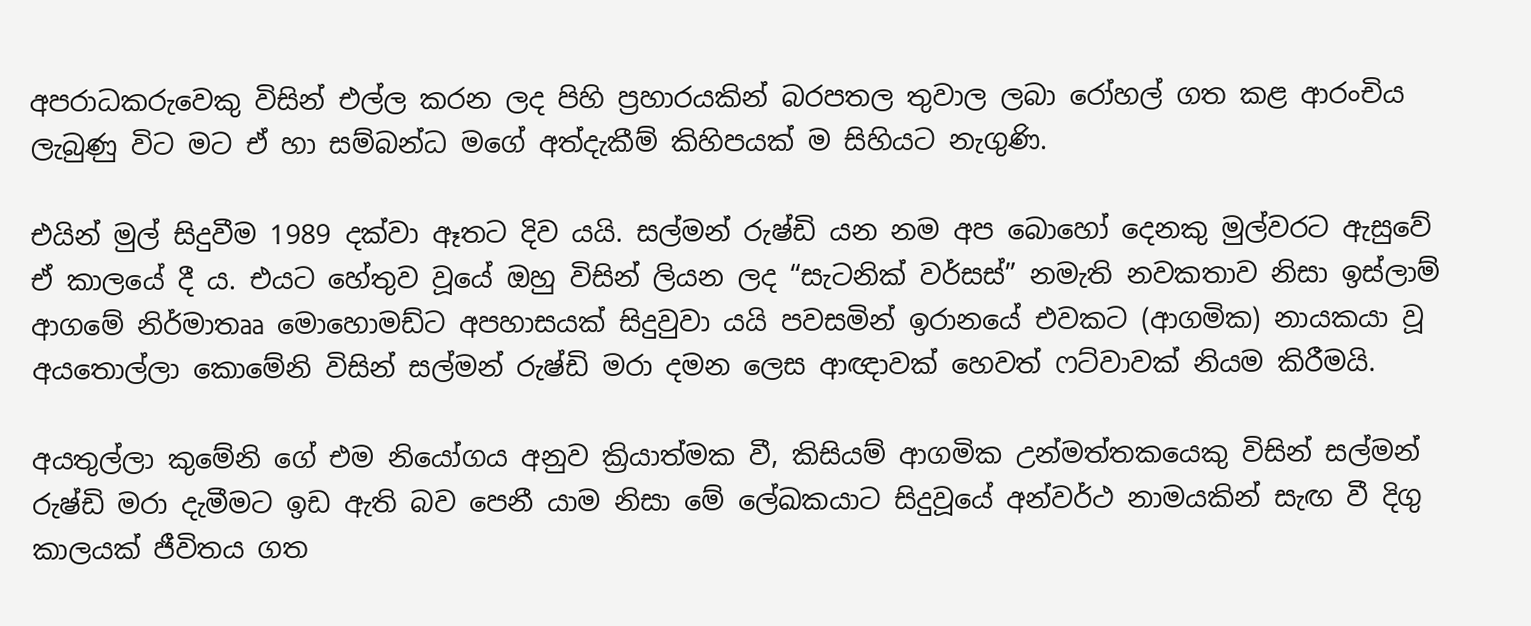අපරාධකරුවෙකු විසින් එල්ල කරන ලද පිහි ප්‍රහාරයකින් බරපතල තුවාල ලබා රෝහල් ගත කළ ආරංචිය ලැබුණු විට මට ඒ හා සම්බන්ධ මගේ අත්දැකීම් කිහිපයක් ම සිහියට නැගුණි.

එයින් මුල් සිදුවීම 1989 දක්වා ඈතට දිව යයි. සල්මන් රුෂ්ඩි යන නම අප බොහෝ දෙනකු මුල්වරට ඇසුවේ ඒ කාලයේ දී ය. එයට හේතුව වූයේ ඔහු විසින් ලියන ලද “සැටනික් වර්සස්” නමැති නවකතාව නිසා ඉස්ලාම් ආගමේ නිර්මාතෲ මොහොමඩ්ට අපහාසයක් සිදුවුවා යයි පවසමින් ඉරානයේ එවකට (ආගමික) නායකයා වූ අයතොල්ලා කොමේනි විසින් සල්මන් රුෂ්ඩි මරා දමන ලෙස ආඥාවක් හෙවත් ෆට්වාවක් නියම කිරීමයි.

අයතුල්ලා කුමේනි ගේ එම නියෝගය අනුව ක්‍රියාත්මක වී, කිසියම් ආගමික උන්මත්තකයෙකු විසින් සල්මන් රුෂ්ඩි මරා දැමීමට ඉඩ ඇති බව පෙනී යාම නිසා මේ ලේඛකයාට සිදුවූයේ අන්වර්ථ නාමයකින් සැඟ වී දිගු කාලයක් ජීවිතය ගත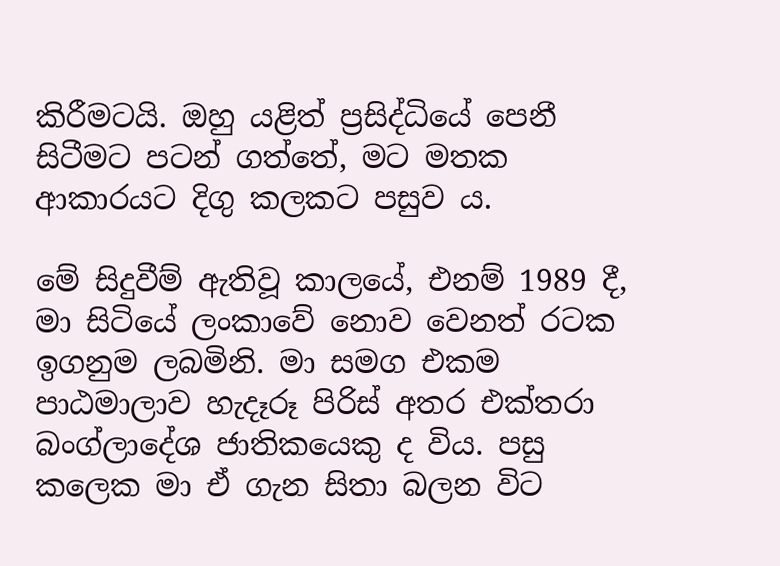කිරීමටයි. ඔහු යළිත් ප්‍රසිද්ධියේ පෙනී සිටීමට පටන් ගත්තේ, මට මතක ආකාරයට දිගු කලකට පසුව ය.

මේ සිදුවීම් ඇතිවූ කාලයේ, එනම් 1989 දී, මා සිටියේ ලංකාවේ නොව වෙනත් රටක ඉගනුම ලබමිනි. මා සමග එකම පාඨමාලාව හැදෑරූ පිරිස් අතර එක්තරා බංග්ලාදේශ ජාතිකයෙකු ද විය. පසු කලෙක මා ඒ ගැන සිතා බලන විට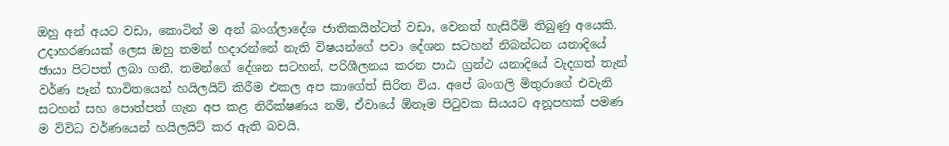ඔහු අන් අයට වඩා, කොටින් ම අන් බංග්ලාදේශ ජාතිකයින්ටත් වඩා, වෙනත් හැසිරීම් තිබුණු අයෙකි. උදාහරණයක් ලෙස ඔහු තමන් හදාරන්නේ නැති විෂයන්ගේ පවා දේශන සටහන් නිබන්ධන යනාදියේ ඡායා පිටපත් ලබා ගනී. තමන්ගේ දේශන සටහන්, පරිශීලනය කරන පාඨ ග්‍රන්ථ යනාදියේ වැදගත් තැන් වර්ණ පෑන් භාවිතයෙන් හයිලයිට් කිරීම එකල අප කාගේත් සිරිත විය. අපේ බංගලි මිතුරාගේ එවැනි සටහන් සහ පොත්පත් ගැන අප කළ නිරීක්ෂණය නම්, ඒවායේ ඕනෑම පිටුවක සියයට අනූපහක් පමණ ම විවිධ වර්ණයෙන් හයිලයිට් කර ඇති බවයි.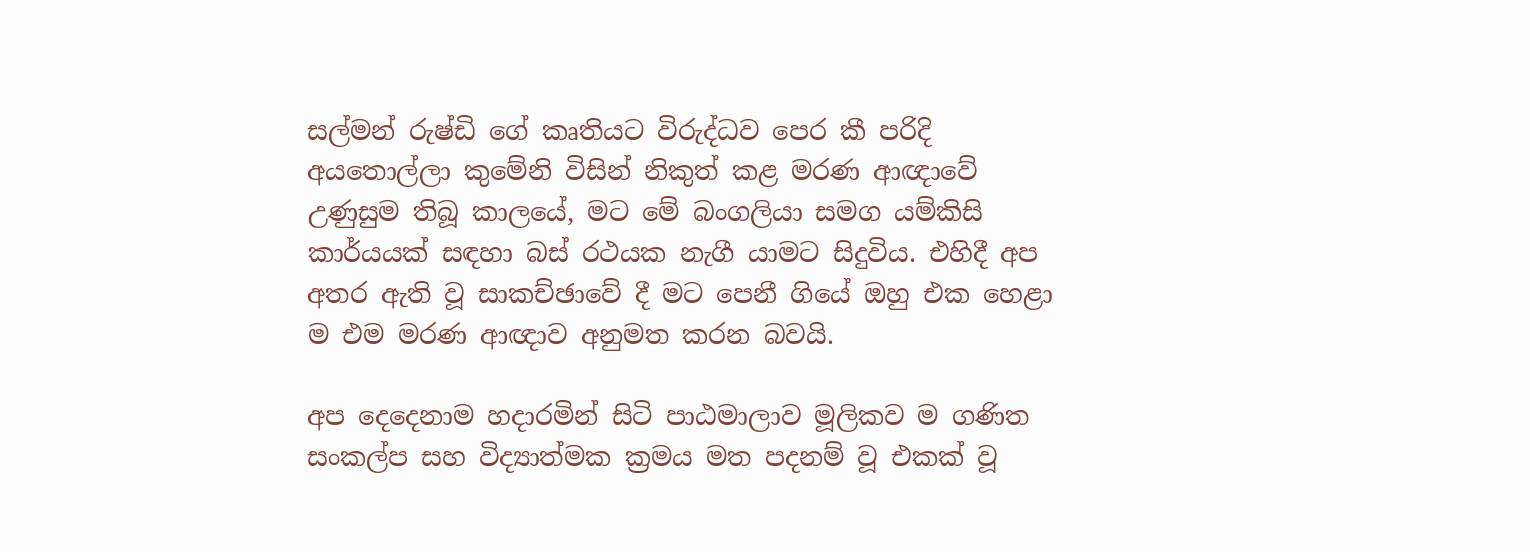සල්මන් රුෂ්ඩි ගේ කෘතියට විරුද්ධව පෙර කී පරිදි අයතොල්ලා කුමේනි විසින් නිකුත් කළ මරණ ආඥාවේ උණුසුම තිබූ කාලයේ, මට මේ බංගලියා සමග යම්කිසි කාර්යයක් සඳහා බස් රථයක නැගී යාමට සිදුවිය. එහිදී අප අතර ඇති වූ සාකච්ඡාවේ දී මට පෙනී ගියේ ඔහු එක හෙළා ම එම මරණ ආඥාව අනුමත කරන බවයි.

අප දෙදෙනාම හදාරමින් සිටි පාඨමාලාව මූලිකව ම ගණිත සංකල්ප සහ විද්‍යාත්මක ක්‍රමය මත පදනම් වූ එකක් වූ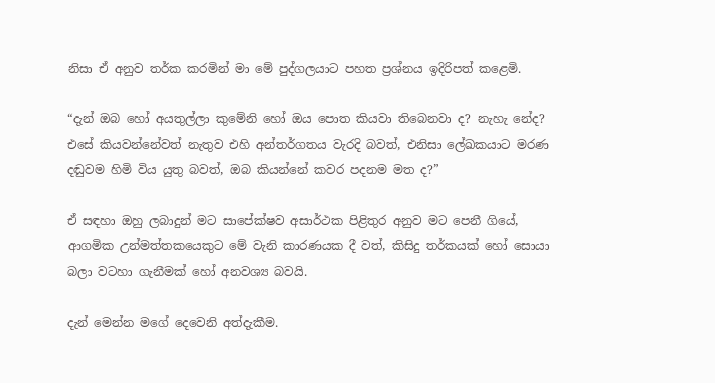නිසා ඒ අනුව තර්ක කරමින් මා මේ පුද්ගලයාට පහත ප්‍රශ්නය ඉදිරිපත් කළෙමි.

“දැන් ඔබ හෝ අයතුල්ලා කුමේනි හෝ ඔය පොත කියවා තිබෙනවා ද? නැහැ නේද? එසේ කියවන්නේවත් නැතුව එහි අන්තර්ගතය වැරදි බවත්, එනිසා ලේඛකයාට මරණ දඬුවම හිමි විය යුතු බවත්, ඔබ කියන්නේ කවර පදනම මත ද?”

ඒ සඳහා ඔහු ලබාදුන් මට සාපේක්ෂව අසාර්ථක පිළිතුර අනුව මට පෙනී ගියේ, ආගමික උන්මත්තකයෙකුට මේ වැනි කාරණයක දී වත්, කිසිදු තර්කයක් හෝ සොයා බලා වටහා ගැනීමක් හෝ අනවශ්‍ය බවයි.

දැන් මෙන්න මගේ දෙවෙනි අත්දැකීම.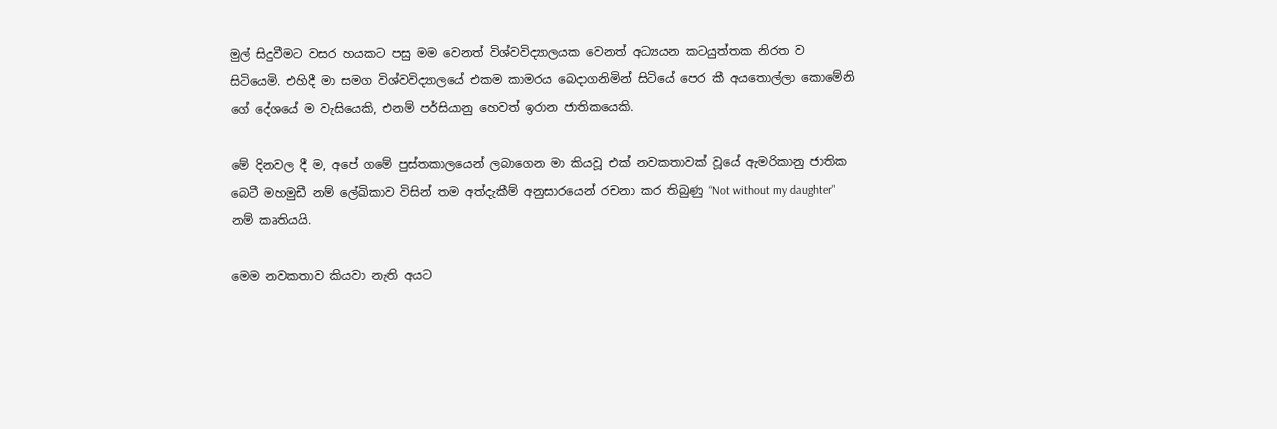මුල් සිදුවීමට වසර හයකට පසු මම වෙනත් විශ්වවිද්‍යාලයක වෙනත් අධ්‍යයන කටයුත්තක නිරත ව සිටියෙමි. එහිදී මා සමග විශ්වවිද්‍යාලයේ එකම කාමරය බෙදාගනිමින් සිටියේ පෙර කී අයතොල්ලා කොමේනි ගේ දේශයේ ම වැසියෙකි, එනම් පර්සියානු හෙවත් ඉරාන ජාතිකයෙකි.

මේ දිනවල දී ම, අපේ ගමේ පුස්තකාලයෙන් ලබාගෙන මා කියවූ එක් නවකතාවක් වූයේ ඇමරිකානු ජාතික බෙටී මහමුඩී නම් ලේඛිකාව විසින් තම අත්දැකීම් අනුසාරයෙන් රචනා කර තිබුණු “Not without my daughter" නම් කෘතියයි.

මෙම නවකතාව කියවා නැති අයට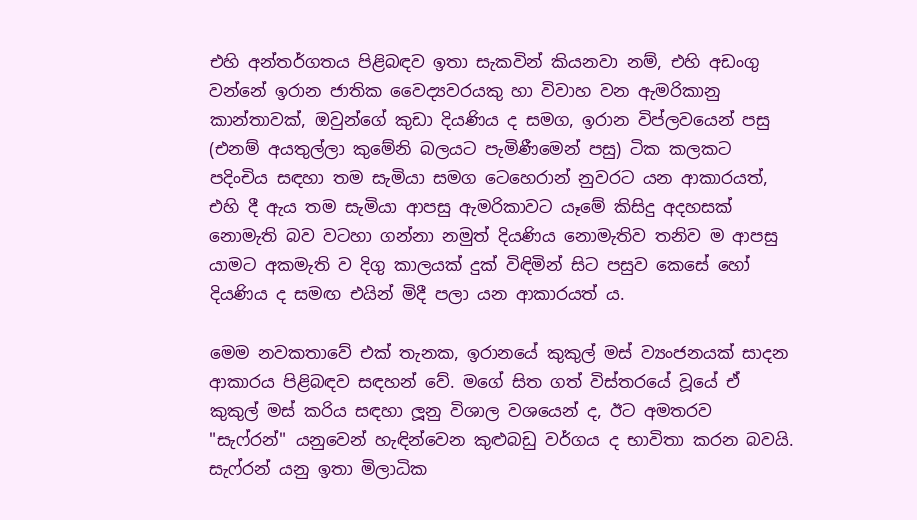එහි අන්තර්ගතය පිළිබඳව ඉතා සැකවින් කියනවා නම්, එහි අඩංගු වන්නේ ඉරාන ජාතික වෛද්‍යවරයකු හා විවාහ වන ඇමරිකානු කාන්තාවක්, ඔවුන්ගේ කුඩා දියණිය ද සමග, ඉරාන විප්ලවයෙන් පසු (එනම් අයතුල්ලා කුමේනි බලයට පැමිණීමෙන් පසු) ටික කලකට පදිංචිය සඳහා තම සැමියා සමග ටෙහෙරාන් නුවරට යන ආකාරයත්, එහි දී ඇය තම සැමියා ආපසු ඇමරිකාවට යෑමේ කිසිදු අදහසක් නොමැති බව වටහා ගන්නා නමුත් දියණිය නොමැතිව තනිව ම ආපසු යාමට අකමැති ව දිගු කාලයක් දුක් විඳිමින් සිට පසුව කෙසේ හෝ දියණිය ද සමඟ එයින් මිදී පලා යන ආකාරයත් ය.

මෙම නවකතාවේ එක් තැනක, ඉරානයේ කුකුල් මස් ව්‍යංජනයක් සාදන ආකාරය පිළිබඳව සඳහන් වේ. මගේ සිත ගත් විස්තරයේ වූයේ ඒ කුකුල් මස් කරිය සඳහා ලූනු විශාල වශයෙන් ද, ඊට අමතරව "සැෆ්රන්" යනුවෙන් හැඳින්වෙන කුළුබඩු වර්ගය ද භාවිතා කරන බවයි. සැෆ්රන් යනු ඉතා මිලාධික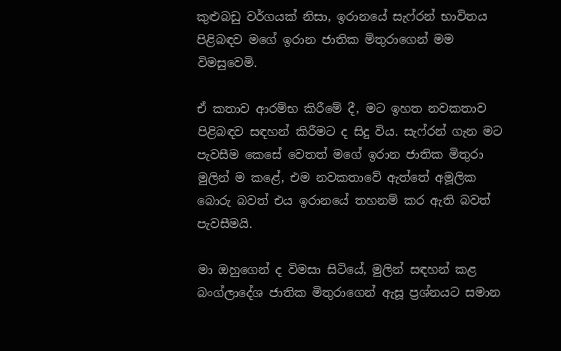කුළුබඩු වර්ගයක් නිසා, ඉරානයේ සැෆ්රන් භාවිතය පිළිබඳව මගේ ඉරාන ජාතික මිතුරාගෙන් මම විමසුවෙමි.

ඒ කතාව ආරම්භ කිරීමේ දී, මට ඉහත නවකතාව පිළිබඳව සඳහන් කිරීමට ද සිදු විය. සැෆ්රන් ගැන මට පැවසීම කෙසේ වෙතත් මගේ ඉරාන ජාතික මිතුරා මුලින් ම කළේ, එම නවකතාවේ ඇත්තේ අමූලික බොරු බවත් එය ඉරානයේ තහනම් කර ඇති බවත් පැවසීමයි.

මා ඔහුගෙන් ද විමසා සිටියේ, මුලින් සඳහන් කළ බංග්ලාදේශ ජාතික මිතුරාගෙන් ඇසූ ප්‍රශ්නයට සමාන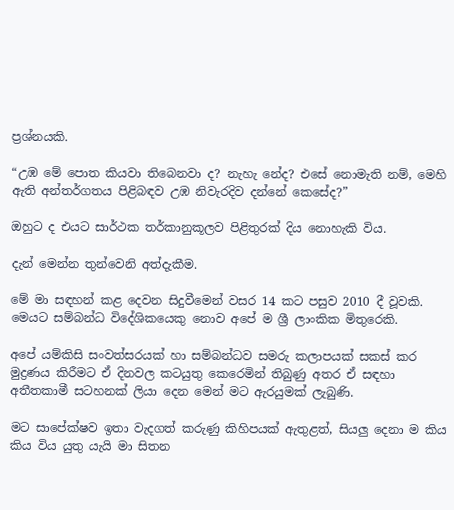ප්‍රශ්නයකි.

“උඹ මේ පොත කියවා තිබෙනවා ද? නැහැ නේද? එසේ නොමැති නම්, මෙහි ඇති අන්තර්ගතය පිළිබඳව උඹ නිවැරදිව දන්නේ කෙසේද?”

ඔහුට ද එයට සාර්ථක තර්කානුකූලව පිළිතුරක් දිය නොහැකි විය.

දැන් මෙන්න තුන්වෙනි අත්දැකීම.

මේ මා සඳහන් කළ දෙවන සිදුවීමෙන් වසර 14 කට පසුව 2010 දී වූවකි. මෙයට සම්බන්ධ විදේශිකයෙකු නොව අපේ ම ශ්‍රී ලාංකික මිතුරෙකි.

අපේ යම්කිසි සංවත්සරයක් හා සම්බන්ධව සමරු කලාපයක් සකස් කර මුද්‍රණය කිරීමට ඒ දිනවල කටයුතු කෙරෙමින් තිබුණු අතර ඒ සඳහා අතීතකාමී සටහනක් ලියා දෙන මෙන් මට ඇරයුමක් ලැබුණි.

මට සාපේක්ෂව ඉතා වැදගත් කරුණු කිහිපයක් ඇතුළත්, සියලු දෙනා ම කිය කිය විය යුතු යැයි මා සිතන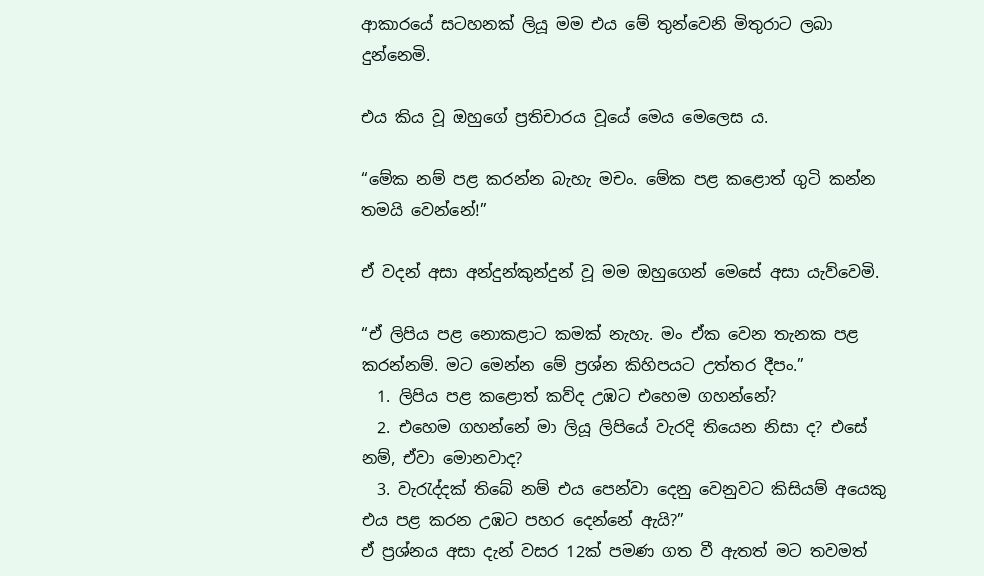ආකාරයේ සටහනක් ලියූ මම එය මේ තුන්වෙනි මිතුරාට ලබා දුන්නෙමි.

එය කිය වූ ඔහුගේ ප්‍රතිචාරය වූයේ මෙය මෙලෙස ය.

“මේක නම් පළ කරන්න බැහැ මචං. මේක පළ කළොත් ගුටි කන්න තමයි වෙන්නේ!”

ඒ වදන් අසා අන්දුන්කුන්දුන් වූ මම ඔහුගෙන් මෙසේ අසා යැව්වෙමි.

“ඒ ලිපිය පළ නොකළාට කමක් නැහැ. මං ඒක වෙන තැනක පළ කරන්නම්. මට මෙන්න මේ ප්‍රශ්න කිහිපයට උත්තර දීපං.”
  1. ලිපිය පළ කළොත් කව්ද උඹට එහෙම ගහන්නේ?
  2. එහෙම ගහන්නේ මා ලියූ ලිපියේ වැරදි තියෙන නිසා ද? එසේ නම්, ඒවා මොනවාද?
  3. වැරැද්දක් තිබේ නම් එය පෙන්වා දෙනු වෙනුවට කිසියම් අයෙකු එය පළ කරන උඹට පහර දෙන්නේ ඇයි?”
ඒ ප්‍රශ්නය අසා දැන් වසර 12ක් පමණ ගත වී ඇතත් මට තවමත්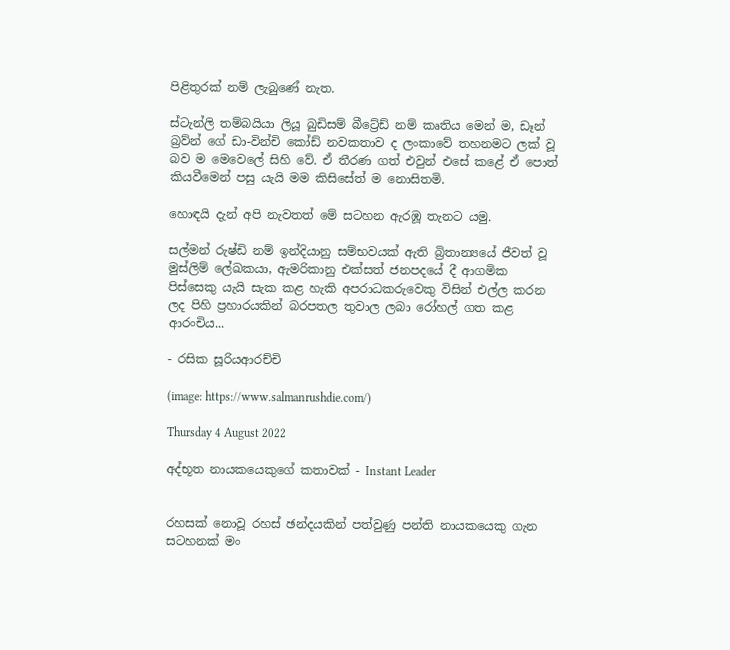පිළිතුරක් නම් ලැබුණේ නැත.

ස්ටැන්ලි තම්බයියා ලියූ බුඩිසම් බීට්‍රේඩ් නම් කෘතිය මෙන් ම, ඩෑන් බ්‍රව්න් ගේ ඩා-වින්චි කෝඩ් නවකතාව ද ලංකාවේ තහනමට ලක් වූ බව ම මෙවෙලේ සිහි වේ. ඒ තීරණ ගත් එවුන් එසේ කළේ ඒ පොත් කියවීමෙන් පසු යැයි මම කිසිසේත් ම නොසිතමි.

හොඳයි දැන් අපි නැවතත් මේ සටහන ඇරඹූ තැනට යමු.

සල්මන් රුෂ්ඩි නම් ඉන්දියානු සම්භවයක් ඇති බ්‍රිතාන්‍යයේ ජීවත් වූ මුස්ලිම් ලේඛකයා, ඇමරිකානු එක්සත් ජනපදයේ දී ආගමික පිස්සෙකු යැයි සැක කළ හැකි අපරාධකරුවෙකු විසින් එල්ල කරන ලද පිහි ප්‍රහාරයකින් බරපතල තුවාල ලබා රෝහල් ගත කළ ආරංචිය...

- රසික සූරියආරච්චි

(image: https://www.salmanrushdie.com/)

Thursday 4 August 2022

අද්භූත නායකයෙකුගේ කතාවක් - Instant Leader


රහසක් නොවූ රහස් ඡන්දයකින් පත්වුණු පන්ති නායකයෙකු ගැන සටහනක් මං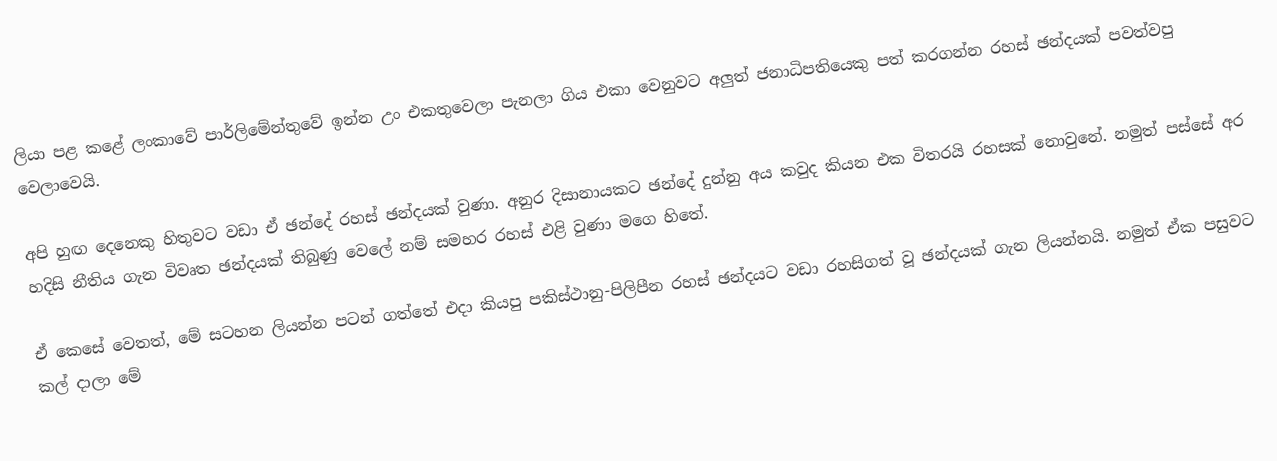ලියා පළ කළේ ලංකාවේ පාර්ලිමේන්තුවේ ඉන්න උං එකතුවෙලා පැනලා ගිය එකා වෙනුවට අලුත් ජනාධිපතියෙකු පත් කරගන්න රහස් ඡන්දයක් පවත්වපු වෙලාවෙයි.

අපි හුඟ දෙනෙකු හිතුවට වඩා ඒ ඡන්දේ රහස් ඡන්දයක් වුණා. අනුර දිසානායකට ඡන්දේ දුන්නු අය කවුද කියන එක විතරයි රහසක් නොවුනේ. නමුත් පස්සේ අර හදිසි නීතිය ගැන විවෘත ඡන්දයක් තිබුණු වෙලේ නම් සමහර රහස් එළි වුණා මගෙ හිතේ.

ඒ කෙසේ වෙතත්, මේ සටහන ලියන්න පටන් ගත්තේ එදා කියපු පකිස්ථානු-පිලිපීන රහස් ඡන්දයට වඩා රහසිගත් වූ ඡන්දයක් ගැන ලියන්නයි. නමුත් ඒක පසුවට කල් දාලා මේ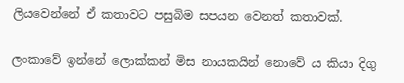ලියවෙන්නේ ඒ කතාවට පසුබිම සපයන වෙනත් කතාවක්.

ලංකාවේ ඉන්නේ ලොක්කන් මිස නායකයින් නොවේ ය කියා දිගු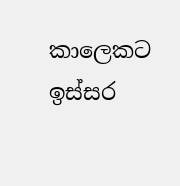කාලෙකට ඉස්සර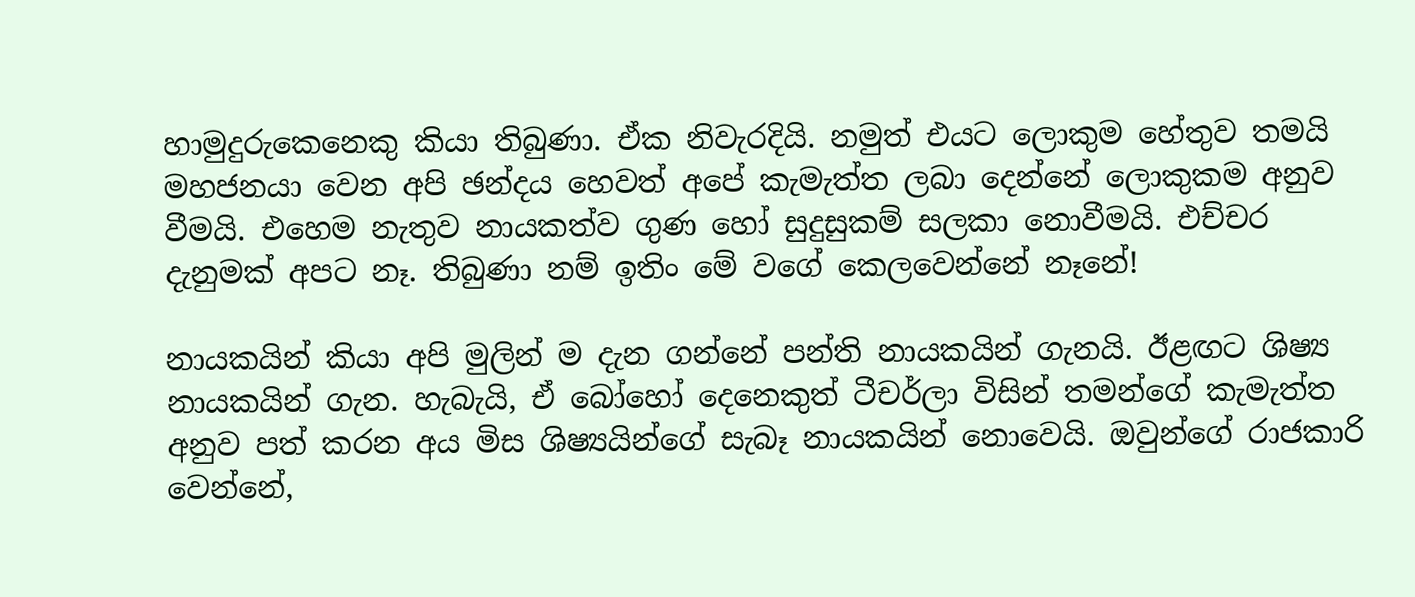හාමුදුරුකෙනෙකු කියා තිබුණා. ඒක නිවැරදියි. නමුත් එයට ලොකුම හේතුව තමයි මහජනයා වෙන අපි ඡන්දය හෙවත් අපේ කැමැත්ත ලබා දෙන්නේ ලොකුකම අනුව වීමයි. එහෙම නැතුව නායකත්ව ගුණ හෝ සුදුසුකම් සලකා නොවීමයි. එච්චර දැනුමක් අපට නෑ. තිබුණා නම් ඉතිං මේ වගේ කෙලවෙන්නේ නෑනේ!

නායකයින් කියා අපි මුලින් ම දැන ගන්නේ පන්ති නායකයින් ගැනයි. ඊළඟට ශිෂ්‍ය නායකයින් ගැන. හැබැයි, ඒ බෝහෝ දෙනෙකුත් ටීචර්ලා විසින් තමන්ගේ කැමැත්ත අනුව පත් කරන අය මිස ශිෂ්‍යයින්ගේ සැබෑ නායකයින් නොවෙයි. ඔවුන්ගේ රාජකාරි වෙන්නේ,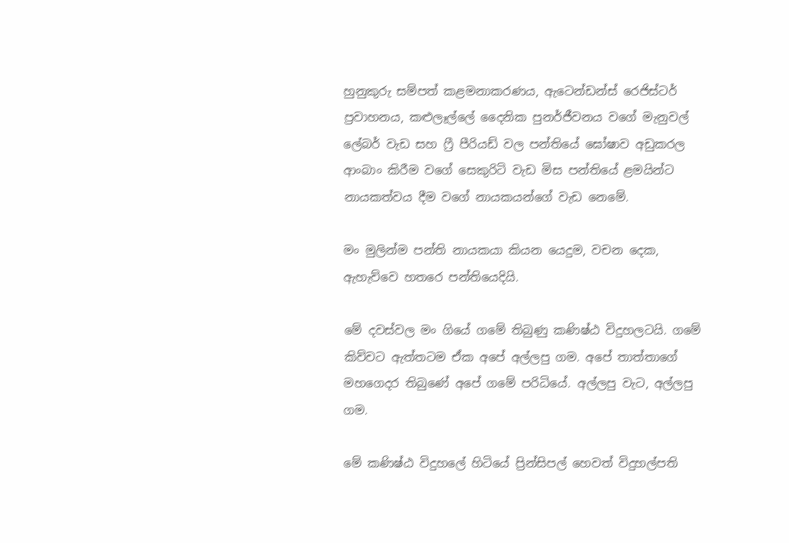හුනුකුරු සම්පත් කළමනාකරණය, ඇටෙන්ඩන්ස් රෙජිස්ටර් ප්‍රවාහනය, කළුලෑල්ලේ දෛනික පුනර්ජීවනය වගේ මැනුවල් ලේබර් වැඩ සහ ෆ්‍රී පීරියඩ් වල පන්තියේ ඝෝෂාව අඩුකරල ආංබාං කිරීම වගේ සෙකුරිටි වැඩ මිස පන්තියේ ළමයින්ට නායකත්වය දීම වගේ නායකයන්ගේ වැඩ නෙමේ.

මං මුලින්ම පන්ති නායකයා කියන යෙදුම, වචන දෙක, ඇහැව්වෙ හතරෙ පන්තියෙදියි.

මේ දවස්වල මං ගියේ ගමේ තිබුණු කණිෂ්ඨ විදුහලටයි. ගමේ කිව්වට ඇත්තටම ඒක අපේ අල්ලපු ගම. අපේ තාත්තාගේ මහගෙදර තිබුණේ අපේ ගමේ පරිධියේ. අල්ලපු වැට, අල්ලපු ගම.

මේ කණිෂ්ඨ විදුහලේ හිටියේ ප්‍රින්සිපල් හෙවත් විදුහල්පති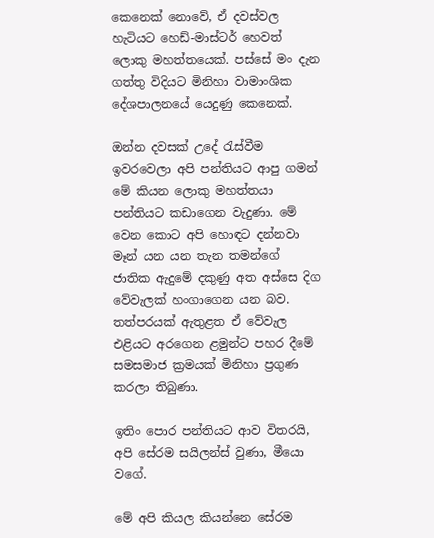කෙනෙක් නොවේ, ඒ දවස්වල හැටියට හෙඩ්-මාස්ටර් හෙවත් ලොකු මහත්තයෙක්. පස්සේ මං දැන ගත්තු විදියට මිනිහා වාමාංශික දේශපාලනයේ යෙදුණු කෙනෙක්.

ඔන්න දවසක් උදේ රැස්වීම ඉවරවෙලා අපි පන්තියට ආපු ගමන් මේ කියන ලොකු මහත්තයා පන්තියට කඩාගෙන වැදුණා. මේ වෙන කොට අපි හොඳට දන්නවා මෑන් යන යන තැන තමන්ගේ ජාතික ඇදුමේ දකුණු අත අස්සෙ දිග වේවැලක් හංගාගෙන යන බව. තත්පරයක් ඇතුළත ඒ වේවැල එළියට අරගෙන ළමුන්ට පහර දීමේ සමසමාජ ක්‍රමයක් මිනිහා ප්‍රගුණ කරලා තිබුණා.

ඉතිං පොර පන්තියට ආව විතරයි, අපි සේරම සයිලන්ස් වුණා, මීයො වගේ.

මේ අපි කියල කියන්නෙ සේරම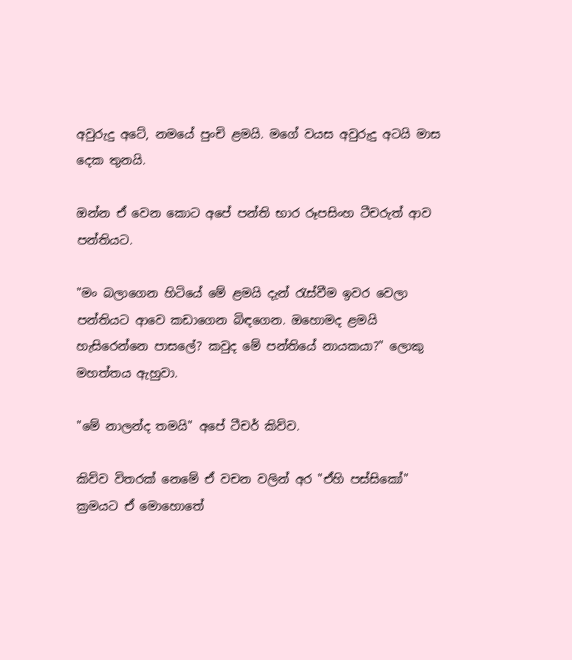අවුරුදු අටේ, නමයේ පුංචි ළමයි. මගේ වයස අවුරුදු අටයි මාස දෙක තුනයි.

ඔන්න ඒ වෙන කොට අපේ පන්ති භාර රූපසිංහ ටීචරුත් ආව පන්තියට.

"මං බලාගෙන හිටියේ මේ ළමයි දැන් රැස්වීම ඉවර වෙලා පන්තියට ආවෙ කඩාගෙන බිඳගෙන. ඔහොමද ළමයි හැසිරෙන්නෙ පාසලේ? කවුද මේ පන්තියේ නායකයා?" ලොකු මහත්තය ඇහුවා.

"මේ නාලන්ද තමයි" අපේ ටීචර් කිව්ව.

කිව්ව විතරක් නෙමේ ඒ වචන වලින් අර "ඒහි පස්සිකෝ" ක්‍රමයට ඒ මොහොතේ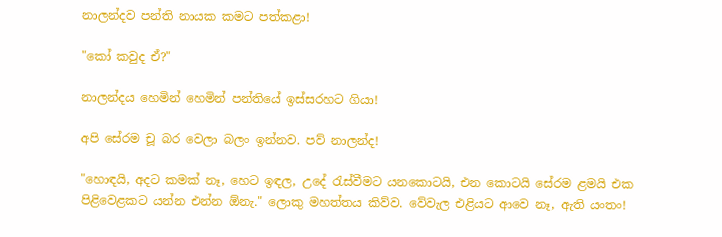නාලන්දව පන්ති නායක කමට පත්කළා!

"කෝ කවුද ඒ?"

නාලන්දය හෙමින් හෙමින් පන්තියේ ඉස්සරහට ගියා!

අපි සේරම චූ බර වෙලා බලං ඉන්නව. පව් නාලන්ද!

"හොඳයි, අදට කමක් නෑ, හෙට ඉඳල, උදේ රැස්වීමට යනකොටයි, එන කොටයි සේරම ළමයි එක පිළිවෙළකට යන්න එන්න ඕනැ." ලොකු මහත්තය කිව්ව. වේවැල එළියට ආවෙ නෑ, ඇති යංතං!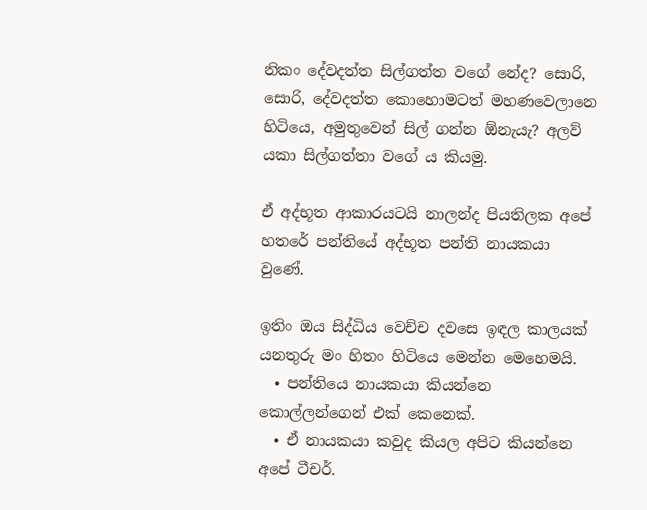නිකං දේවදත්ත සිල්ගත්ත වගේ නේද? සොරි, සොරි, දේවදත්ත කොහොමටත් මහණවෙලානෙ හිටියෙ, අමුතුවෙන් සිල් ගන්න ඕනැයැ? අලව් යකා සිල්ගත්තා වගේ ය කියමු.

ඒ අද්භූත ආකාරයටයි නාලන්ද පියතිලක අපේ හතරේ පන්තියේ අද්භූත පන්ති නායකයා වුණේ.

ඉතිං ඔය සිද්ධිය වෙච්ච දවසෙ ඉඳල කාලයක් යනතුරු මං හිතං හිටියෙ මෙන්න මෙහෙමයි.
  • පන්තියෙ නායකයා කියන්නෙ කොල්ලන්ගෙන් එක් කෙනෙක්.
  • ඒ නායකයා කවුද කියල අපිට කියන්නෙ අපේ ටීචර්.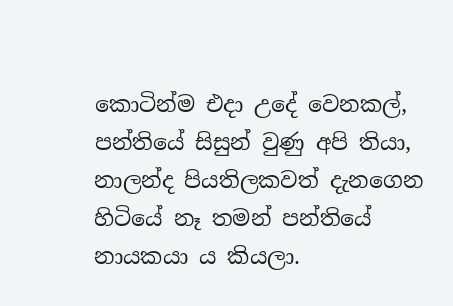කොටින්ම එදා උදේ වෙනකල්, පන්තියේ සිසුන් වුණු අපි තියා, නාලන්ද පියතිලකවත් දැනගෙන හිටියේ නෑ තමන් පන්තියේ නායකයා ය කියලා.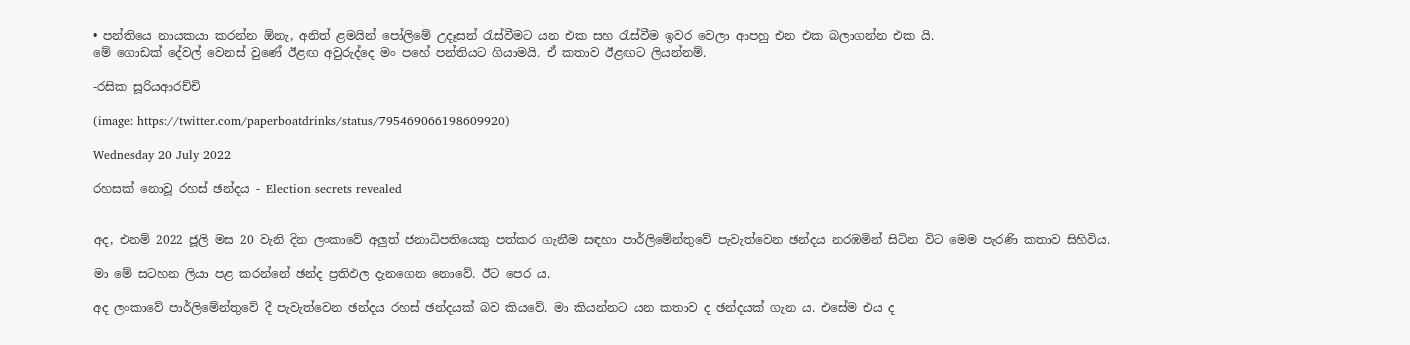• පන්තියෙ නායකයා කරන්න ඕනැ, අනිත් ළමයින් පෝලිමේ උදෑසන් රැස්වීමට යන එක සහ රැස්වීම ඉවර වෙලා ආපහු එන එක බලාගන්න එක යි.
මේ ගොඩක් දේවල් වෙනස් වුණේ ඊළඟ අවුරුද්දෙ මං පහේ පන්තියට ගියාමයි. ඒ කතාව ඊළඟට ලියන්නම්.

-රසික සූරියආරච්චි

(image: https://twitter.com/paperboatdrinks/status/795469066198609920)

Wednesday 20 July 2022

රහසක් නොවූ රහස් ඡන්දය - Election secrets revealed


අද, එනම් 2022 ජූලි මස 20 වැනි දින ලංකාවේ අලුත් ජනාධිපතියෙකු පත්කර ගැනීම සඳහා පාර්ලිමේන්තුවේ පැවැත්වෙන ඡන්දය නරඹමින් සිටින විට මෙම පැරණි කතාව සිහිවිය.

මා මේ සටහන ලියා පළ කරන්නේ ඡන්ද ප්‍රතිඵල දැනගෙන නොවේ. ඊට පෙර ය.

අද ලංකාවේ පාර්ලිමේන්තුවේ දී පැවැත්වෙන ඡන්දය රහස් ඡන්දයක් බව කියවේ. මා කියන්නට යන කතාව ද ඡන්දයක් ගැන ය. එසේම එය ද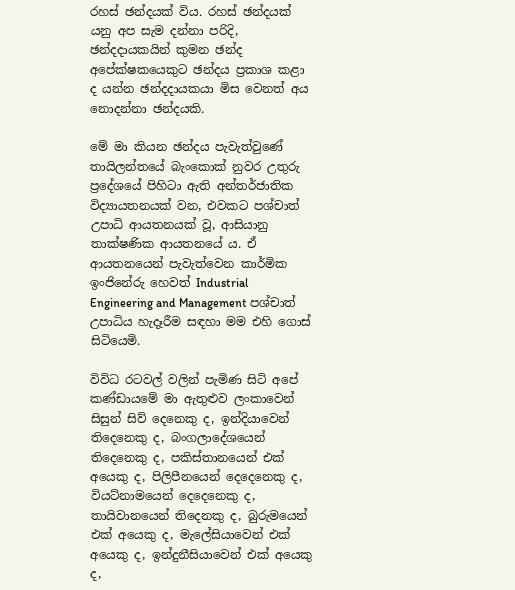රහස් ඡන්දයක් විය. රහස් ඡන්දයක් යනු අප සැම දන්නා පරිදි, ඡන්දදායකයින් කුමන ඡන්ද අපේක්ෂකයෙකුට ඡන්දය ප්‍රකාශ කළා ද යන්න ඡන්දදායකයා මිස වෙනත් අය නොදන්නා ඡන්දයකි.

මේ මා කියන ඡන්දය පැවැත්වුණේ තායිලන්තයේ බැංකොක් නුවර උතුරු ප්‍රදේශයේ පිහිටා ඇති අන්තර්ජාතික විද්‍යායතනයක් වන, එවකට පශ්චාත් උපාධි ආයතනයක් වූ, ආසියානු තාක්ෂණික ආයතනයේ ය. ඒ ආයතනයෙන් පැවැත්වෙන කාර්මික ඉංජිනේරු හෙවත් Industrial Engineering and Management පශ්චාත් උපාධිය හැදෑරීම සඳහා මම එහි ගොස් සිටියෙමි.

විවිධ රටවල් වලින් පැමිණ සිටි අපේ කණ්ඩායමේ මා ඇතුළුව ලංකාවෙන් සිසුන් සිව් දෙනෙකු ද, ඉන්දියාවෙන් තිදෙනෙකු ද, බංගලාදේශයෙන් තිදෙනෙකු ද, පකිස්තානයෙන් එක් අයෙකු ද, පිලිපීනයෙන් දෙදෙනෙකු ද, වියට්නාමයෙන් දෙදෙනෙකු ද, තායිවානයෙන් තිදෙනකු ද, බුරුමයෙන් එක් අයෙකු ද, මැලේසියාවෙන් එක් අයෙකු ද, ඉන්දුනීසියාවෙන් එක් අයෙකු ද,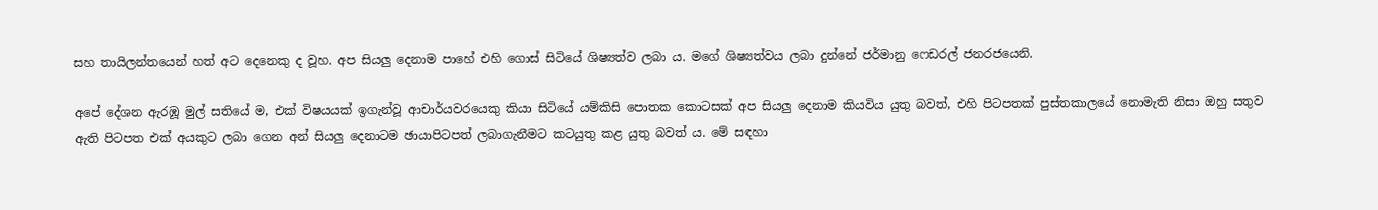සහ තායිලන්තයෙන් හත් අට දෙනෙකු ද වූහ. අප සියලු දෙනාම පාහේ එහි ගොස් සිටියේ ශිෂ්‍යත්ව ලබා ය. මගේ ශිෂ්‍යත්වය ලබා දුන්නේ ජර්මානු ෆෙඩරල් ජනරජයෙනි.

අපේ දේශන ඇරඹූ මුල් සතියේ ම, එක් විෂයයක් ඉගැන්වූ ආචාර්යවරයෙකු කියා සිටියේ යම්කිසි පොතක කොටසක් අප සියලු දෙනාම කියවිය යුතු බවත්, එහි පිටපතක් පුස්තකාලයේ නොමැති නිසා ඔහු සතුව ඇති පිටපත එක් අයකුට ලබා ගෙන අන් සියලු දෙනාටම ඡායාපිටපත් ලබාගැනීමට කටයුතු කළ යුතු බවත් ය. මේ සඳහා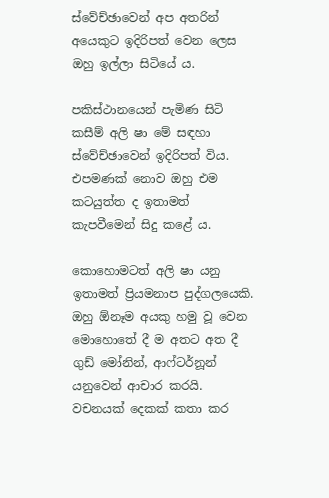ස්වේච්ඡාවෙන් අප අතරින් අයෙකුට ඉදිරිපත් වෙන ලෙස ඔහු ඉල්ලා සිටියේ ය.

පකිස්ථානයෙන් පැමිණ සිටි කසීම් අලි ෂා මේ සඳහා ස්වේච්ඡාවෙන් ඉදිරිපත් විය. එපමණක් නොව ඔහු එම කටයුත්ත ද ඉතාමත් කැපවීමෙන් සිදු කළේ ය.

කොහොමටත් අලි ෂා යනු ඉතාමත් ප්‍රියමනාප පුද්ගලයෙකි. ඔහු ඕනෑම අයකු හමු වූ වෙන මොහොතේ දී ම අතට අත දී ගුඩ් මෝනින්, ආෆ්ටර්නූන් යනුවෙන් ආචාර කරයි. වචනයක් දෙකක් කතා කර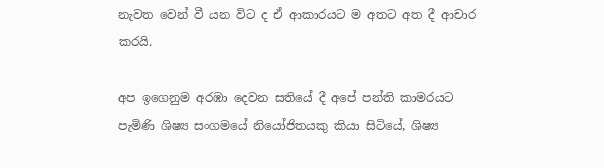නැවත වෙන් වී යන විට ද ඒ ආකාරයට ම අතට අත දී ආචාර කරයි.

අප ඉගෙනුම අරඹා දෙවන සතියේ දී අපේ පන්ති කාමරයට පැමිණි ශිෂ්‍ය සංගමයේ නියෝජිතයකු කියා සිටියේ, ශිෂ්‍ය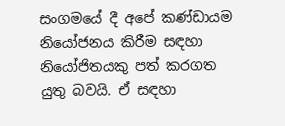සංගමයේ දී අපේ කණ්ඩායම නියෝජනය කිරීම සඳහා නියෝජිතයකු පත් කරගත යුතු බවයි. ඒ සඳහා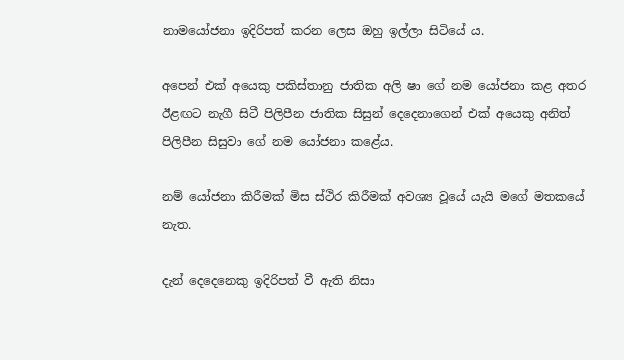නාමයෝජනා ඉදිරිපත් කරන ලෙස ඔහු ඉල්ලා සිටියේ ය.

අපෙන් එක් අයෙකු පකිස්තානු ජාතික අලි ෂා ගේ නම යෝජනා කළ අතර ඊළඟට නැගී සිටී පිලිපීන ජාතික සිසුන් දෙදෙනාගෙන් එක් අයෙකු අනිත් පිලිපීන සිසුවා ගේ නම යෝජනා කළේය.

නම් යෝජනා කිරීමක් මිස ස්ථිර කිරීමක් අවශ්‍ය වූයේ යැයි මගේ මතකයේ නැත.

දැන් දෙදෙනෙකු ඉදිරිපත් වී ඇති නිසා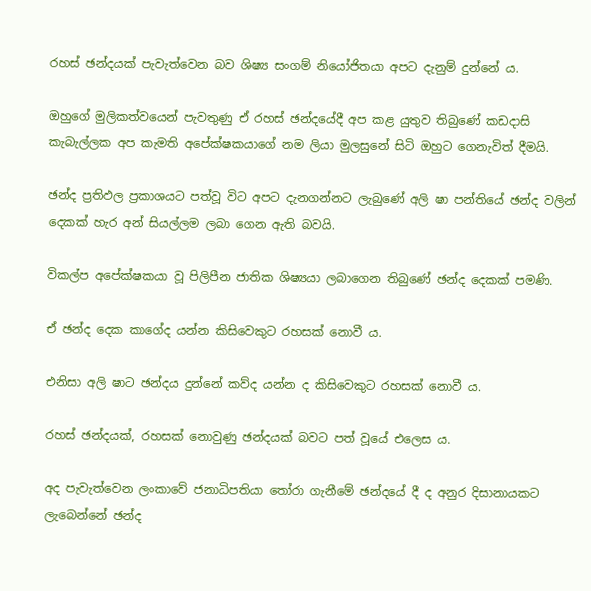රහස් ඡන්දයක් පැවැත්වෙන බව ශිෂ්‍ය සංගම් නියෝජිතයා අපට දැනුම් දුන්නේ ය.

ඔහුගේ මුලිකත්වයෙන් පැවතුණු ඒ රහස් ඡන්දයේදී අප කළ යුතුව තිබුණේ කඩදාසි කැබැල්ලක අප කැමති අපේක්ෂකයාගේ නම ලියා මුලසුනේ සිටි ඔහුට ගෙනැවිත් දීමයි.

ඡන්ද ප්‍රතිඵල ප්‍රකාශයට පත්වූ විට අපට දැනගන්නට ලැබුණේ අලි ෂා පන්තියේ ඡන්ද වලින් දෙකක් හැර අන් සියල්ලම ලබා ගෙන ඇති බවයි.

විකල්ප අපේක්ෂකයා වූ පිලිපීන ජාතික ශිෂ්‍යයා ලබාගෙන තිබුණේ ඡන්ද දෙකක් පමණි.

ඒ ඡන්ද දෙක කාගේද යන්න කිසිවෙකුට රහසක් නොවී ය.

එනිසා අලි ෂාට ඡන්දය දුන්නේ කව්ද යන්න ද කිසිවෙකුට රහසක් නොවී ය.

රහස් ඡන්දයක්, රහසක් නොවුණු ඡන්දයක් බවට පත් වූයේ එලෙස ය.

අද පැවැත්වෙන ලංකාවේ ජනාධිපතියා තෝරා ගැනීමේ ඡන්දයේ දී ද අනුර දිසානායකට ලැබෙන්නේ ඡන්ද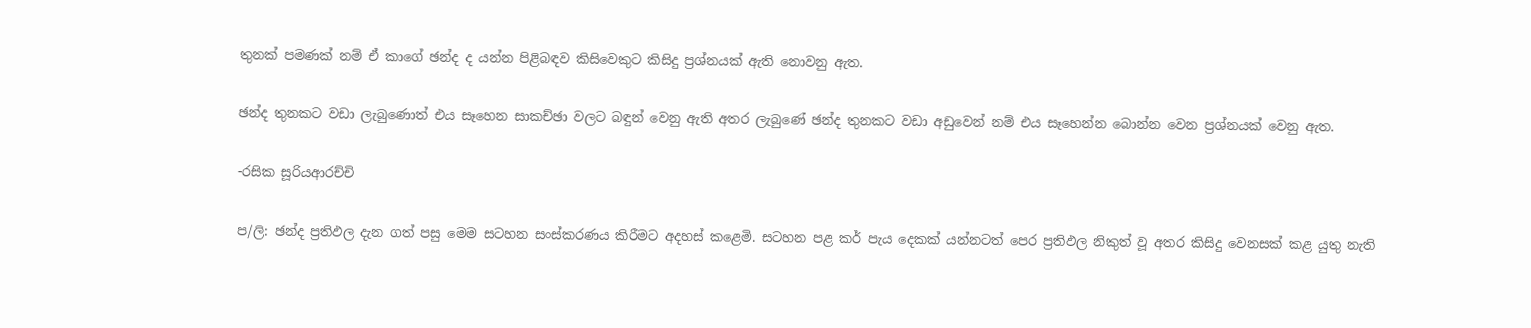තුනක් පමණක් නම් ඒ කාගේ ඡන්ද ද යන්න පිළිබඳව කිසිවෙකුට කිසිදු ප්‍රශ්නයක් ඇති නොවනු ඇත.

ඡන්ද තුනකට වඩා ලැබුණොත් එය සෑහෙන සාකච්ඡා වලට බඳුන් වෙනු ඇති අතර ලැබුණේ ඡන්ද තුනකට වඩා අඩුවෙන් නම් එය සෑහෙන්න බොන්න වෙන ප්‍රශ්නයක් වෙනු ඇත.

-රසික සූරියආරච්චි

ප/ලි: ඡන්ද ප්‍රතිඵල දැන ගත් පසු මෙම සටහන සංස්කරණය කිරීමට අදහස් කළෙමි. සටහන පළ කර් පැය දෙකක් යන්නටත් පෙර ප්‍රතිඵල නිකුත් වූ අතර කිසිදු වෙනසක් කළ යුතු නැති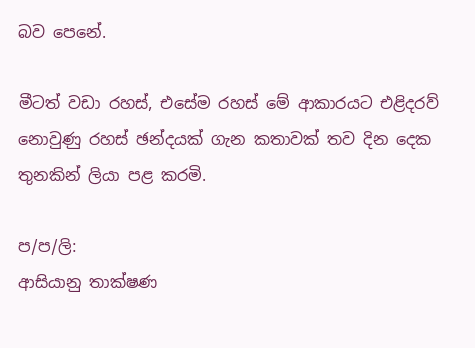බව පෙනේ.

මීටත් වඩා රහස්, එසේම රහස් මේ ආකාරයට එළිදරව් නොවුණු රහස් ඡන්දයක් ගැන කතාවක් තව දින දෙක තුනකින් ලියා පළ කරමි.

ප/ප/ලි:
ආසියානු තාක්ෂණ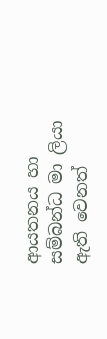ආයතනය හා සම්බන්ධ මා ලියා ඇති වෙනත්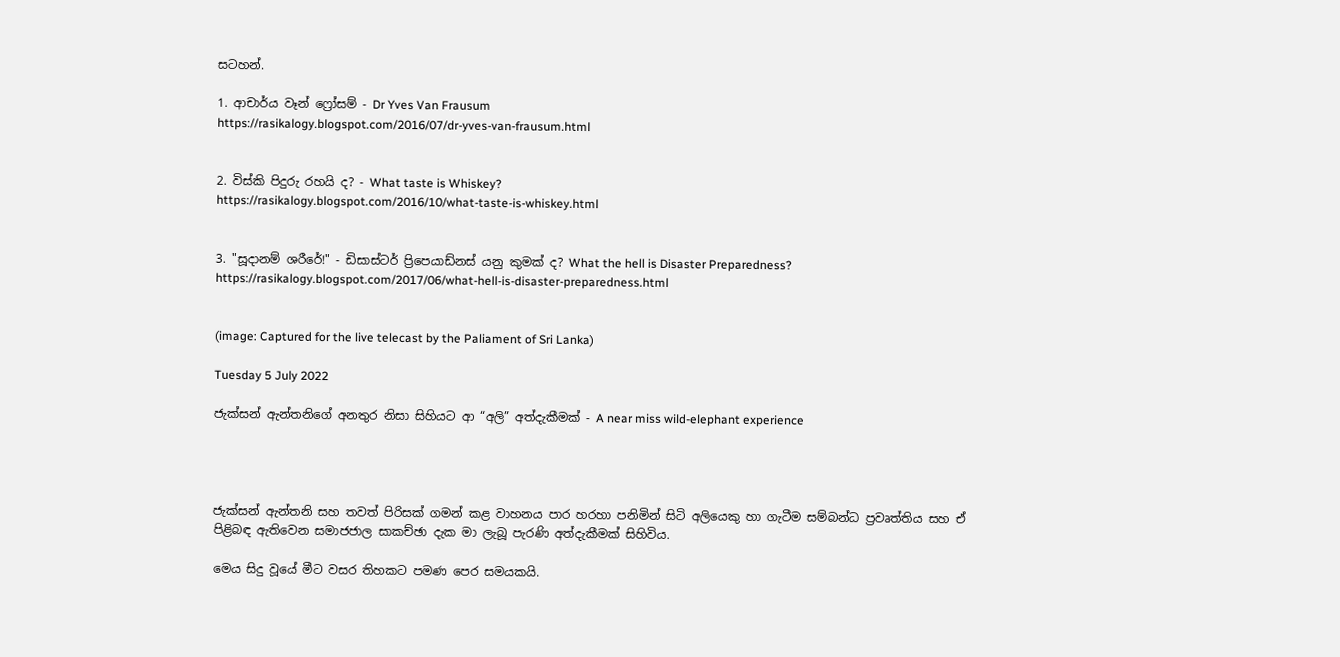සටහන්.

1. ආචාර්ය වෑන් ෆ්‍රෝසම් - Dr Yves Van Frausum
https://rasikalogy.blogspot.com/2016/07/dr-yves-van-frausum.html


2. විස්කි පිදුරු රහයි ද? - What taste is Whiskey?
https://rasikalogy.blogspot.com/2016/10/what-taste-is-whiskey.html


3. "සූදානම් ශරීරේ!" - ඩිසාස්ටර් ප්‍රිපෙයාඩ්නස් යනු කුමක් ද? What the hell is Disaster Preparedness?
https://rasikalogy.blogspot.com/2017/06/what-hell-is-disaster-preparedness.html


(image: Captured for the live telecast by the Paliament of Sri Lanka)

Tuesday 5 July 2022

ජැක්සන් ඇන්තනිගේ අනතුර නිසා සිහියට ආ “අලි” අත්දැකීමක් - A near miss wild-elephant experience




ජැක්සන් ඇන්තනි සහ තවත් පිරිසක් ගමන් කළ වාහනය පාර හරහා පනිමින් සිටි අලියෙකු හා ගැටීම සම්බන්ධ ප්‍රවෘත්තිය සහ ඒ පිළිබඳ ඇතිවෙන සමාජජාල සාකච්ඡා දැක මා ලැබූ පැරණි අත්දැකීමක් සිහිවිය.

මෙය සිදු වූයේ මීට වසර තිහකට පමණ පෙර සමයකයි.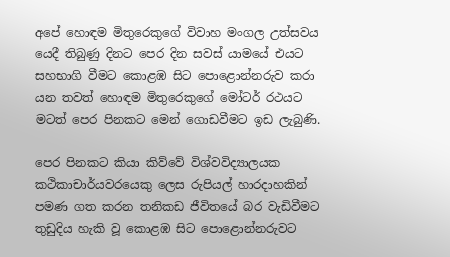අපේ හොඳම මිතුරෙකුගේ විවාහ මංගල උත්සවය යෙදී තිබුණු දිනට පෙර දින සවස් යාමයේ එයට සහභාගි වීමට කොළඹ සිට පොළොන්නරුව කරා යන තවත් හොඳම මිතුරෙකුගේ මෝටර් රථයට මටත් පෙර පිනකට මෙන් ගොඩවීමට ඉඩ ලැබුණි.

පෙර පිනකට කියා කිව්වේ විශ්වවිද්‍යාලයක කථිකාචාර්යවරයෙකු ලෙස රුපියල් හාරදාහකින් පමණ ගත කරන තනිකඩ ජීවිතයේ බර වැඩිවීමට තුඩුදිය හැකි වූ කොළඹ සිට පොළොන්නරුවට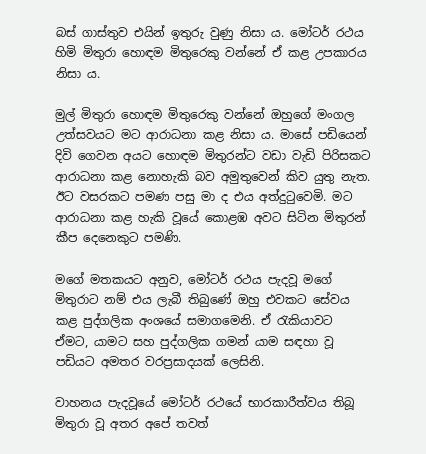බස් ගාස්තුව එයින් ඉතුරු වුණු නිසා ය. මෝටර් රථය හිමි මිතුරා හොඳම මිතුරෙකු වන්නේ ඒ කළ උපකාරය නිසා ය.

මුල් මිතුරා හොඳම මිතුරෙකු වන්නේ ඔහුගේ මංගල උත්සවයට මට ආරාධනා කළ නිසා ය. මාසේ පඩියෙන් දිවි ගෙවන අයට හොඳම මිතුරන්ට වඩා වැඩි පිරිසකට ආරාධනා කළ නොහැකි බව අමුතුවෙන් කිව යුතු නැත. ඊට වසරකට පමණ පසු මා ද එය අත්දුටුවෙමි. මට ආරාධනා කළ හැකි වූයේ කොළඹ අවට සිටින මිතුරන් කීප දෙනෙකුට පමණි.

මගේ මතකයට අනුව, මෝටර් රථය පැදවූ මගේ මිතුරාට නම් එය ලැබී තිබුණේ ඔහු එවකට සේවය කළ පුද්ගලික අංශයේ සමාගමෙනි. ඒ රැකියාවට ඒමට, යාමට සහ පුද්ගලික ගමන් යාම සඳහා වූ පඩියට අමතර වරප්‍රසාදයක් ලෙසිනි.

වාහනය පැදවූයේ මෝටර් රථයේ භාරකාරීත්වය තිබූ මිතුරා වූ අතර අපේ තවත්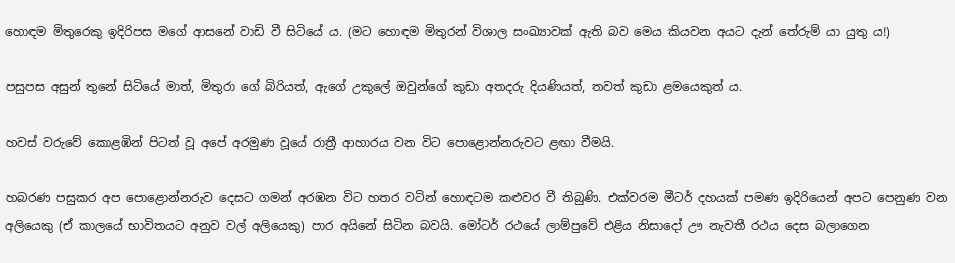හොඳම මිතුරෙකු ඉදිරිපස මගේ ආසනේ වාඩි වී සිටියේ ය. (මට හොඳම මිතුරන් විශාල සංඛ්‍යාවක් ඇති බව මෙය කියවන අයට දැන් තේරුම් යා යුතු ය!)

පසුපස අසුන් තුනේ සිටියේ මාත්, මිතුරා ගේ බිරියත්, ඇගේ උකුලේ ඔවුන්ගේ කුඩා අතදරු දියණියත්, තවත් කුඩා ළමයෙකුත් ය.

හවස් වරුවේ කොළඹින් පිටත් වූ අපේ අරමුණ වූයේ රාත්‍රී ආහාරය වන විට පොළොන්නරුවට ළඟා වීමයි.

හබරණ පසුකර අප පොළොන්නරුව දෙසට ගමන් අරඹන විට හතර වටින් හොඳටම කළුවර වී තිබුණි. එක්වරම මීටර් දහයක් පමණ ඉදිරියෙන් අපට පෙනුණ වන අලියෙකු (ඒ කාලයේ භාවිතයට අනුව වල් අලියෙකු) පාර අයිනේ සිටින බවයි. මෝටර් රථයේ ලාම්පුවේ එළිය නිසාදෝ ඌ නැවතී රථය දෙස බලාගෙන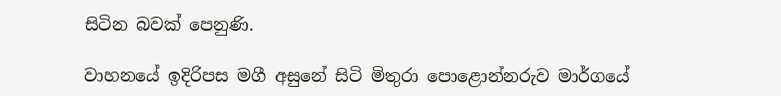සිටින බවක් පෙනුණි.

වාහනයේ ඉදිරිපස මගී අසුනේ සිටි මිතුරා පොළොන්නරුව මාර්ගයේ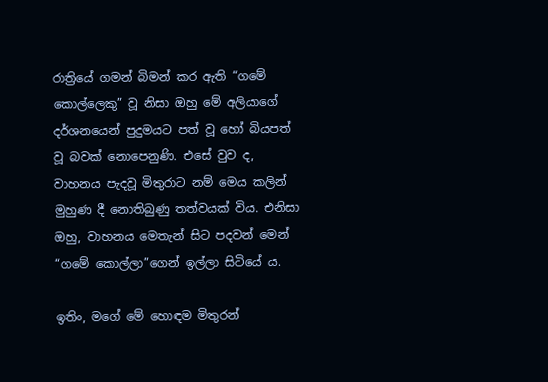රාත්‍රියේ ගමන් බිමන් කර ඇති “ගමේ කොල්ලෙකු” වූ නිසා ඔහු මේ අලියාගේ දර්ශනයෙන් පුදුමයට පත් වූ හෝ බියපත් වූ බවක් නොපෙනුණි. එසේ වුව ද, වාහනය පැදවූ මිතුරාට නම් මෙය කලින් මුහුණ දී නොතිබුණු තත්වයක් විය. එනිසා ඔහු, වාහනය මෙතැන් සිට පදවන් මෙන් “ගමේ කොල්ලා”ගෙන් ඉල්ලා සිටියේ ය.

ඉතිං, මගේ මේ හොඳම මිතුරන්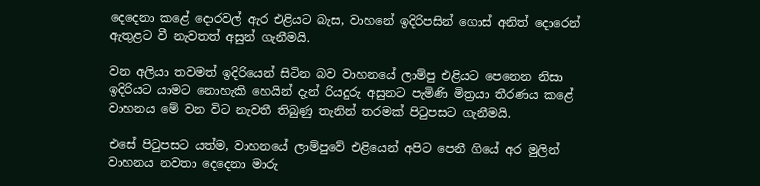දෙදෙනා කළේ දොරවල් ඇර එළියට බැස, වාහනේ ඉදිරිපසින් ගොස් අනිත් දොරෙන් ඇතුළට වී නැවතත් අසුන් ගැනීමයි.

වන අලියා තවමත් ඉදිරියෙන් සිටින බව වාහනයේ ලාම්පු එළියට පෙනෙන නිසා ඉදිරියට යාමට නොහැකි හෙයින් දැන් රියදුරු අසුනට පැමිණි මිත්‍රයා තීරණය කළේ වාහනය මේ වන විට නැවතී තිබුණු තැනින් තරමක් පිටුපසට ගැනීමයි.

එසේ පිටුපසට යත්ම, වාහනයේ ලාම්පුවේ එළියෙන් අපිට පෙනී ගියේ අර මුලින් වාහනය නවතා දෙදෙනා මාරු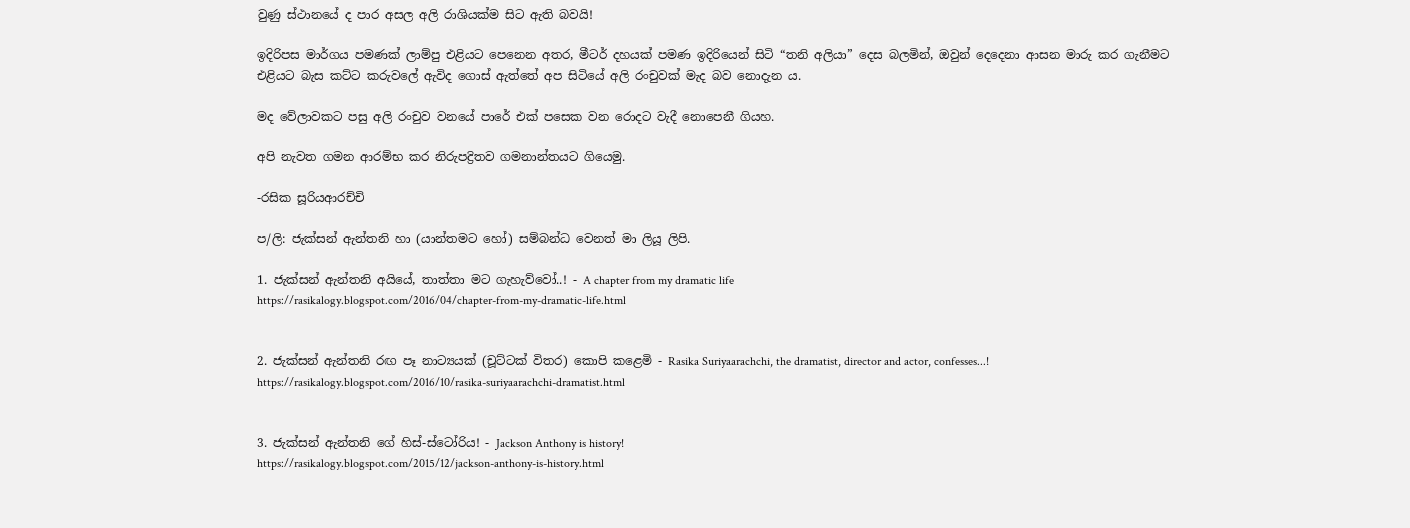වුණු ස්ථානයේ ද පාර අසල අලි රාශියක්ම සිට ඇති බවයි!

ඉදිරිපස මාර්ගය පමණක් ලාම්පු එළියට පෙනෙන අතර, මීටර් දහයක් පමණ ඉදිරියෙන් සිටි “තනි අලියා” දෙස බලමින්, ඔවුන් දෙදෙනා ආසන මාරු කර ගැනීමට එළියට බැස කට්ට කරුවලේ ඇවිද ගොස් ඇත්තේ අප සිටියේ අලි රංචුවක් මැද බව නොදැන ය.

මද වේලාවකට පසු අලි රංචුව වනයේ පාරේ එක් පසෙක වන රොදට වැදී නොපෙනී ගියහ.

අපි නැවත ගමන ආරම්භ කර නිරුපද්‍රිතව ගමනාන්තයට ගියෙමු.

-රසික සූරියආරච්චි

ප/ලි: ජැක්සන් ඇන්තනි හා (යාන්තමට හෝ) සම්බන්ධ වෙනත් මා ලියූ ලිපි.

1. ජැක්සන් ඇන්තනි අයියේ, තාත්තා මට ගැහැව්වෝ..! - A chapter from my dramatic life
https://rasikalogy.blogspot.com/2016/04/chapter-from-my-dramatic-life.html


2. ජැක්සන් ඇන්තනි රඟ පෑ නාට්‍යයක් (චූට්ටක් විතර) කොපි කළෙමි - Rasika Suriyaarachchi, the dramatist, director and actor, confesses...!
https://rasikalogy.blogspot.com/2016/10/rasika-suriyaarachchi-dramatist.html


3. ජැක්සන් ඇන්තනි ගේ හිස්-ස්ටෝරිය! - Jackson Anthony is history!
https://rasikalogy.blogspot.com/2015/12/jackson-anthony-is-history.html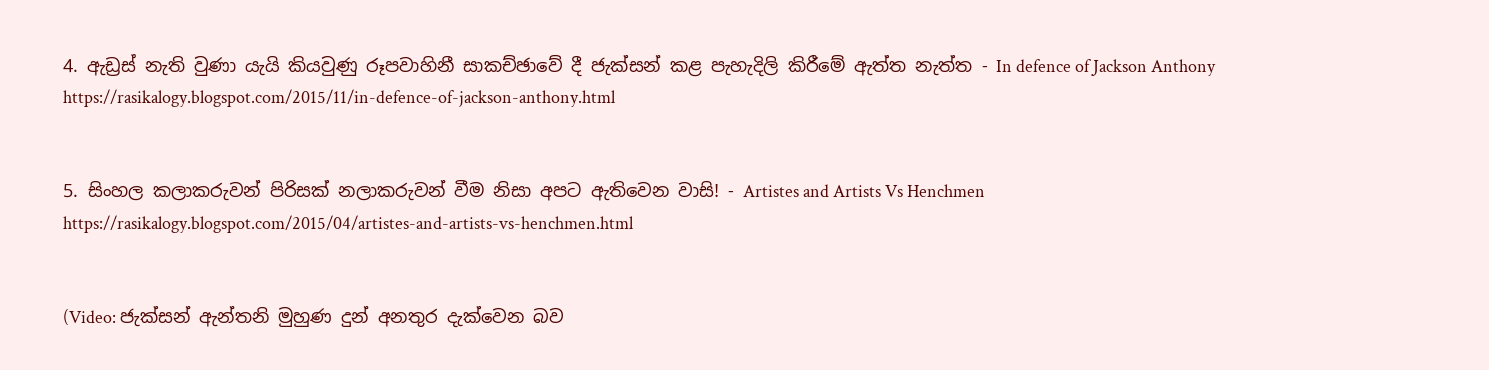4. ඇඩ්‍රස් නැති වුණා යැයි කියවුණු රූපවාහිනී සාකච්ඡාවේ දී ජැක්සන් කළ පැහැදිලි කිරීමේ ඇත්ත නැත්ත - In defence of Jackson Anthony
https://rasikalogy.blogspot.com/2015/11/in-defence-of-jackson-anthony.html


5. සිංහල කලාකරුවන් පිරිසක් නලාකරුවන් වීම නිසා අපට ඇතිවෙන වාසි! - Artistes and Artists Vs Henchmen
https://rasikalogy.blogspot.com/2015/04/artistes-and-artists-vs-henchmen.html


(Video: ජැක්සන් ඇන්තනි මුහුණ දුන් අනතුර දැක්වෙන බව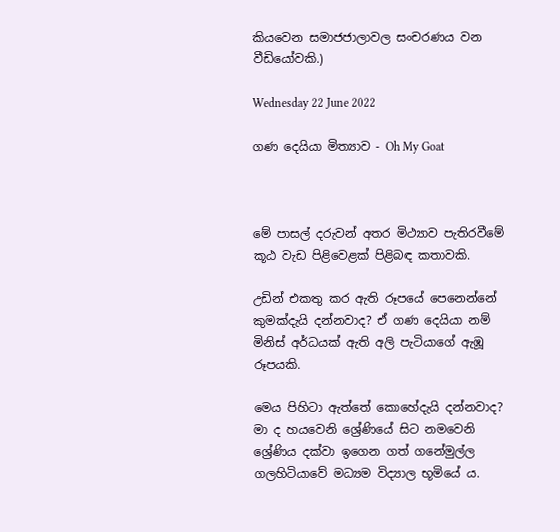කියවෙන සමාජජාලාවල සංචරණය වන වීඩියෝවකි.)

Wednesday 22 June 2022

ගණ දෙයියා මිත්‍යාව - Oh My Goat



මේ පාසල් දරුවන් අතර මිථ්‍යාව පැතිරවීමේ කූඨ වැඩ පිළිවෙළක් පිළිබඳ කතාවකි.

උඩින් එකතු කර ඇති රූපයේ පෙනෙන්නේ කුමක්දැයි දන්නවාද? ඒ ගණ දෙයියා නම් මිනිස් අර්ධයක් ඇති අලි පැටියාගේ ඇඹූ රූපයකි.

මෙය පිහිටා ඇත්තේ කොහේදැයි දන්නවාද? මා ද හයවෙනි ශ්‍රේණියේ සිට නමවෙනි ශ්‍රේණිය දක්වා ඉගෙන ගත් ගනේමුල්ල ගලහිටියාවේ මධ්‍යම විද්‍යාල භූමියේ ය.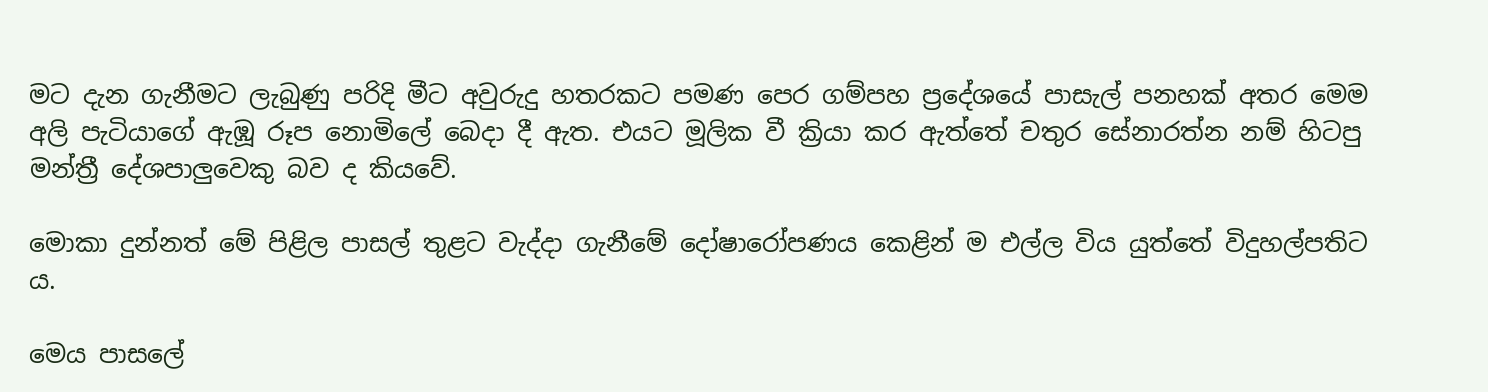මට දැන ගැනීමට ලැබුණු පරිදි මීට අවුරුදු හතරකට පමණ පෙර ගම්පහ ප්‍රදේශයේ පාසැල් පනහක් අතර මෙම අලි පැටියාගේ ඇඹූ රූප නොමිලේ බෙදා දී ඇත. එයට මූලික වී ක්‍රියා කර ඇත්තේ චතුර සේනාරත්න නම් හිටපු මන්ත්‍රී දේශපාලුවෙකු බව ද කියවේ.

මොකා දුන්නත් මේ පිළිල පාසල් තුළට වැද්දා ගැනීමේ දෝෂාරෝපණය කෙළින් ම එල්ල විය යුත්තේ විදුහල්පතිට ය.

මෙය පාසලේ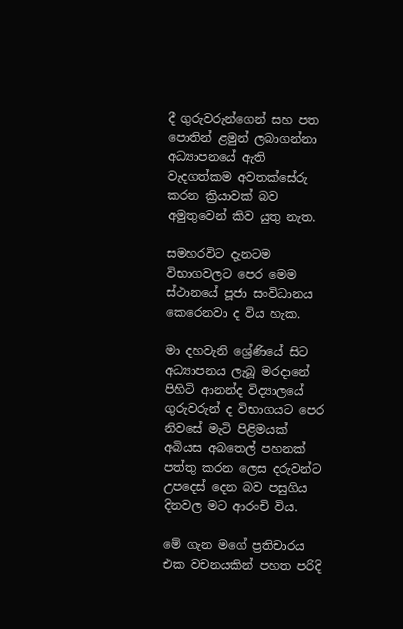දී ගුරුවරුන්ගෙන් සහ පත පොතින් ළමුන් ලබාගන්නා අධ්‍යාපනයේ ඇති වැදගත්කම අවතක්සේරු කරන ක්‍රියාවක් බව අමුතුවෙන් කිව යුතු නැත.

සමහරවිට දැනටම විභාගවලට පෙර මෙම ස්ථානයේ පූජා සංවිධානය කෙරෙනවා ද විය හැක.

මා දහවැනි ශ්‍රේණියේ සිට අධ්‍යාපනය ලැබූ මරදානේ පිහිටි ආනන්ද විද්‍යාලයේ ගුරුවරුන් ද විභාගයට පෙර නිවසේ මැටි පිළිමයක් අබියස අබතෙල් පහනක් පත්තු කරන ලෙස දරුවන්ට උපදෙස් දෙන බව පසුගිය දිනවල මට ආරංචි විය.

මේ ගැන මගේ ප්‍රතිචාරය එක වචනයකින් පහත පරිදි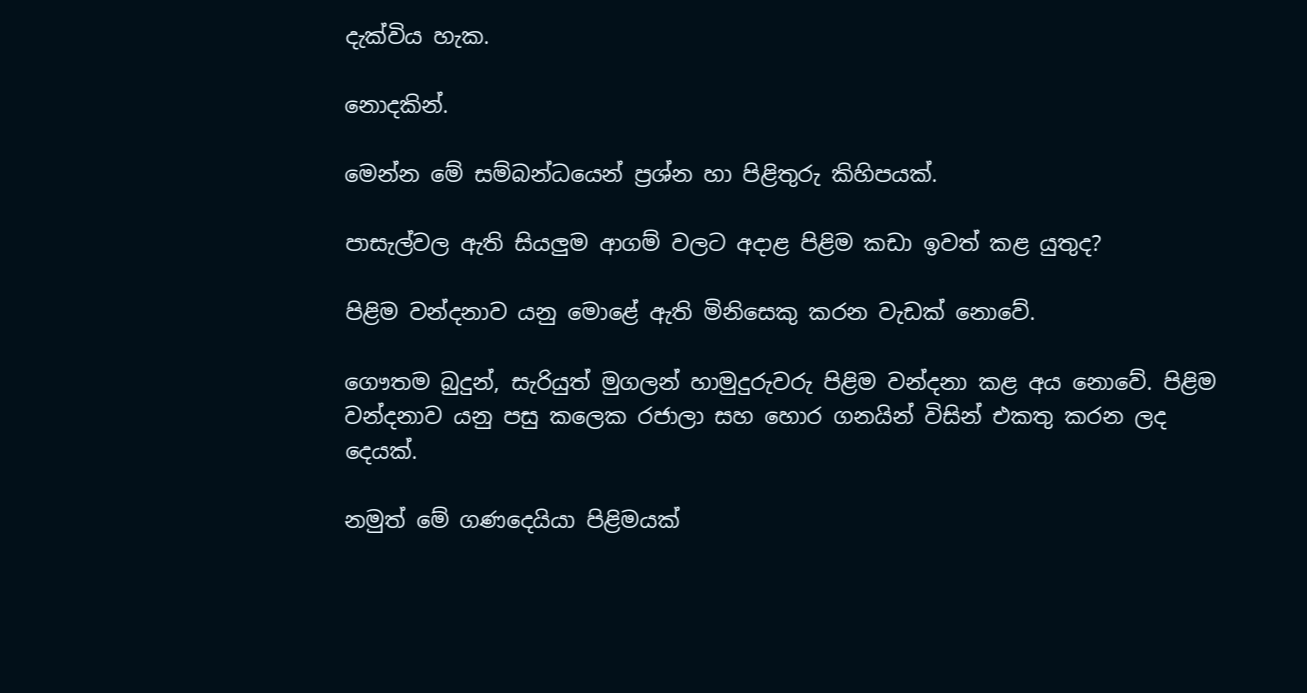දැක්විය හැක.

නොදකින්.

මෙන්න මේ සම්බන්ධයෙන් ප්‍රශ්න හා පිළිතුරු කිහිපයක්.

පාසැල්වල ඇති සියලුම ආගම් වලට අදාළ පිළිම කඩා ඉවත් කළ යුතුද?

පිළිම වන්දනාව යනු මොළේ ඇති මිනිසෙකු කරන වැඩක් නොවේ.

ගෞතම බුදුන්, සැරියුත් මුගලන් හාමුදුරුවරු පිළිම වන්දනා කළ අය නොවේ. පිළිම වන්දනාව යනු පසු කලෙක රජාලා සහ හොර ගනයින් විසින් එකතු කරන ලද දෙයක්.

නමුත් මේ ගණදෙයියා පිළිමයක්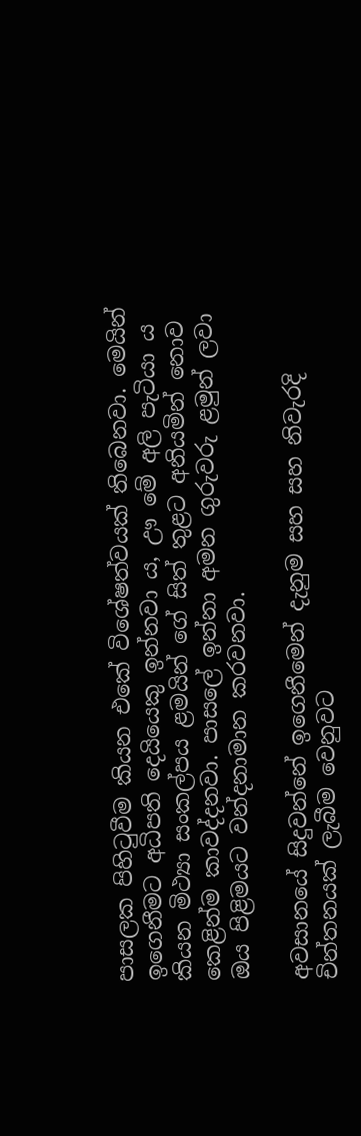පාසලක පිහිටුවීම කියන එකේ විශේෂත්වයක් තිබෙනවා. මෙයින් ඉගෙනීමට අධිපති දෙයියෙකු ඉන්නවා ය, ඌ මේ අලි පැටියා ය කියන මිථ්‍යා සංකල්පය ළමයින් ගේ සිත් තුළට අනියමින් නොව කෙළින්ම කාවද්දනවා. පාසලේ ඉන්නා අමන ගුරුවරු ළමුන් ලවා ඔය පිළිමයට වන්දනාමාන කරවනවා.

අවසානයේ සිදුවන්නේ ඉගෙනීමෙන් දැනුම සහ සහ නිවැරදි චින්තනයක් ලැබීම වෙනුවට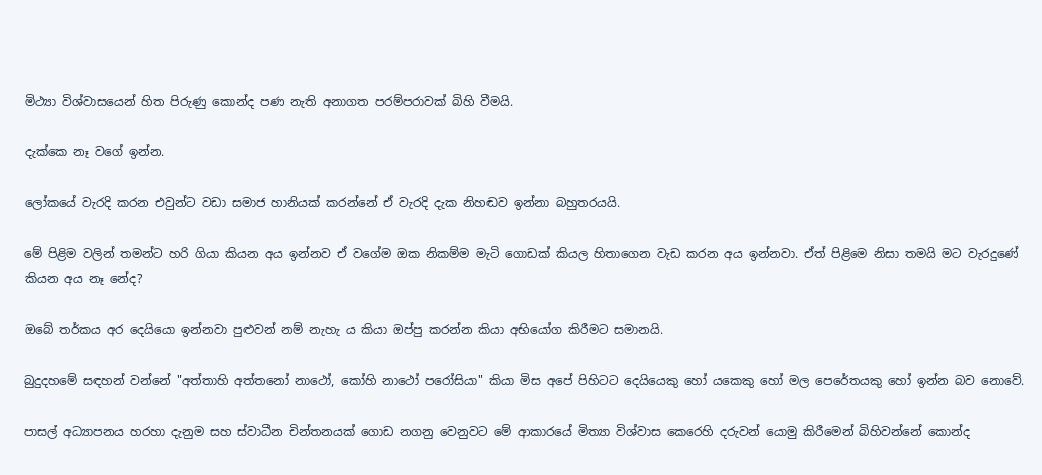මිථ්‍යා විශ්වාසයෙන් හිත පිරුණු කොන්ද පණ නැති අනාගත පරම්පරාවක් බිහි වීමයි.

දැක්කෙ නෑ වගේ ඉන්න.

ලෝකයේ වැරදි කරන එවුන්ට වඩා සමාජ හානියක් කරන්නේ ඒ වැරදි දැක නිහඬව ඉන්නා බහුතරයයි.

මේ පිළිම වලින් තමන්ට හරි ගියා කියන අය ඉන්නව ඒ වගේම ඔක නිකම්ම මැටි ගොඩක් කියල හිතාගෙන වැඩ කරන අය ඉන්නවා. ඒත් පිළිමෙ නිසා තමයි මට වැරදුණේ කියන අය නෑ නේද?

ඔබේ තර්කය අර දෙයියො ඉන්නවා පුළුවන් නම් නැහැ ය කියා ඔප්පු කරන්න කියා අභියෝග කිරීමට සමානයි.

බුදුදහමේ සඳහන් වන්නේ "අත්තාහි අත්තනෝ නාථෝ, කෝහි නාථෝ පරෝසියා" කියා මිස අපේ පිහිටට දෙයියෙකු හෝ යකෙකු හෝ මල පෙරේතයකු හෝ ඉන්න බව නොවේ.

පාසල් අධ්‍යාපනය හරහා දැනුම සහ ස්වාධීන චින්තනයක් ගොඩ නගනු වෙනුවට මේ ආකාරයේ මිත්‍යා විශ්වාස කෙරෙහි දරුවන් යොමු කිරීමෙන් බිහිවන්නේ කොන්ද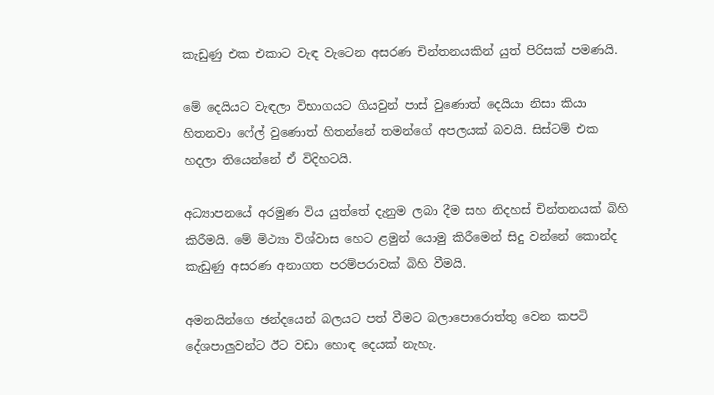කැඩුණු එක එකාට වැඳ වැටෙන අසරණ චින්තනයකින් යුත් පිරිසක් පමණයි.

මේ දෙයියට වැඳලා විභාගයට ගියවුන් පාස් වුණොත් දෙයියා නිසා කියා හිතනවා ෆේල් වුණොත් හිතන්නේ තමන්ගේ අපලයක් බවයි. සිස්ටම් එක හදලා තියෙන්නේ ඒ විදිහටයි.

අධ්‍යාපනයේ අරමුණ විය යුත්තේ දැනුම ලබා දීම සහ නිදහස් චින්තනයක් බිහි කිරීමයි. මේ මිථ්‍යා විශ්වාස හෙට ළමුන් යොමු කිරීමෙන් සිදු වන්නේ කොන්ද කැඩුණු අසරණ අනාගත පරම්පරාවක් බිහි වීමයි.

අමනයින්ගෙ ඡන්දයෙන් බලයට පත් වීමට බලාපොරොත්තු වෙන කපටි දේශපාලුවන්ට ඊට වඩා හොඳ දෙයක් නැහැ.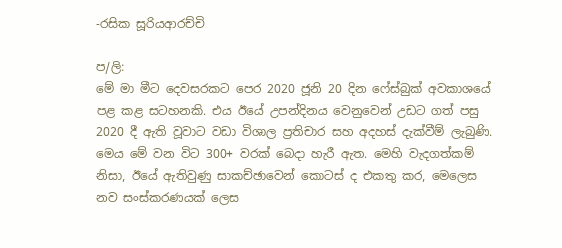-රසික සූරියආරච්චි

ප/ලි:
මේ මා මීට දෙවසරකට පෙර 2020 ජූනි 20 දින ෆේස්බුක් අවකාශයේ පළ කළ සටහනකි. එය ඊයේ උපන්දිනය වෙනුවෙන් උඩට ගත් පසු 2020 දී ඇති වූවාට වඩා විශාල ප්‍රතිචාර සහ අදහස් දැක්වීම් ලැබුණි. මෙය මේ වන විට 300+ වරක් බෙදා හැරී ඇත. මෙහි වැදගත්කම් නිසා, ඊයේ ඇතිවුණු සාකච්ඡාවෙන් කොටස් ද එකතු කර, මෙලෙස නව සංස්කරණයක් ලෙස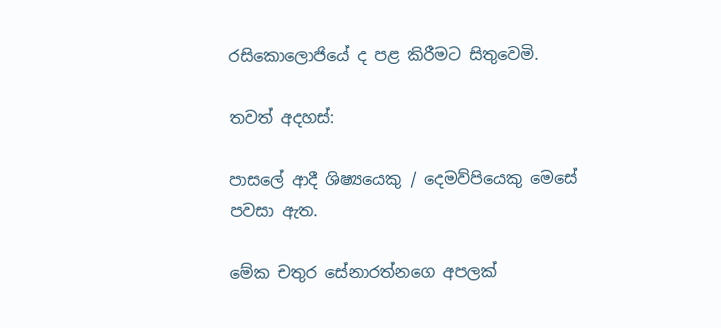රසිකොලොජියේ ද පළ කිරීමට සිතුවෙමි.

තවත් අදහස්:

පාසලේ ආදී ශිෂ්‍යයෙකු / දෙමව්පියෙකු මෙසේ පවසා ඇත.

මේක චතුර සේනාරත්නගෙ අපලක්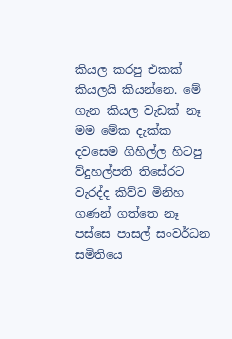කියල කරපු එකක් කියලයි කියන්නෙ. මේ ගැන කියල වැඩක් නෑ මම මේක දැක්ක දවසෙම ගිහිල්ල හිටපු ව්දුහල්පති තිසේරට වැරද්ද කිව්ව මිනිහ ගණන් ගත්තෙ නෑ පස්සෙ පාසල් සංවර්ධන සමිතියෙ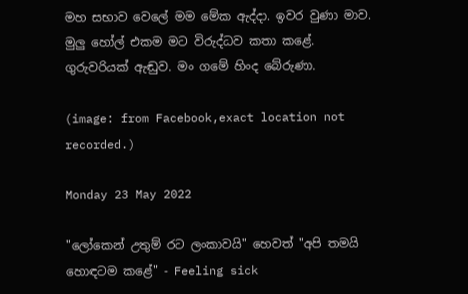මහ සභාව වෙලේ මම මේක ඇද්දා. ඉවර වුණා මාව. මුලු හෝල් එකම මට විරුද්ධව කතා කළේ. ගුරුවරියක් ඇඬුව. මං ගමේ හිංද බේරුණා.

(image: from Facebook,exact location not recorded.)

Monday 23 May 2022

"ලෝකෙන් උතුම් රට ලංකාවයි" හෙවත් "අපි තමයි හොඳටම කළේ" - Feeling sick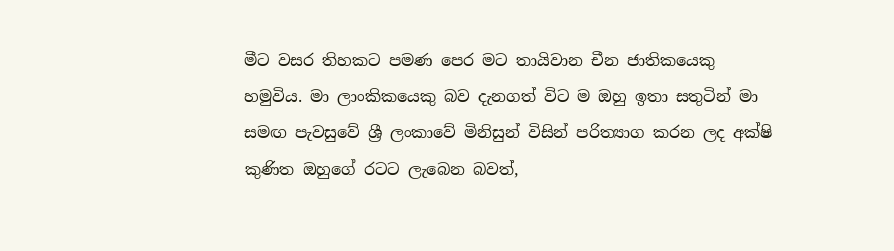මීට වසර තිහකට පමණ පෙර මට තායිවාන චීන ජාතිකයෙකු හමුවිය. මා ලාංකිකයෙකු බව දැනගත් විට ම ඔහු ඉතා සතුටින් මා සමඟ පැවසුවේ ශ්‍රී ලංකාවේ මිනිසුන් විසින් පරිත්‍යාග කරන ලද අක්ෂි කුණිත ඔහුගේ රටට ලැබෙන බවත්,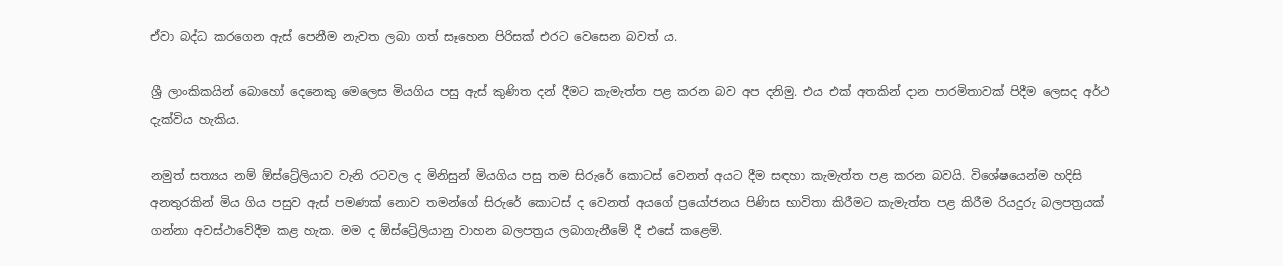ඒවා බද්ධ කරගෙන ඇස් පෙනීම නැවත ලබා ගත් සෑහෙන පිරිසක් එරට වෙසෙන බවත් ය.

ශ්‍රී ලාංකිකයින් බොහෝ දෙනෙකු මෙලෙස මියගිය පසු ඇස් කුණිත දන් දීමට කැමැත්ත පළ කරන බව අප දනිමු. එය එක් අතකින් දාන පාරමිතාවක් පිදීම ලෙසද අර්ථ දැක්විය හැකිය.

නමුත් සත්‍යය නම් ඕස්ට්‍රේලියාව වැනි රටවල ද මිනිසුන් මියගිය පසු තම සිරුරේ කොටස් වෙනත් අයට දීම සඳහා කැමැත්ත පළ කරන බවයි. විශේෂයෙන්ම හදිසි අනතුරකින් මිය ගිය පසුව ඇස් පමණක් නොව තමන්ගේ සිරුරේ කොටස් ද වෙනත් අයගේ ප්‍රයෝජනය පිණිස භාවිතා කිරීමට කැමැත්ත පළ කිරීම රියදුරු බලපත්‍රයක් ගන්නා අවස්ථාවේදීම කළ හැක. මම ද ඕස්ට්‍රේලියානු වාහන බලපත්‍රය ලබාගැනීමේ දී එසේ කළෙමි.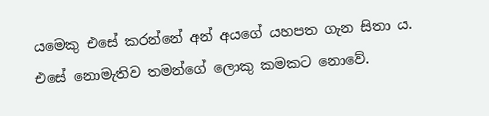යමෙකු එසේ කරන්නේ අන් අයගේ යහපත ගැන සිතා ය. එසේ නොමැතිව තමන්ගේ ලොකු කමකට නොවේ.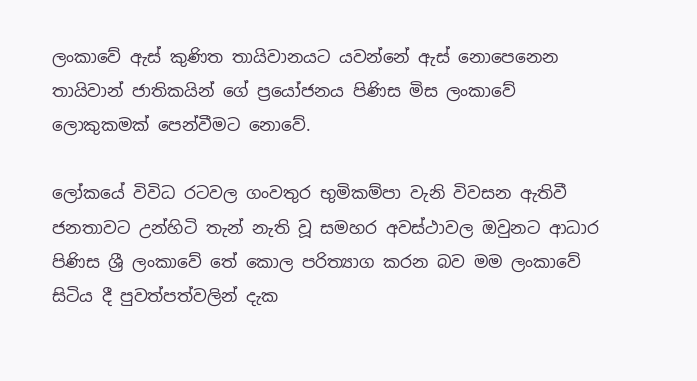ලංකාවේ ඇස් කුණිත තායිවානයට යවන්නේ ඇස් නොපෙනෙන තායිවාන් ජාතිකයින් ගේ ප්‍රයෝජනය පිණිස මිස ලංකාවේ ලොකුකමක් පෙන්වීමට නොවේ.

ලෝකයේ විවිධ රටවල ගංවතුර භුමිකම්පා වැනි විවසන ඇතිවී ජනතාවට උන්හිටි තැන් නැති වූ සමහර අවස්ථාවල ඔවුනට ආධාර පිණිස ශ්‍රී ලංකාවේ තේ කොල පරිත්‍යාග කරන බව මම ලංකාවේ සිටිය දී පුවත්පත්වලින් දැක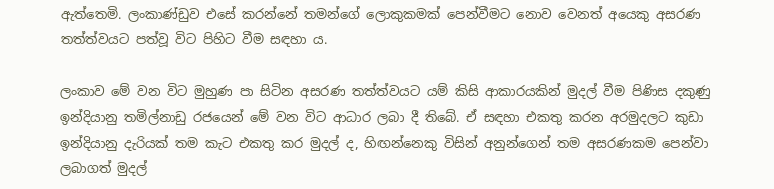ඇත්තෙමි. ලංකාණ්ඩුව එසේ කරන්නේ තමන්ගේ ලොකුකමක් පෙන්වීමට නොව වෙනත් අයෙකු අසරණ තත්ත්වයට පත්වූ විට පිහිට වීම සඳහා ය.

ලංකාව මේ වන විට මුහුණ පා සිටින අසරණ තත්ත්වයට යම් කිසි ආකාරයකින් මුදල් වීම පිණිස දකුණු ඉන්දියානු තමිල්නාඩු රජයෙන් මේ වන විට ආධාර ලබා දී තිබේ. ඒ සඳහා එකතු කරන අරමුදලට කුඩා ඉන්දියානු දැරියක් තම කැට එකතු කර මුදල් ද, හිඟන්නෙකු විසින් අනුන්ගෙන් තම අසරණකම පෙන්වා ලබාගත් මුදල්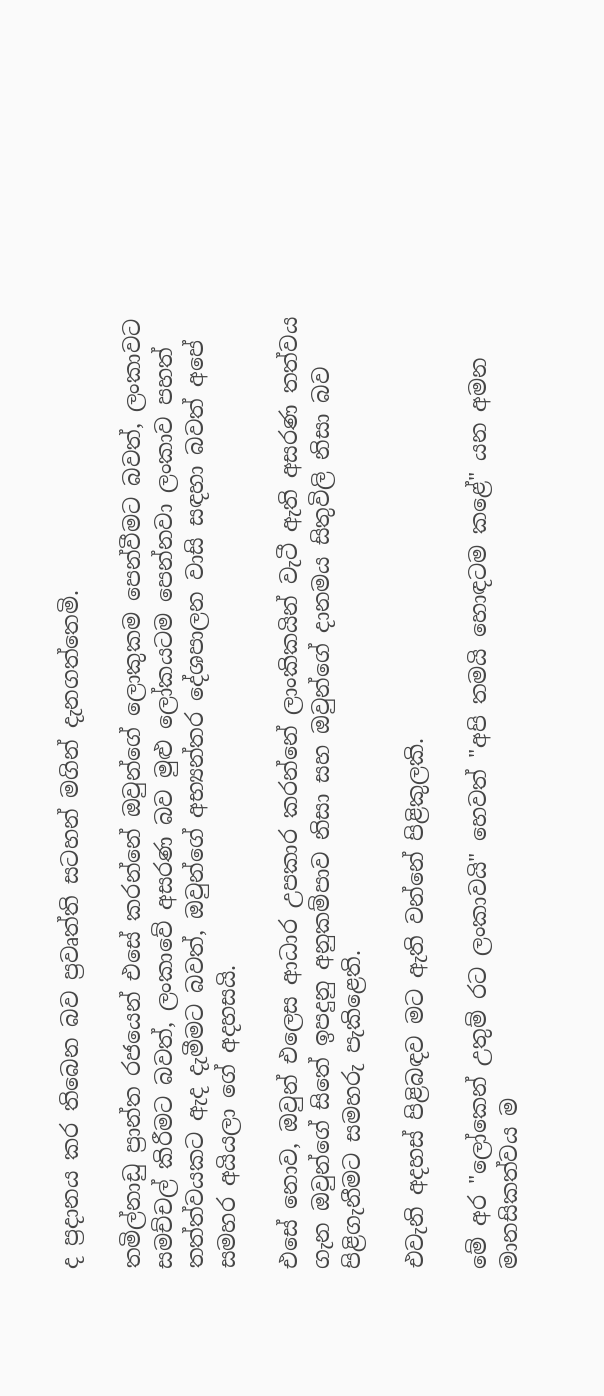ද ප්‍රදානය කර තිබෙන බව ප්‍රවෘත්ති සටහන් මගින් දැනගත්තෙමි.

තමිල්නාඩු ප්‍රාන්ත රජයෙන් එසේ කරන්නේ ඔවුන්ගේ ලොකුකම පෙන්වීමට බවත්, ලංකාවට සමච්චල් කිරීමට බවත්, ලංකාවේ අසරණ බව මුළු ලෝකයටම පෙන්නවා ලංකාව පහත් තත්ත්වයකට ඇද දැමීමට බවත්, ඔවුන්ගේ අභ්‍යන්තර දේශපාලන වාසි සඳහා බවත් අපේ සමහර අයියලා ගේ අදහසයි.

එසේ නොව, ඔවුන් එලෙස ආධාර උපකාර කරන්නේ ලාංකිකයින් වැටී ඇති අසරණ තත්වය ගැන ඔවුන්ගේ සිතේ ඉපදුනු අනුකම්පාව නිසා සහ ඔවුන්ගේ දානමය සිතුවිලි නිසා බව පිළිගැනීමට සමහරු පැකිළෙති.

එවැනි අදහස් පිළිබඳව මට ඇති වන්නේ පිළිකුලකි.

මේ අර "ලෝකෙන් උතුම් රට ලංකාවයි" හෙවත් "අපි තමයි හොඳටම කළේ" යන අමන මානසිකත්වය ම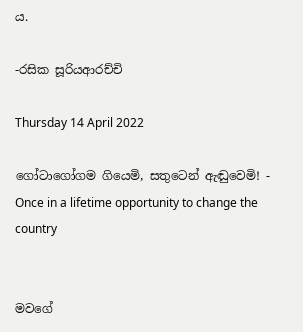ය.

-රසික සූරියආරච්චි

Thursday 14 April 2022

ගෝටාගෝගම ගියෙමි, සතුටෙන් ඇඬුවෙමි! - Once in a lifetime opportunity to change the country


මවගේ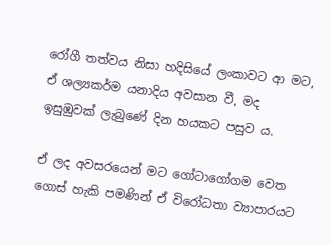රෝගී තත්වය නිසා හදිසියේ ලංකාවට ආ මට, ඒ ශල්‍යකර්ම යනාදිය අවසාන වී, මද ඉසුඹුවක් ලැබුණේ දින හයකට පසුව ය.

ඒ ලද අවසරයෙන් මට ගෝටාගෝගම වෙත ගොස් හැකි පමණින් ඒ විරෝධතා ව්‍යාපාරයට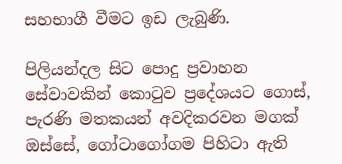සහභාගී වීමට ඉඩ ලැබුණි.

පිලියන්දල සිට පොදු ප්‍රවාහන සේවාවකින් කොටුව ප්‍රදේශයට ගොස්, පැරණි මතකයන් අවදිකරවන මගක් ඔස්සේ, ගෝටාගෝගම පිහිටා ඇති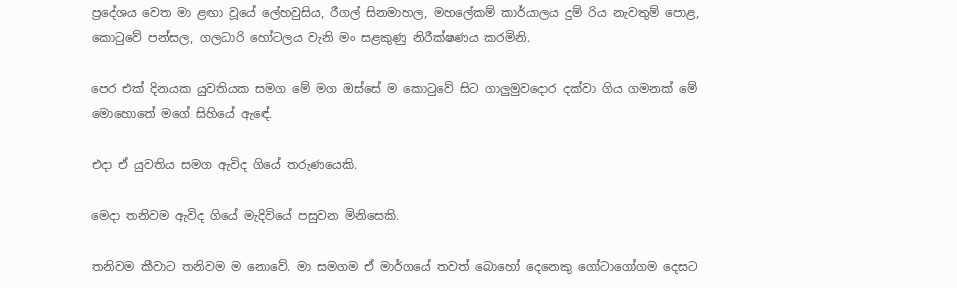ප්‍රදේශය වෙත මා ළඟා වූයේ ලේහවුසිය, රීගල් සිනමාහල, මහලේකම් කාර්යාලය දුම්‍ රිය නැවතුම් පොළ, කොටුවේ පන්සල, ගලධාරි හෝටලය වැනි මං සළකුණු නිරීක්ෂණය කරමිනි.

පෙර එක් දිනයක යුවතියක සමග මේ මග ඔස්සේ ම කොටුවේ සිට ගාලුමුවදොර දක්වා ගිය ගමනක් මේ මොහොතේ මගේ සිහියේ ඇඳේ.

එදා ඒ යුවතිය සමග ඇවිද ගියේ තරුණයෙකි.

මෙදා තනිවම ඇවිද ගියේ මැදිවියේ පසුවන මිනිසෙකි.

තනිවම කීවාට තනිවම ම නොවේ. මා සමගම ඒ මාර්ගයේ තවත් බොහෝ දෙනෙකු ගෝටාගෝගම දෙසට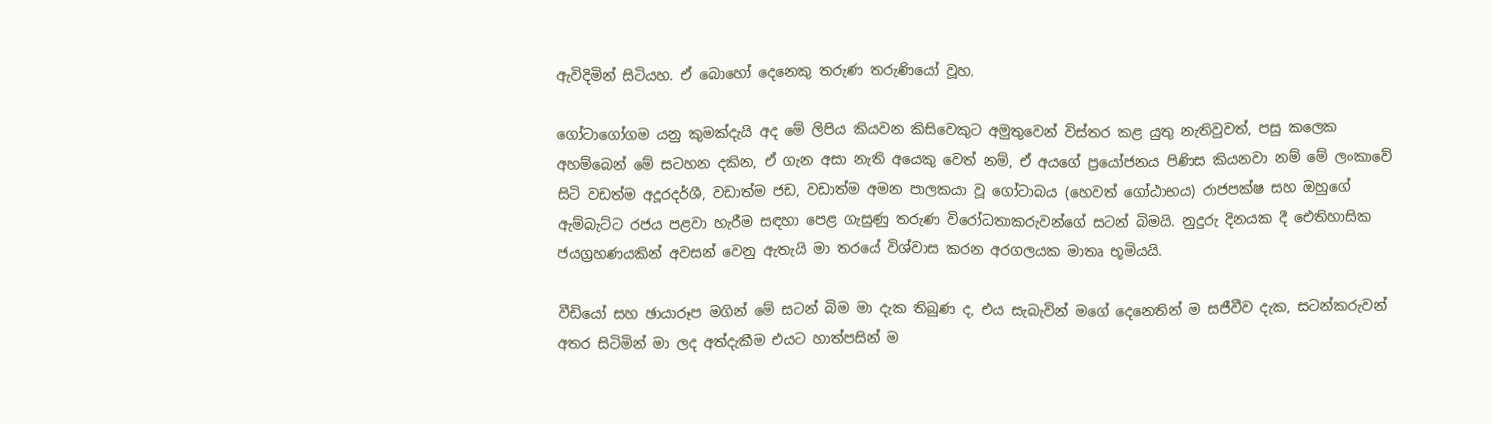ඇවිදිමින් සිටියහ. ඒ බොහෝ දෙනෙකු තරුණ තරුණියෝ වූහ.

ගෝටාගෝගම යනු කුමක්දැයි අද මේ ලිපිය කියවන කිසිවෙකුට අමුතුවෙන් විස්තර කළ යුතු නැතිවුවත්, පසු කලෙක අහම්බෙන් මේ සටහන දකින, ඒ ගැන අසා නැති අයෙකු වෙත් නම්, ඒ අයගේ ප්‍රයෝජනය පිණිස කියනවා නම් මේ ලංකාවේ සිටි වඩත්ම අදූරදර්ශී, වඩාත්ම ජඩ, වඩාත්ම අමන පාලකයා වූ ගෝටාබය (හෙවත් ගෝඨාභය) රාජපක්ෂ සහ ඔහුගේ ඇම්බැට්ට රජය පළවා හැරීම සඳහා පෙළ ගැසුණු තරුණ විරෝධතාකරුවන්ගේ සටන් බිමයි. නුදුරු දිනයක දී ඓතිහාසික ජයග්‍රහණයකින් අවසන් වෙනු ඇතැයි මා තරයේ විශ්වාස කරන අරගලයක මාතෘ භූමියයි.

වීඩියෝ සහ ඡායාරූප මගින් මේ සටන් බිම මා දැක තිබුණ ද, එය සැබැවින් මගේ දෙනෙතින් ම සජීවීව දැක, සටන්කරුවන් අතර සිටිමින් මා ලද අත්දැකීම එයට හාත්පසින් ම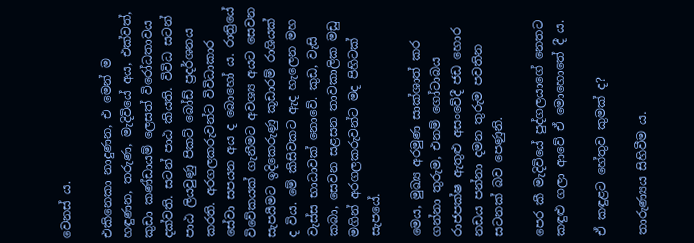වෙනස් ය.

එකිනෙකා නාදුණන, එ මෙන් ම හඳුණන, තරුණ, මැදිවියේ අය, එක්වත්, කුඩා කණ්ඩායම් ලෙසත් විරෝධතාවය දක්වති. සටන් පාඨ කියති. විවිධ සටන් පාඨ ලියවුණු පිකට් බෝඩ් ප්‍රදර්ශනය කරති. අරගලකරුවන්ට විවිධාකාර සේවා සපයන අය ද බොහෝ ය. රාත්‍රියේ විවේකයක් ගැනීමට අවශ්‍ය අයට සෙවන සැපයීමට ඉදිකෙරුණු කූඩාරම් රාශියක් ද විය. මේ කිසිවකට ඇද හැලෙන මහ වැස්ස භාධාවක් නොවේ. කුඩ, වැසි කබා, සෙවන සළසන තාවකාලික මඩු මගින් අරගලකරුවන්ට මද පිහිටක් සැපයේ.

මෙය, මුඛ්‍ය අරමුණ සාක්ශාත් කර ගන්නා තුරුම, එනම් ගෝටාබය රාජපක්ෂ ඇතුළු අසංවේදී ජඩ හොර නඩය පන්නා දමන තුරුම පවතින සටනක් බව පෙණුනි.

පෙර කී මැදිවියේ පුද්ගලයාගේ නෙතට කඳුළු ගලා ආවේ ඒ මොහොතේ දී ය.

ඒ කඳුළට හේතුව කුමක් ද?

තාරුණ්‍යය සිහිවීම ය.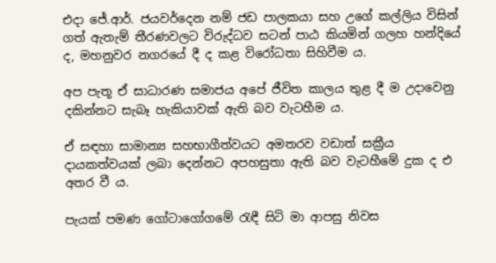එදා ජේ.ආර්. ජයවර්දෙන නම් ජඩ පාලකයා සහ උගේ කල්ලිය විසින් ගත් ඇතැම් තීරණවලට විරුද්ධව සටන් පාඨ කියමින් ගලහ හන්දියේ ද, මහනුවර නගරයේ දී ද කළ විරෝධතා සිහිවීම ය.

අප පැතූ ඒ සාධාරණ සමාජය අපේ ජීවිත කාලය තුළ දී ම උදාවෙනු දකින්නට සැබෑ හැකියාවක් ඇති බව වැටහීම ය.

ඒ සඳහා සාමාන්‍ය සහභාගීත්වයට අමතරව වඩාත් සක්‍රීය දායකත්වයක් ලබා දෙන්නට අපහසුතා ඇති බව වැටහීමේ දුක ද එ අතර වී ය.

පැයක් පමණ ගෝටාගෝගමේ රැඳී සිටි මා ආපසු නිවස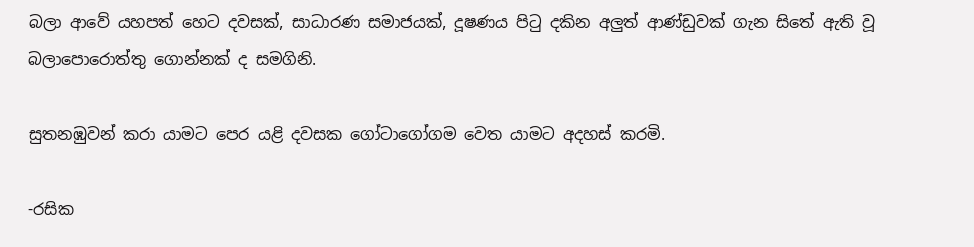බලා ආවේ යහපත් හෙට දවසක්, සාධාරණ සමාජයක්, දූෂණය පිටු දකින අලුත් ආණ්ඩුවක් ගැන සිතේ ඇති වූ බලාපොරොත්තු ගොන්නක් ද සමගිනි.

සුතනඹුවන් කරා යාමට පෙර යළි දවසක ගෝටාගෝගම වෙත යාමට අදහස් කරමි.

-රසික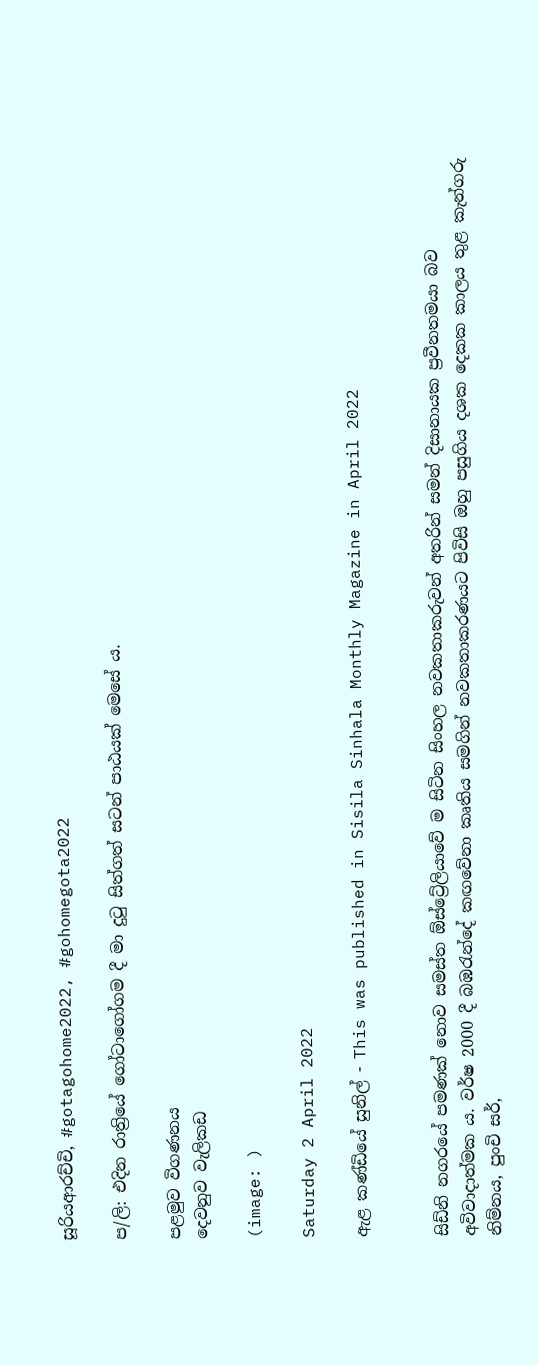සූරියආරච්චි, #gotagohome2022, #gohomegota2022

ප/ලි: එදින රාත්‍රියේ ගෝටාගෝගම දී මා දුටු සිත්ගත් සටන් පාඨයක් මෙසේ ය.

පළමුව විගණනය
දෙවනුව වැලිකඩ

(image: )

Saturday 2 April 2022

ඇළ කණ්ඩියේ සුනිල් - This was published in Sisila Sinhala Monthly Magazine in April 2022


සිඩ්නි නගරයේ පමණක් නොව සමස්ත ඕස්ට්‍රේලියාවේ ම සිටින සිංහල නවකතාකරුවන් අතරින් සමන් දිසානායක ප්‍රවීනතමයා බව අවිවාදාත්මක ය. වර්ෂ 2000 දී බඹරැන්දේ කඟවේනා කෘතිය සමගින් නවකතාකරණයට පිවිසි ඔහු පසුගිය දශක දෙකක කාලය තුළ කැන්ගරු නිම්නය, පුංචි සර්,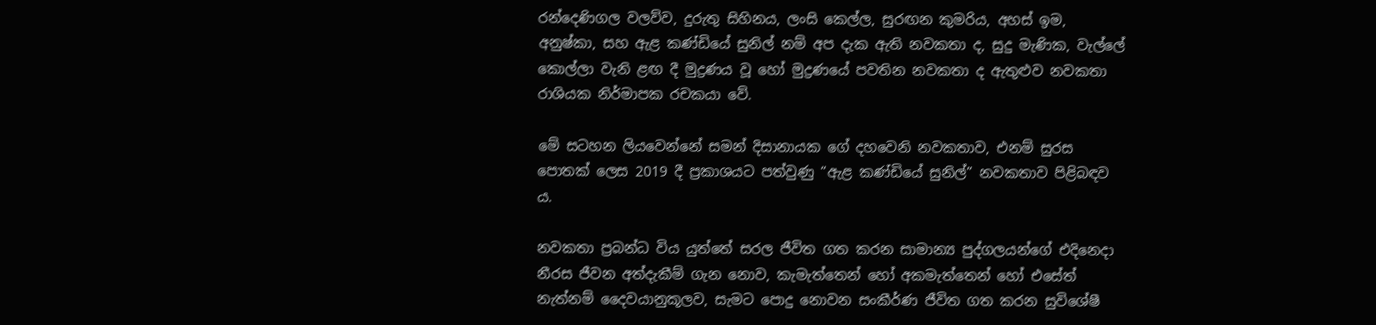රන්දෙණිගල වලව්ව, දුරුතු සිහිනය, ලංසි කෙල්ල, සුරඟන කුමරිය, අහස් ඉම, අනුෂ්කා, සහ ඇළ කණ්ඩියේ සුනිල් නම් අප දැක ඇති නවකතා ද, සුදු මැණික, වැල්ලේ කොල්ලා වැනි ළඟ දී මුද්‍රණය වූ හෝ මුද්‍රණයේ පවතින නවකතා ද ඇතුළුව නවකතා රාශියක නිර්මාපක රචකයා වේ.

මේ සටහන ලියවෙන්නේ සමන් දිසානායක ගේ දහවෙනි නවකතාව, එනම් සුරස පොතක් ලෙස 2019 දී ප්‍රකාශයට පත්වුණු “ඇළ කණ්ඩියේ සුනිල්” නවකතාව පිළිබඳව ය.

නවකතා ප්‍රබන්ධ විය යුත්තේ සරල ජීවිත ගත කරන සාමාන්‍ය පුද්ගලයන්ගේ එදිනෙදා නීරස ජීවන අත්දැකීම් ගැන නොව, කැමැත්තෙන් හෝ අකමැත්තෙන් හෝ එසේත් නැත්නම් දෛවයානුකූලව, සැමට පොදු නොවන සංකීර්ණ ජීවිත ගත කරන සුවිශේෂී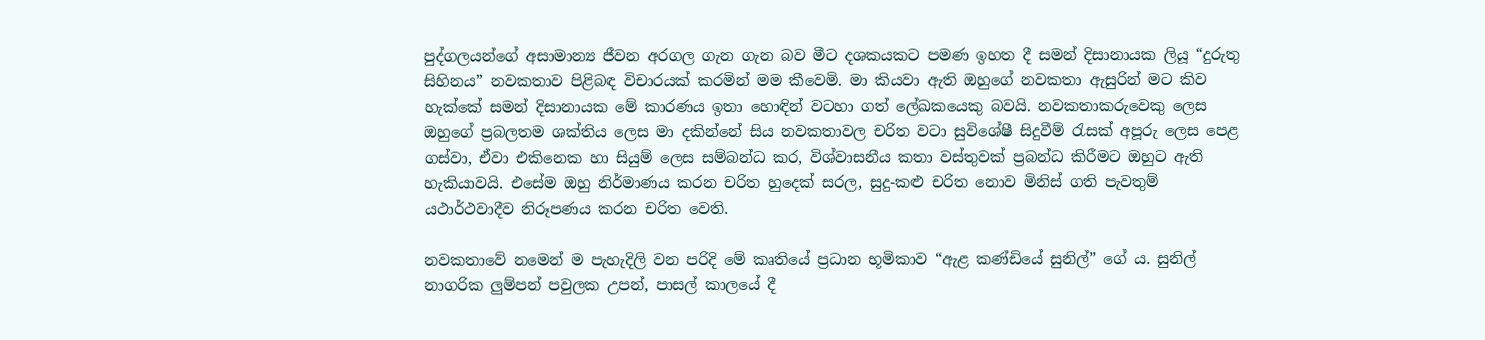පුද්ගලයන්ගේ අසාමාන්‍ය ජීවන අරගල ගැන ගැන බව මීට දශකයකට පමණ ඉහත දී සමන් දිසානායක ලියූ “දුරුතු සිහිනය” නවකතාව පිළිබඳ විචාරයක් කරමින් මම කීවෙමි. මා කියවා ඇති ඔහුගේ නවකතා ඇසුරින් මට කිව හැක්කේ සමන් දිසානායක මේ කාරණය ඉතා හොඳින් වටහා ගත් ලේඛකයෙකු බවයි. නවකතාකරුවෙකු ලෙස ඔහුගේ ප්‍රබලතම ශක්තිය ලෙස මා දකින්නේ සිය නවකතාවල චරිත වටා සුවිශේෂී සිදුවීම් රැසක් අපූරු ලෙස පෙළ ගස්වා, ඒවා එකිනෙක හා සියුම් ලෙස සම්බන්ධ කර, විශ්වාසනීය කතා වස්තුවක් ප්‍රබන්ධ කිරීමට ඔහුට ඇති හැකියාවයි. එසේම ඔහු නිර්මාණය කරන චරිත හුදෙක් සරල, සුදු-කළු චරිත නොව මිනිස් ගති පැවතුම් යථාර්ථවාදීව නිරූපණය කරන චරිත වෙති.

නවකතාවේ නමෙන් ම පැහැදිලි වන පරිදි මේ කෘතියේ ප්‍රධාන භූමිකාව “ඇළ කණ්ඩියේ සුනිල්” ගේ ය. සුනිල් නාගරික ලුම්පන් පවුලක උපන්, පාසල් කාලයේ දී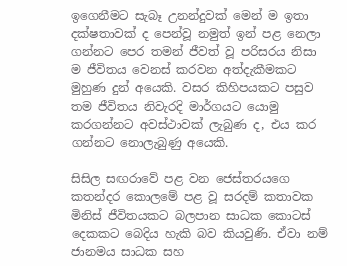ඉගෙනීමට සැබෑ උනන්දුවක් මෙන් ම ඉතා දක්ෂතාවක් ද පෙන්වූ නමුත් ඉන් පළ නෙලා ගන්නට පෙර තමන් ජීවත් වූ පරිසරය නිසා ම ජීවිතය වෙනස් කරවන අත්දැකීමකට මුහුණ දුන් අයෙකි. වසර කිහිපයකට පසුව තම ජීවිතය නිවැරදි මාර්ගයට යොමු කරගන්නට අවස්ථාවක් ලැබුණ ද, එය කර ගන්නට නොලැබුණු අයෙකි.

සිසිල සඟරාවේ පළ වන ජෙස්තරයගෙ කතන්දර කොලමේ පළ වූ සරදම් කතාවක මිනිස් ජීවිතයකට බලපාන සාධක කොටස් දෙකකට බෙදිය හැකි බව කියවුණි. ඒවා නම් ජානමය සාධක සහ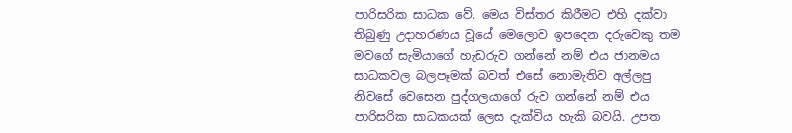පාරිසරික සාධක වේ. මෙය විස්තර කිරීමට එහි දක්වා තිබුණු උදාහරණය වූයේ මෙලොව ඉපදෙන දරුවෙකු තම මවගේ සැමියාගේ හැඩරුව ගන්නේ නම් එය ජානමය සාධකවල බලපෑමක් බවත් එසේ නොමැතිව අල්ලපු නිවසේ වෙසෙන පුද්ගලයාගේ රුව ගන්නේ නම් එය පාරිසරික සාධකයක් ලෙස දැක්විය හැකි බවයි. උපත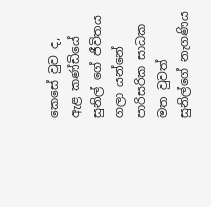කෙසේ වුව ද, ඇළ කණ්ඩියේ සුනිල් ගේ ජීවිතය ගලා යන්නේ පාරිසරික සාධක මත වුවත් සුනිල්ගේ නැගණිය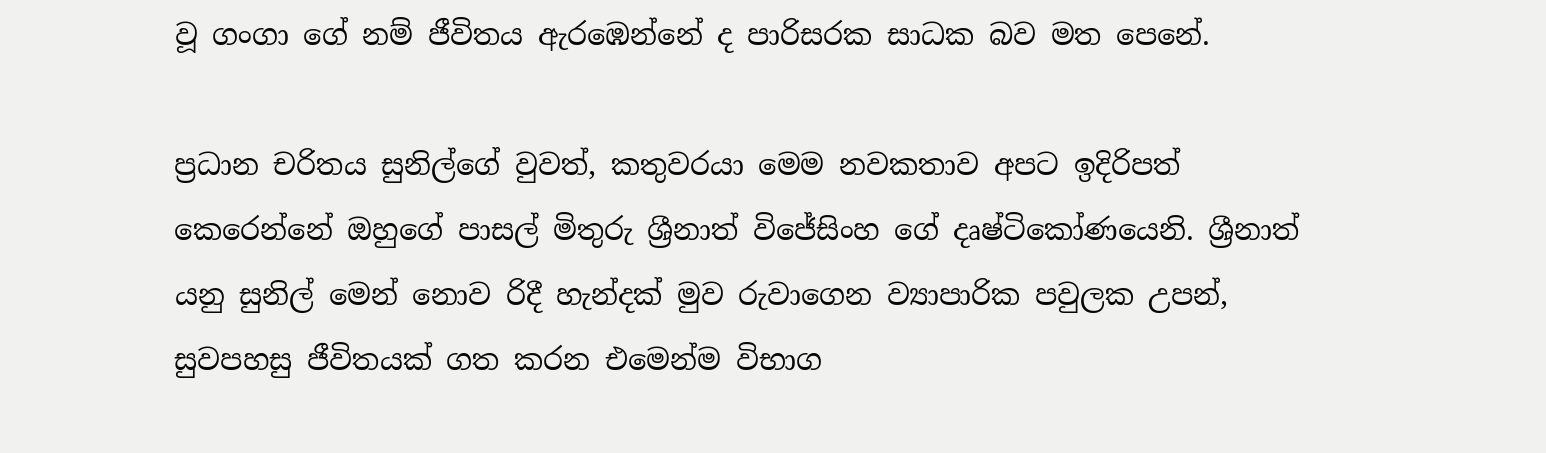වූ ගංගා ගේ නම් ජීවිතය ඇරඹෙන්නේ ද පාරිසරක සාධක බව මත පෙනේ.

ප්‍රධාන චරිතය සුනිල්ගේ වුවත්, කතුවරයා මෙම නවකතාව අපට ඉදිරිපත් කෙරෙන්නේ ඔහුගේ පාසල් මිතුරු ශ්‍රීනාත් විජේසිංහ ගේ දෘෂ්ටිකෝණයෙනි. ශ්‍රීනාත් යනු සුනිල් මෙන් නොව රිදී හැන්දක් මුව රුවාගෙන ව්‍යාපාරික පවුලක උපන්, සුවපහසු ජීවිතයක් ගත කරන එමෙන්ම විභාග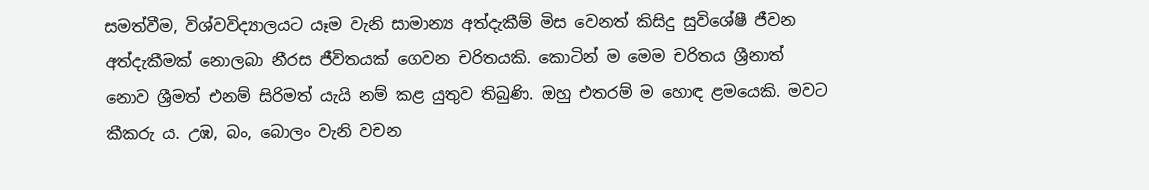සමත්වීම, විශ්වවිද්‍යාලයට යෑම වැනි සාමාන්‍ය අත්දැකීම් මිස වෙනත් කිසිදු සුවිශේෂී ජීවන අත්දැකීමක් නොලබා නීරස ජීවිතයක් ගෙවන චරිතයකි. කොටින් ම මෙම චරිතය ශ්‍රීනාත් නොව ශ්‍රීමත් එනම් සිරිමත් යැයි නම් කළ යුතුව තිබුණි. ඔහු එතරම් ම හොඳ ළමයෙකි. මවට කීකරු ය. උඹ, බං, බොලං වැනි වචන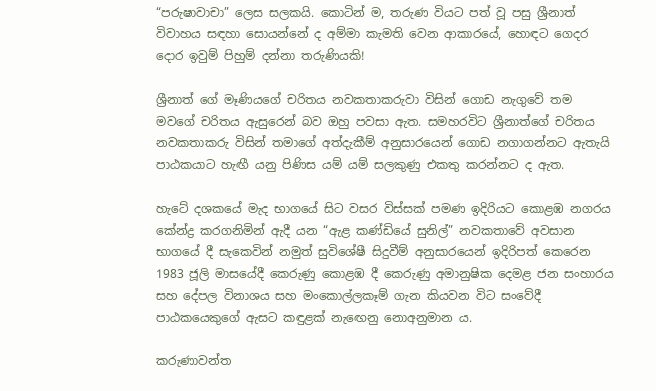“පරුෂාවාචා” ලෙස සලකයි. කොටින් ම, තරුණ වියට පත් වූ පසු ශ්‍රීනාත් විවාහය සඳහා සොයන්නේ ද අම්මා කැමති වෙන ආකාරයේ, හොඳට ගෙදර දොර ඉවුම් පිහුම් දන්නා තරුණියකි!

ශ්‍රීනාත් ගේ මෑණියගේ චරිතය නවකතාකරුවා විසින් ගොඩ නැගුවේ තම මවගේ චරිතය ඇසුරෙන් බව ඔහු පවසා ඇත. සමහරවිට ශ්‍රීනාත්ගේ චරිතය නවකතාකරු විසින් තමාගේ අත්දැකීම් අනුසාරයෙන් ගොඩ නගාගන්නට ඇතැයි පාඨකයාට හැඟී යනු පිණිස යම් යම් සලකුණු එකතු කරන්නට ද ඇත.

හැටේ දශකයේ මැද භාගයේ සිට වසර විස්සක් පමණ ඉදිරියට කොළඹ නගරය කේන්ද්‍ර කරගනිමින් ඇදී යන “ඇළ කණ්ඩියේ සුනිල්” නවකතාවේ අවසාන භාගයේ දී සැකෙවින් නමුත් සුවිශේෂී සිදුවීම් අනුසාරයෙන් ඉදිරිපත් කෙරෙන 1983 ජූලි මාසයේදී කෙරුණු කොළඹ දී කෙරුණු අමානුෂික දෙමළ ජන සංහාරය සහ දේපල විනාශය සහ මංකොල්ලකෑම් ගැන කියවන විට සංවේදී පාඨකයෙකුගේ ඇසට කඳුළක් නැඟෙනු නොඅනුමාන ය.

කරුණාවන්ත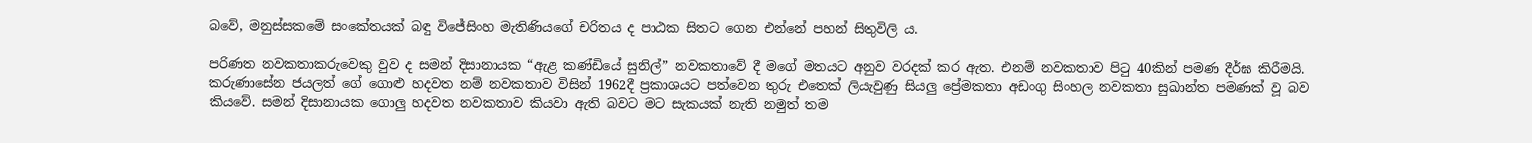බවේ, මනුස්සකමේ සංකේතයක් බඳු විජේසිංහ මැතිණියගේ චරිතය ද පාඨක සිතට ගෙන එන්නේ පහන් සිතුවිලි ය.

පරිණත නවකතාකරුවෙකු වුව ද සමන් දිසානායක “ඇළ කණ්ඩියේ සුනිල්” නවකතාවේ දී මගේ මතයට අනුව වරදක් කර ඇත. එනම් නවකතාව පිටු 40කින් පමණ දීර්ඝ කිරීමයි. කරුණාසේන ජයලත් ගේ ගොළු හදවත නම් නවකතාව විසින් 1962දී ප්‍රකාශයට පත්වෙන තුරු එතෙක් ලියැවුණු සියලු ප්‍රේමකතා අඩංගු සිංහල නවකතා සුඛාන්ත පමණක් වූ බව කියවේ. සමන් දිසානායක ගොලු හදවත නවකතාව කියවා ඇති බවට මට සැකයක් නැති නමුත් තම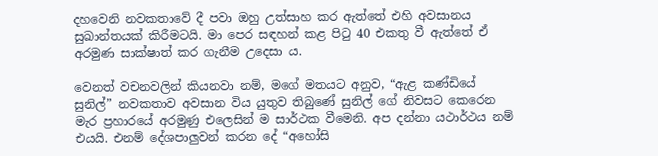දහවෙනි නවකතාවේ දී පවා ඔහු උත්සාහ කර ඇත්තේ එහි අවසානය සුඛාන්තයක් කිරීමටයි. මා පෙර සඳහන් කළ පිටු 40 එකතු වී ඇත්තේ ඒ අරමුණ සාක්ෂාත් කර ගැනීම උදෙසා ය.

වෙනත් වචනවලින් කියනවා නම්, මගේ මතයට අනුව, “ඇළ කණ්ඩියේ සුනිල්” නවකතාව අවසාන විය යුතුව තිබුණේ සුනිල් ගේ නිවසට කෙරෙන මැර ප්‍රහාරයේ අරමුණු එලෙසින් ම සාර්ථක වීමෙනි. අප දන්නා යථාර්ථය නම් එයයි. එනම් දේශපාලුවන් කරන දේ “අහෝසි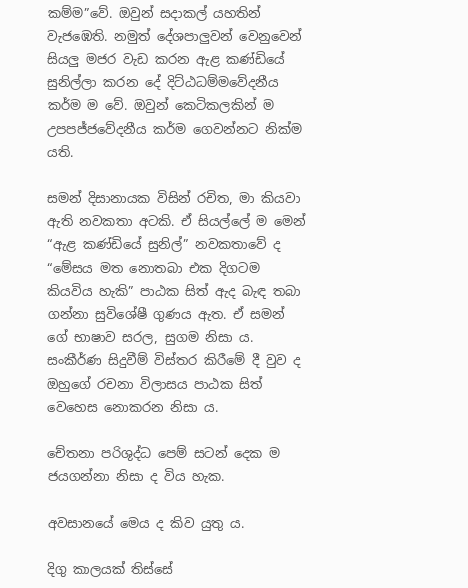කම්ම”වේ. ඔවුන් සදාකල් යහතින් වැජඹෙති. නමුත් දේශපාලුවන් වෙනුවෙන් සියලු මජර වැඩ කරන ඇළ කණ්ඩියේ සුනිල්ලා කරන දේ දිට්ඨධම්මවේදනීය කර්ම ම වේ. ඔවුන් කෙටිකලකින් ම උපපජ්ජවේදනීය කර්ම ගෙවන්නට නික්ම යති.

සමන් දිසානායක විසින් රචිත, මා කියවා ඇති නවකතා අටකි. ඒ සියල්ලේ ම මෙන් “ඇළ කණ්ඩියේ සුනිල්” නවකතාවේ ද “මේසය මත නොතබා එක දිගටම කියවිය හැකි” පාඨක සිත් ඇද බැඳ තබා ගන්නා සුවිශේෂී ගුණය ඇත. ඒ සමන් ගේ භාෂාව සරල, සුගම නිසා ය. සංකීර්ණ සිදුවීම් විස්තර කිරීමේ දී වුව ද ඔහුගේ රචනා විලාසය පාඨක සිත් වෙහෙස නොකරන නිසා ය.

චේතනා පරිශුද්ධ පෙම් සටන් දෙක ම ජයගන්නා නිසා ද විය හැක.

අවසානයේ මෙය ද කිව යුතු ය.

දිගු කාලයක් තිස්සේ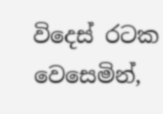විදෙස් රටක වෙසෙමින්,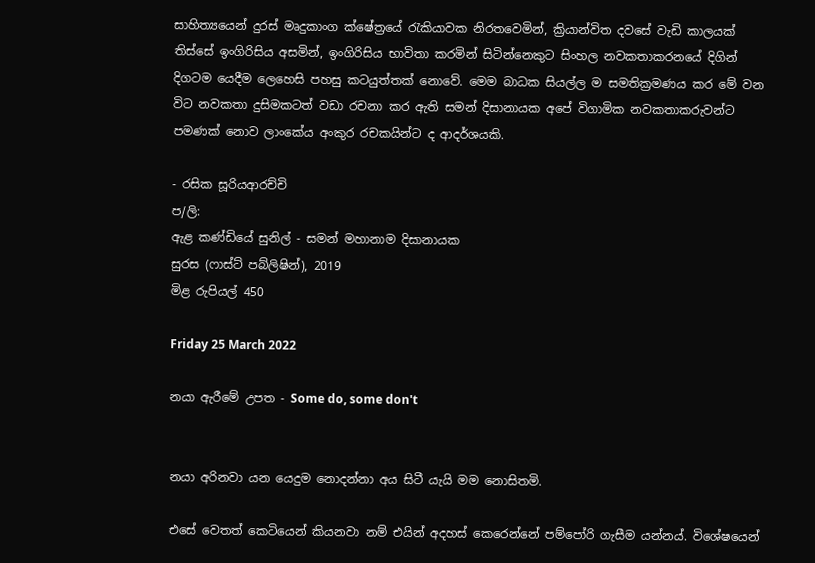සාහිත්‍යයෙන් දුරස් මෘදුකාංග ක්ෂේත්‍රයේ රැකියාවක නිරතවෙමින්, ක්‍රියාන්විත දවසේ වැඩි කාලයක් තිස්සේ ඉංගිරිසිය අසමින්, ඉංගිරිසිය භාවිතා කරමින් සිටින්නෙකුට සිංහල නවකතාකරනයේ දිගින් දිගටම යෙදීම ලෙහෙසි පහසු කටයුත්තක් නොවේ. මෙම බාධක සියල්ල ම සමතික්‍රමණය කර මේ වන විට නවකතා දුසිමකටත් වඩා රචනා කර ඇති සමන් දිසානායක අපේ විගාමික නවකතාකරුවන්ට පමණක් නොව ලාංකේය අංකුර රචකයින්ට ද ආදර්ශයකි.

- රසික සූරියආරච්චි
ප/ලි:
ඇළ කණ්ඩියේ සුනිල් - සමන් මහානාම දිසානායක
සුරස (ෆාස්ට් පබ්ලිෂින්), 2019
මිළ රුපියල් 450

Friday 25 March 2022

නයා ඇරීමේ උපත - Some do, some don't


නයා අරිනවා යන යෙදුම නොදන්නා අය සිටී යැයි මම නොසිතමි.

එසේ වෙතත් කෙටියෙන් කියනවා නම් එයින් අදහස් කෙරෙන්නේ පම්පෝරි ගැසීම යන්නය්. විශේෂයෙන්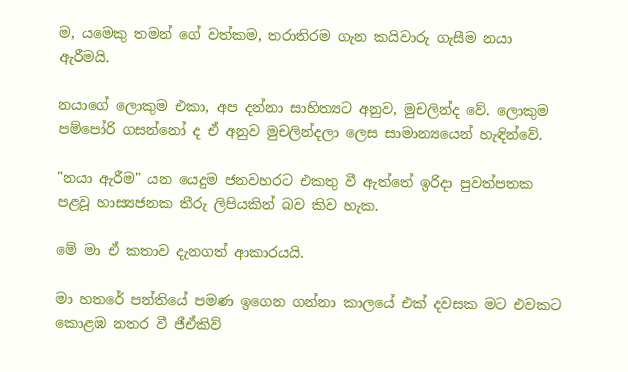ම, යමෙකු තමන් ගේ වත්කම, තරාතිරම ගැන කයිවාරු ගැසීම නයා ඇරීමයි.

නයාගේ ලොකුම එකා, අප දන්නා සාහිත්‍යට අනුව, මුචලින්ද වේ. ලොකුම පම්පෝරි ගසන්නෝ ද ඒ අනුව මුචලින්දලා ලෙස සාමාන්‍යයෙන් හැඳින්වේ.

"නයා ඇරීම" යන යෙදුම ජනවහරට එකතු වී ඇත්තේ ඉරිදා පුවත්පතක පළවූ හාස්‍යජනක තීරු ලිපියකින් බව කිව හැක.

මේ මා ඒ කතාව දැනගත් ආකාරයයි.

මා හතරේ පන්තියේ පමණ ඉගෙන ගන්නා කාලයේ එක් දවසක මට එවකට කොළඹ නතර වී ජීඒකිව්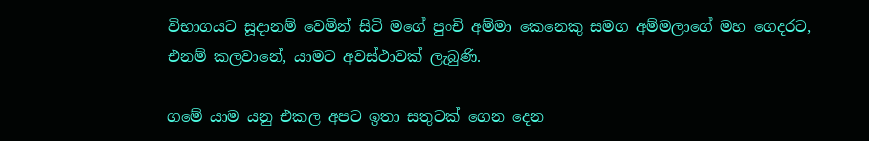විභාගයට සූදානම් වෙමින් සිටි මගේ පුංචි අම්මා කෙනෙකු සමග අම්මලාගේ මහ ගෙදරට, එනම් කලවානේ, යාමට අවස්ථාවක් ලැබුණි.

ගමේ යාම යනු එකල අපට ඉතා සතුටක් ගෙන දෙන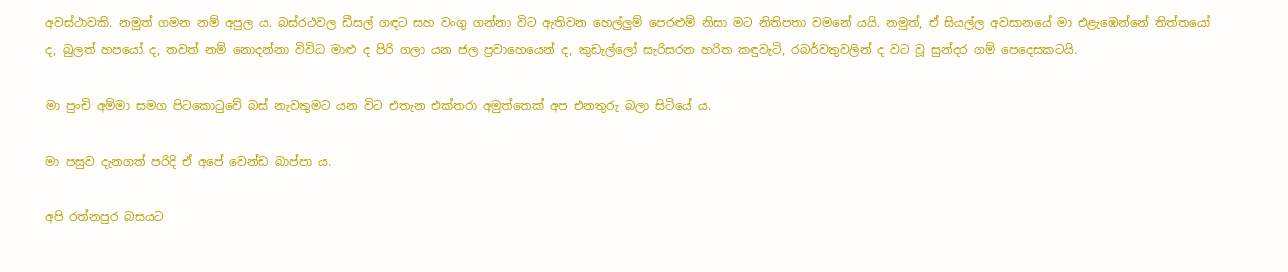අවස්ථාවකි. නමුත් ගමන නම් අපුල ය. බස්රථවල ඩීසල් ගඳට සහ වංගු ගන්නා විට ඇතිවන හෙල්ලුම් පෙරළුම් නිසා මට නිතිපතා වමනේ යයි. නමුත්, ඒ සියල්ල අවසානයේ මා එළැඹෙන්නේ තිත්තයෝ ද, බුලත් හපයෝ ද, තවත් නම් නොදන්නා විවිධ මාළු ද පිරි ගලා යන ජල ප්‍රවාහෙයෙන් ද, කුඩැල්ලෝ සැරිසරන හරිත කඳුවැටි, රබර්වතුවලින් ද වට වූ සුන්දර ගම් පෙදෙසකටයි.

මා පුංචි අම්මා සමග පිටකොටුවේ බස් නැවතුමට යන විට එතැන එක්තරා අමුත්තෙක් අප එනතුරු බලා සිටියේ ය.

මා පසුව දැනගත් පරිදි ඒ අපේ වෙන්ඩ බාප්පා ය.

අපි රත්නපුර බසයට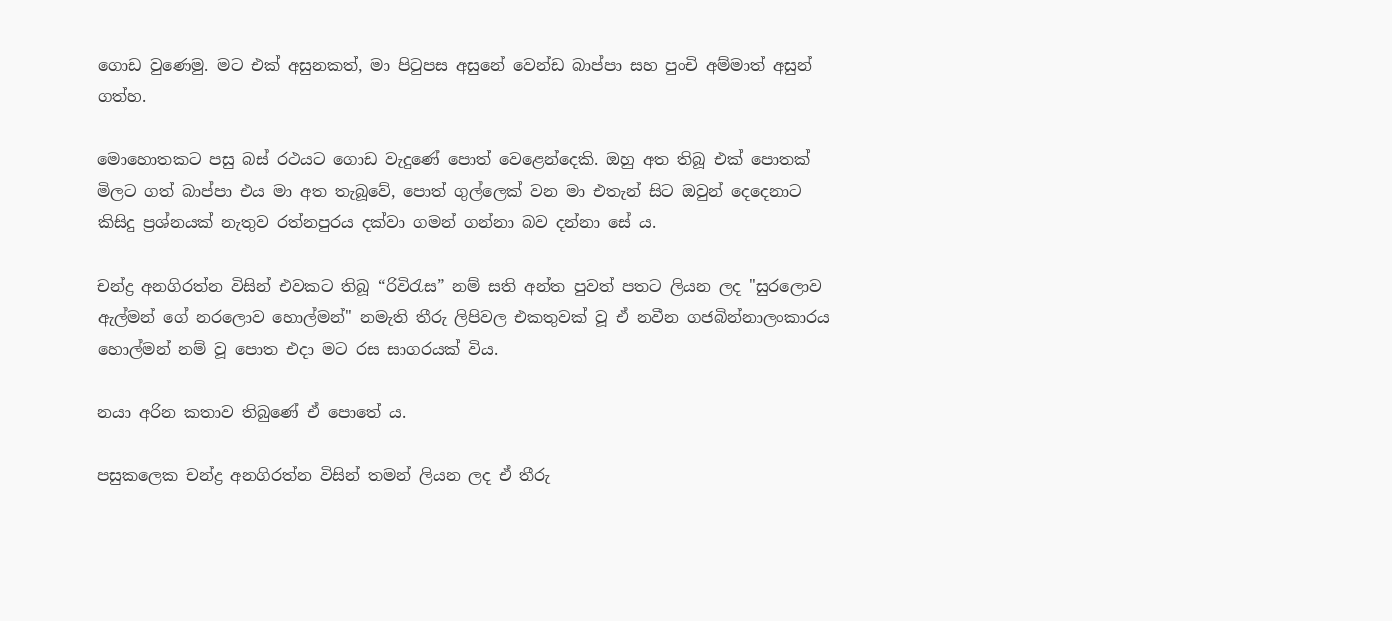ගොඩ වුණෙමු. මට එක් අසුනකත්, මා පිටුපස අසුනේ වෙන්ඩ බාප්පා සහ පුංචි අම්මාත් අසුන් ගත්හ.

මොහොතකට පසු බස් රථයට ගොඩ වැදුණේ පොත් වෙළෙන්දෙකි. ඔහු අත තිබූ එක් පොතක් මිලට ගත් බාප්පා එය මා අත තැබූවේ, පොත් ගුල්ලෙක් වන මා එතැන් සිට ඔවුන් දෙදෙනාට කිසිදු ප්‍රශ්නයක් නැතුව රත්නපුරය දක්වා ගමන් ගන්නා බව දන්නා සේ ය.

චන්ද්‍ර අනගිරත්න විසින් එවකට තිබූ “රිවිරැස” නම් සති අන්ත පුවත් පතට ලියන ලද "සුරලොව ඇල්මන් ගේ නරලොව හොල්මන්" නමැති තීරු ලිපිවල එකතුවක් වූ ඒ නවීන ගජබින්නාලංකාරය හොල්මන් නම් වූ පොත එදා මට රස සාගරයක් විය.

නයා අරින කතාව තිබුණේ ඒ පොතේ ය.

පසුකලෙක චන්ද්‍ර අනගිරත්න විසින් තමන් ලියන ලද ඒ තීරු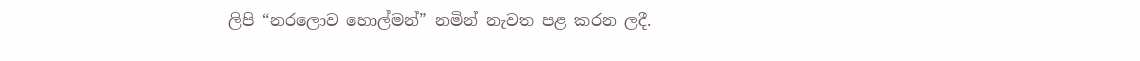ලිපි “නරලොව හොල්මන්” නමින් නැවත පළ කරන ලදී.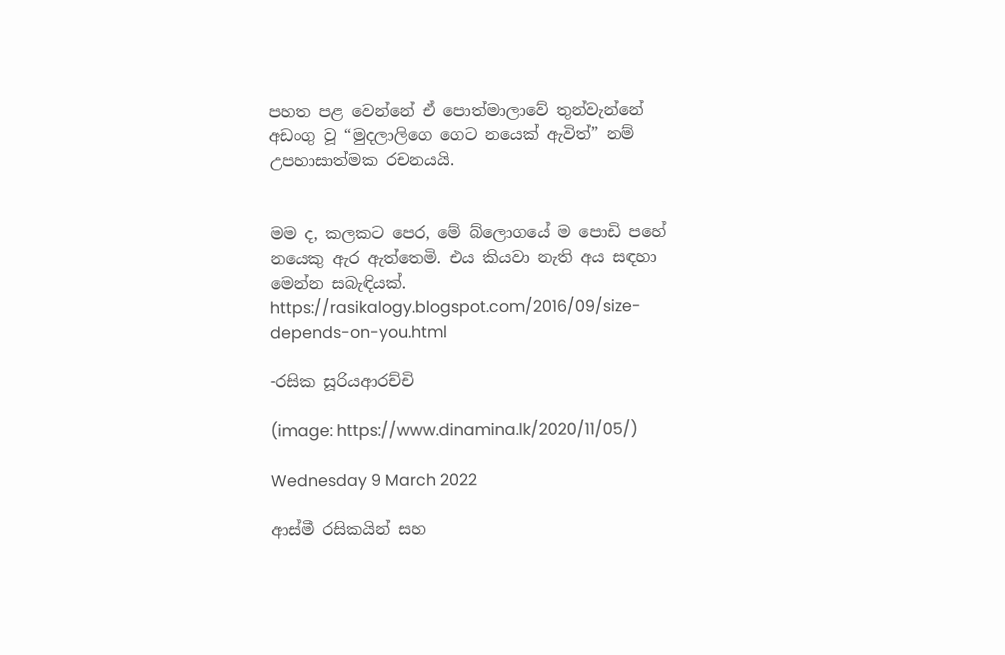පහත පළ වෙන්නේ ඒ පොත්මාලාවේ තුන්වැන්නේ අඩංගු වූ “මුදලාලිගෙ ගෙට නයෙක් ඇවිත්” නම් උපහාසාත්මක රචනයයි.


මම ද, කලකට පෙර, මේ බ්ලොගයේ ම පොඩි පහේ නයෙකු ඇර ඇත්තෙමි. එය කියවා නැති අය සඳහා මෙන්න සබැඳියක්.
https://rasikalogy.blogspot.com/2016/09/size-depends-on-you.html

-රසික සූරියආරච්චි

(image: https://www.dinamina.lk/2020/11/05/)

Wednesday 9 March 2022

ආස්මී රසිකයින් සහ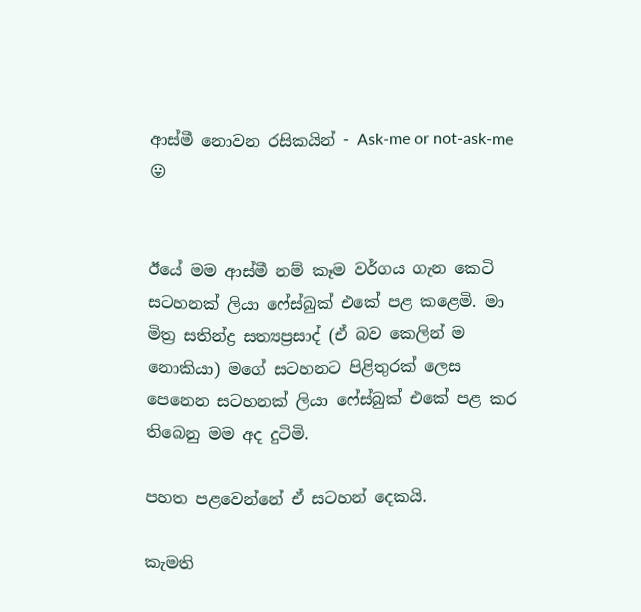ආස්මී නොවන රසිකයින් - Ask-me or not-ask-me 😛


ඊයේ මම ආස්මී නම් කෑම වර්ගය ගැන කෙටි සටහනක් ලියා ෆේස්බුක් එකේ පළ කළෙමි. මා මිත්‍ර සතින්ද්‍ර සත්‍යප්‍රසාද් (ඒ බව කෙලින් ම නොකියා) මගේ සටහනට පිළිතුරක් ලෙස පෙනෙන සටහනක් ලියා ෆේස්බුක් එකේ පළ කර තිබෙනු මම අද දුටිමි.

පහත පළවෙන්නේ ඒ සටහන් දෙකයි.

කැමති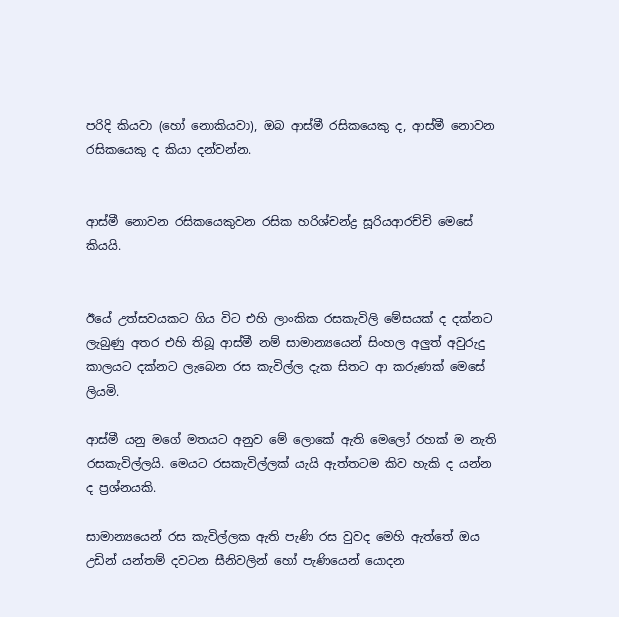පරිදි කියවා (හෝ නොකියවා), ඔබ ආස්මී රසිකයෙකු ද, ආස්මී නොවන රසිකයෙකු ද කියා දන්වන්න.


ආස්මී නොවන රසිකයෙකුවන රසික හරිශ්චන්ද්‍ර සූරියආරච්චි මෙසේ කියයි.


ඊයේ උත්සවයකට ගිය විට එහි ලාංකික රසකැවිලි මේසයක් ද දක්නට ලැබුණු අතර එහි තිබූ ආස්මී නම් සාමාන්‍යයෙන් සිංහල අලුත් අවුරුදු කාලයට දක්නට ලැබෙන රස කැවිල්ල දැක සිතට ආ කරුණක් මෙසේ ලියමි.

ආස්මී යනු මගේ මතයට අනුව මේ ලොකේ ඇති මෙලෝ රහක් ම නැති රසකැවිල්ලයි. මෙයට රසකැවිල්ලක් යැයි ඇත්තටම කිව හැකි ද යන්න ද ප්‍රශ්නයකි.

සාමාන්‍යයෙන් රස කැවිල්ලක ඇති පැණි රස වුවද මෙහි ඇත්තේ ඔය උඩින් යන්තම් දවටන සීනිවලින් හෝ පැණියෙන් යොදන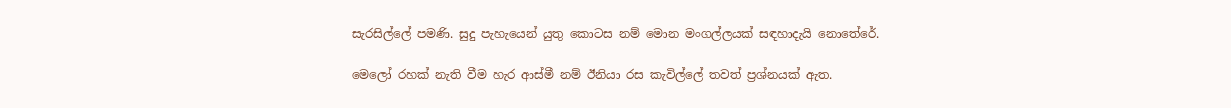සැරසිල්ලේ පමණි. සුදු පැහැයෙන් යුතු කොටස නම් මොන මංගල්ලයක් සඳහාදැයි නොතේරේ.

මෙලෝ රහක් නැති වීම හැර ආස්මී නම් ඊනියා රස කැවිල්ලේ තවත් ප්‍රශ්නයක් ඇත.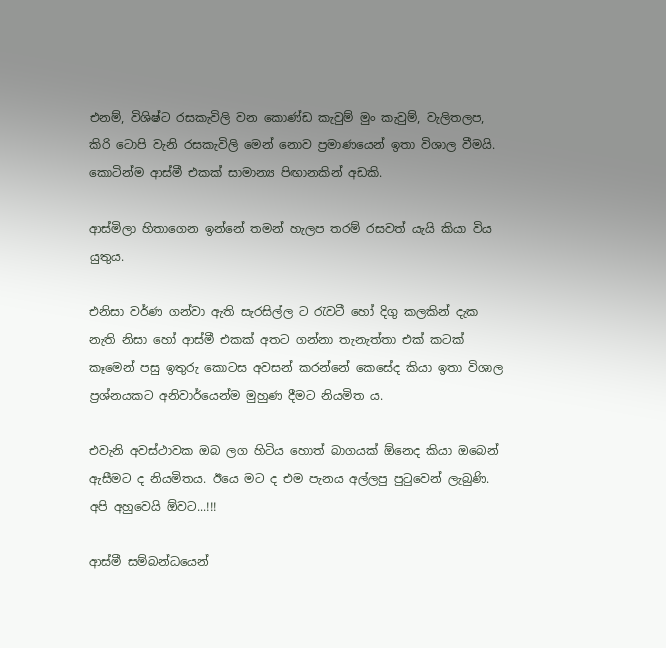එනම්, විශිෂ්ට රසකැවිලි වන කොණ්ඩ කැවුම් මුං කැවුම්, වැලිතලප, කිරි ටොපි වැනි රසකැවිලි මෙන් නොව ප්‍රමාණයෙන් ඉතා විශාල වීමයි. කොටින්ම ආස්මී එකක් සාමාන්‍ය පිඟානකින් අඩකි.

ආස්මිලා හිතාගෙන ඉන්නේ තමන් හැලප තරම් රසවත් යැයි කියා විය යුතුය.

එනිසා වර්ණ ගන්වා ඇති සැරසිල්ල ට රැවටී හෝ දිගු කලකින් දැක නැති නිසා හෝ ආස්මී එකක් අතට ගන්නා තැනැත්තා එක් කටක් කෑමෙන් පසු ඉතුරු කොටස අවසන් කරන්නේ කෙසේද කියා ඉතා විශාල ප්‍රශ්නයකට අනිවාර්යෙන්ම මුහුණ දීමට නියමිත ය.

එවැනි අවස්ථාවක ඔබ ලග හිටිය හොත් බාගයක් ඕනෙද කියා ඔබෙන් ඇසීමට ද නියමිතය. ඊයෙ මට ද එම පැනය අල්ලපු පුටුවෙන් ලැබුණි. අපි අහුවෙයි ඕවට...!!!

ආස්මී සම්බන්ධයෙන්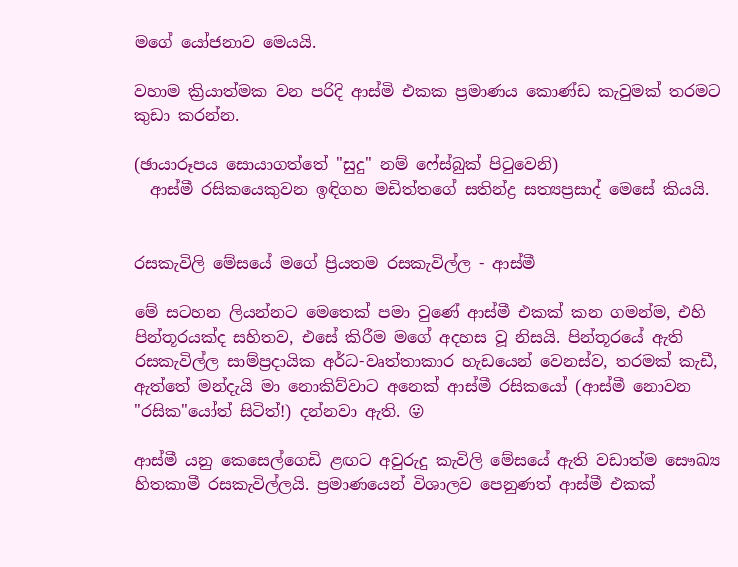මගේ යෝජනාව මෙයයි.

වහාම ක්‍රියාත්මක වන පරිදි ආස්මි එකක ප්‍රමාණය කොණ්ඩ කැවුමක් තරමට කුඩා කරන්න.

(ඡායාරූපය සොයාගත්තේ "සුදු" නම් ෆේස්බුක් පිටුවෙනි)
  ආස්මී රසිකයෙකුවන ඉඳිගහ මඩිත්තගේ සතින්ද්‍ර සත්‍යප්‍රසාද් මෙසේ කියයි.


රසකැවිලි මේසයේ මගේ ප්‍රියතම රසකැවිල්ල - ආස්මී

මේ සටහන ලියන්නට මෙතෙක් පමා වුණේ ආස්මී එකක් කන ගමන්ම, එහි පින්තූරයක්ද සහිතව, එසේ කිරීම මගේ අදහස වූ නිසයි. පින්තූරයේ ඇති රසකැවිල්ල සාම්ප්‍රදායික අර්ධ-වෘත්තාකාර හැඩයෙන් වෙනස්ව, තරමක් කැඩී, ඇත්තේ මන්දැයි මා නොකිව්වාට අනෙක් ආස්මී රසිකයෝ (ආස්මී නොවන "රසික"යෝත් සිටිත්!) දන්නවා ඇති. 😛

ආස්මී යනු කෙසෙල්ගෙඩි ළඟට අවුරුදු කැවිලි මේසයේ ඇති වඩාත්ම සෞඛ්‍ය හිතකාමී රසකැවිල්ලයි. ප්‍රමාණයෙන් විශාලව පෙනුණත් ආස්මී එකක්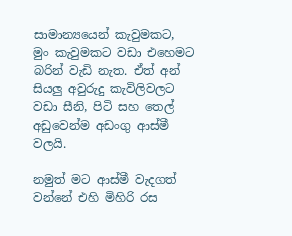සාමාන්‍යයෙන් කැවුමකට, මුං කැවුමකට වඩා එහෙමට බරින් වැඩි නැත. ඒත් අන් සියලු අවුරුදු කැවිලිවලට වඩා සීනි, පිටි සහ තෙල් අඩුවෙන්ම අඩංගු ආස්මී වලයි.

නමුත් මට ආස්මී වැදගත් වන්නේ එහි මිහිරි රස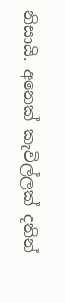නිසායි. අනෙක් කැවිල්ලක් දතින්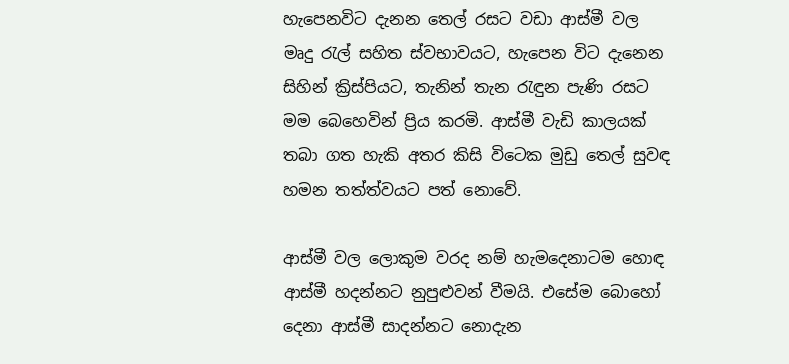හැපෙනවිට දැනන තෙල් රසට වඩා ආස්මී වල මෘදු රැල් සහිත ස්වභාවයට, හැපෙන විට දැනෙන සිහින් ක්‍රිස්පියට, තැනින් තැන රැඳුන පැණි රසට මම බෙහෙවින් ප්‍රිය කරමි. ආස්මී වැඩි කාලයක් තබා ගත හැකි අතර කිසි විටෙක මුඩු තෙල් සුවඳ හමන තත්ත්වයට පත් නොවේ.

ආස්මී වල ලොකුම වරද නම් හැමදෙනාටම හොඳ ආස්මී හදන්නට නුපුළුවන් වීමයි. එසේම බොහෝ දෙනා ආස්මී සාදන්නට නොදැන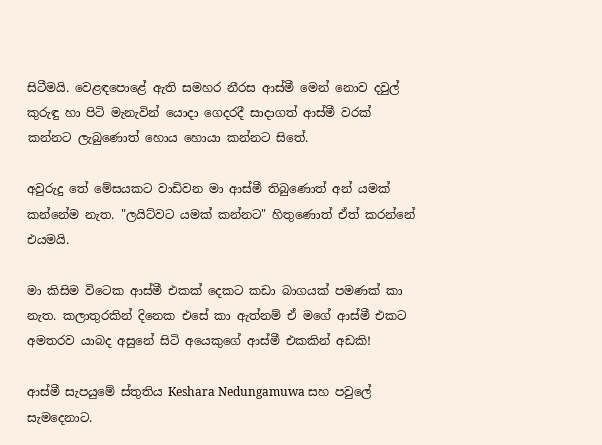සිටීමයි. වෙළඳපොළේ ඇති සමහර නීරස ආස්මී මෙන් නොව දවුල් කුරුඳු හා පිටි මැනැවින් යොදා ගෙදරදී සාදාගත් ආස්මී වරක් කන්නට ලැබුණොත් හොය හොයා කන්නට සිතේ.

අවුරුදු තේ මේසයකට වාඩිවන මා ආස්මී තිබුණොත් අන් යමක් කන්නේම නැත. "ලයිට්වට යමක් කන්නට" හිතුණොත් ඒත් කරන්නේ එයමයි.

මා කිසිම විටෙක ආස්මී එකක් දෙකට කඩා බාගයක් පමණක් කා නැත. කලාතුරකින් දිනෙක එසේ කා ඇත්නම් ඒ මගේ ආස්මී එකට අමතරව යාබද අසුනේ සිටි අයෙකුගේ ආස්මී එකකින් අඩකි!

ආස්මී සැපයුමේ ස්තුතිය Keshara Nedungamuwa සහ පවුලේ සැමදෙනාට.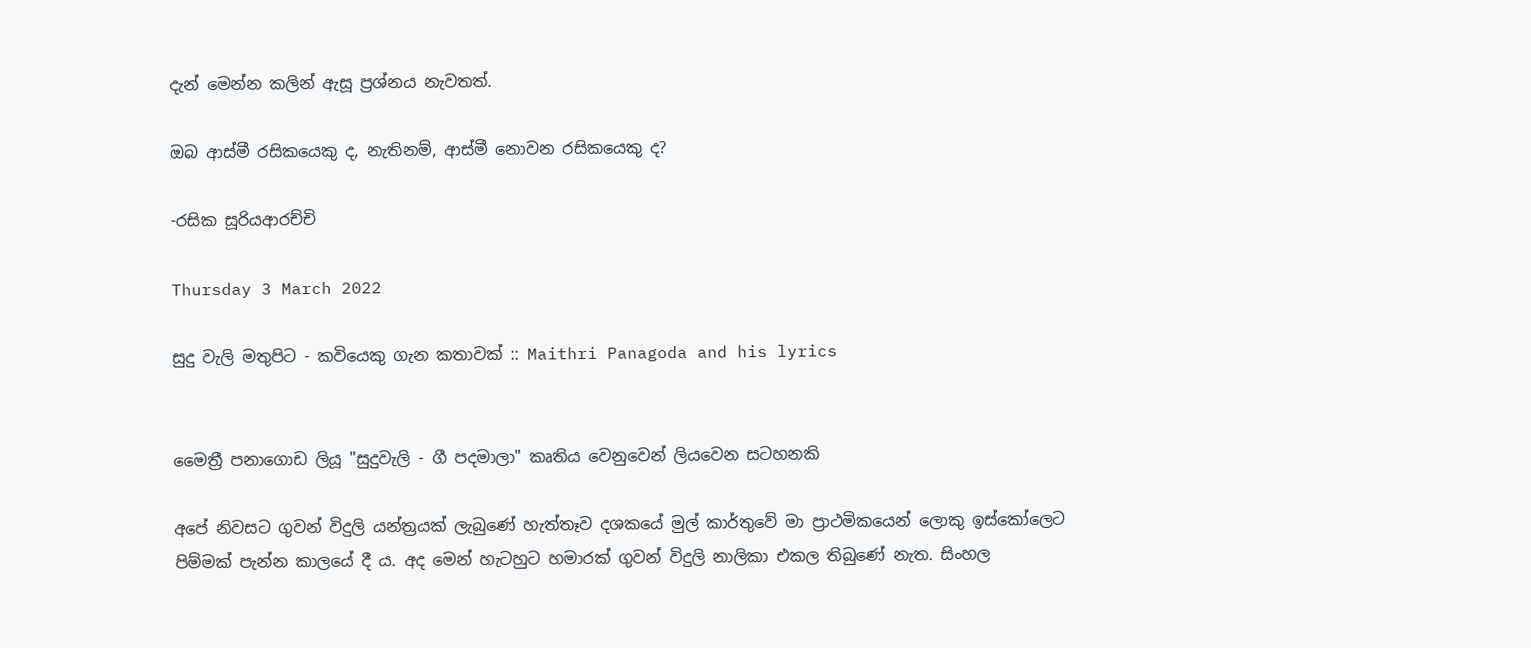දැන් මෙන්න කලින් ඇසූ ප්‍රශ්නය නැවතත්.

ඔබ ආස්මී රසිකයෙකු ද, නැතිනම්, ආස්මී නොවන රසිකයෙකු ද?

-රසික සූරියආරච්චි

Thursday 3 March 2022

සුදු වැලි මතුපිට - කවියෙකු ගැන කතාවක් :: Maithri Panagoda and his lyrics


මෛත්‍රී පනාගොඩ ලියූ "සුදුවැලි - ගී පදමාලා" කෘතිය වෙනුවෙන් ලියවෙන සටහනකි

අපේ නිවසට ගුවන් විදුලි යන්ත්‍රයක් ලැබුණේ හැත්තෑව දශකයේ මුල් කාර්තුවේ මා ප්‍රාථමිකයෙන් ලොකු ඉස්කෝලෙට පිම්මක් පැන්න කාලයේ දී ය. අද මෙන් හැටහුට හමාරක් ගුවන් විදුලි නාලිකා එකල තිබුණේ නැත. සිංහල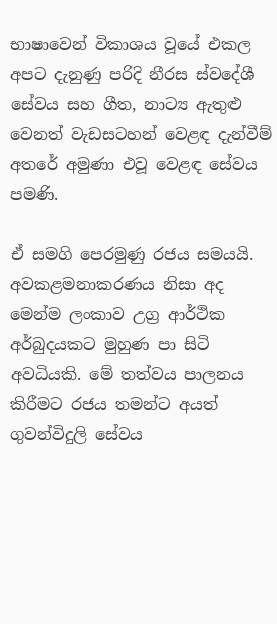භාෂාවෙන් විකාශය වූයේ එකල අපට දැනුණු පරිදි නීරස ස්වදේශී සේවය සහ ගීත, නාට්‍ය ඇතුළු වෙනත් වැඩසටහන් වෙළඳ දැන්වීම් අතරේ අමුණා එවූ වෙළඳ සේවය පමණි.

ඒ සමගි පෙරමුණු රජය සමයයි. අවකළමනාකරණය නිසා අද මෙන්ම ලංකාව උග්‍ර ආර්ථික අර්බුදයකට මුහුණ පා සිටි අවධියකි. මේ තත්වය පාලනය කිරීමට රජය තමන්ට අයත් ගුවන්විදුලි සේවය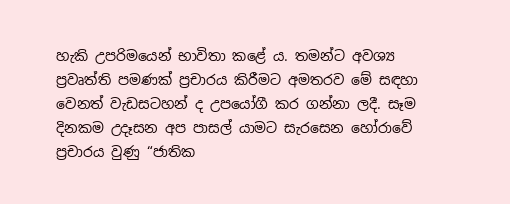හැකි උපරිමයෙන් භාවිතා කළේ ය. තමන්ට අවශ්‍ය ප්‍රවෘත්ති පමණක් ප්‍රචාරය කිරීමට අමතරව මේ සඳහා වෙනත් වැඩසටහන් ද උපයෝගී කර ගන්නා ලදී. සෑම දිනකම උදෑසන අප පාසල් යාමට සැරසෙන හෝරාවේ ප්‍රචාරය වුණු “ජාතික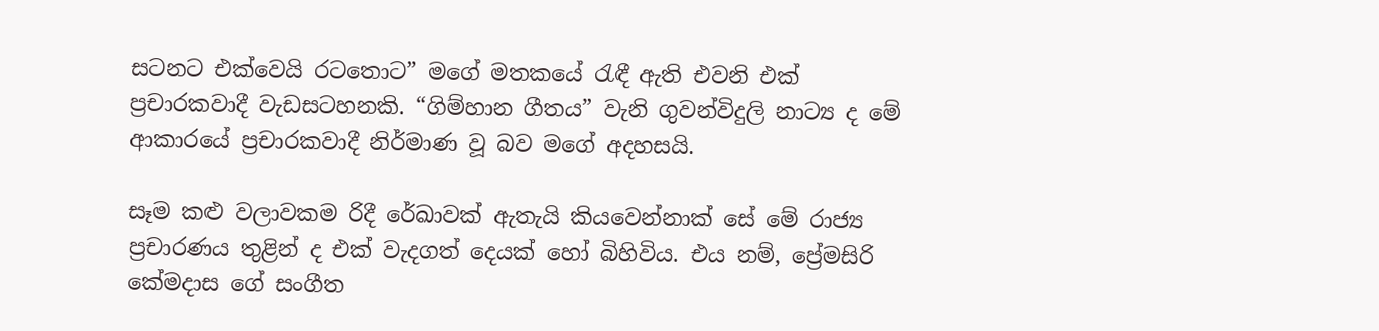සටනට එක්වෙයි රටතොට” මගේ මතකයේ රැඳී ඇති එවනි එක් ප්‍රචාරකවාදී වැඩසටහනකි. “ගිම්හාන ගීතය” වැනි ගුවන්විදුලි නාට්‍ය ද මේ ආකාරයේ ප්‍රචාරකවාදී නිර්මාණ වූ බව මගේ අදහසයි.

සෑම කළු වලාවකම රිදී රේඛාවක් ඇතැයි කියවෙන්නාක් සේ මේ රාජ්‍ය ප්‍රචාරණය තුළින් ද එක් වැදගත් දෙයක් හෝ බිහිවිය. එය නම්, ප්‍රේමසිරි කේමදාස ගේ සංගීත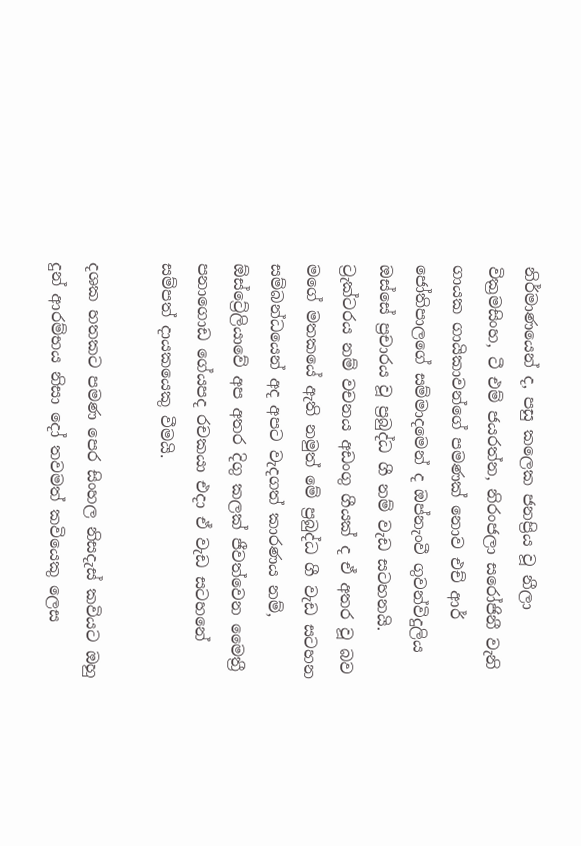නිර්මාණයෙන් ද, පසු කලෙක ජනප්‍රිය වූ නීලා වික්‍රමසිංහ, ටී එම් ජයරත්න, නිරංජලා සරෝජිනී වැනි ගායක ගායිකාවන්ගේ පමණක් නොව එච් ආර් ජෝතිපාලගේ සම්මාදමෙන් ද ඔප්නැංවී ගුවන්විදුලිය ඔස්සේ ප්‍රචාරය වූ ප්‍රබුද්ධ ගී නම් වැඩ සටහනයි. ට්‍රැක්ටරය නම් වචනය අඩංගු ගීයක් ද ඒ අතර වූ බව මගේ මතකයේ ඇති නමුත් මේ ප්‍රබුද්ධ ගී වැඩ සටහන සම්බන්ධයෙන් අද අපට වැදගත් කාරණය නම්, ඕස්ට්‍රේලියාවේ අප අතර දිගු කලක් ජීවත්වෙන මෛත්‍රී පනාගොඩ ගේයපද රචකයා එදා ඒ වැඩ සටහනේ සම්පත් දායකයෙකු වීමයි.

දශක හතකට පමණ පෙර සිංහල නිසදැස් කවියට ඔහු දුන් ආරම්භය නිසා දෝ තවමත් කවියෙකු ලෙස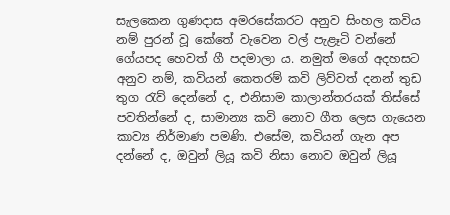සැලකෙන ගුණදාස අමරසේකරට අනුව සිංහල කවිය නම් පුරන් වූ කේතේ වැවෙන වල් පැළෑටි වන්නේ ගේයපද හෙවත් ගී පදමාලා ය. නමුත් මගේ අදහසට අනුව නම්, කවියන් කෙතරම් කවි ලිව්වත් දනන් තුඩ තුග රැව් දෙන්නේ ද, එනිසාම කාලාන්තරයක් තිස්සේ පවතින්නේ ද, සාමාන්‍ය කවි නොව ගීත ලෙස ගැයෙන කාව්‍ය නිර්මාණ පමණි. එසේම, කවියන් ගැන අප දන්නේ ද, ඔවුන් ලියූ කවි නිසා නොව ඔවුන් ලියූ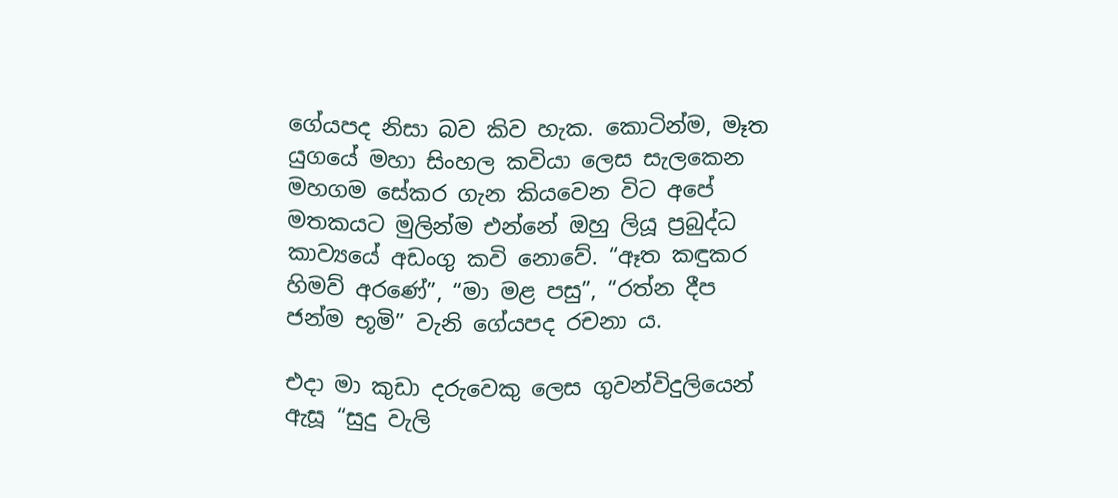ගේයපද නිසා බව කිව හැක. කොටින්ම, මෑත යුගයේ මහා සිංහල කවියා ලෙස සැලකෙන මහගම සේකර ගැන කියවෙන විට අපේ මතකයට මුලින්ම එන්නේ ඔහු ලියූ ප්‍රබුද්ධ කාව්‍යයේ අඩංගු කවි නොවේ. “ඈත කඳුකර හිමව් අරණේ”, “මා මළ පසු”, “රත්න දීප ජන්ම භූමි” වැනි ගේයපද රචනා ය.

එදා මා කුඩා දරුවෙකු ලෙස ගුවන්විදුලියෙන් ඇසූ “සුදු වැලි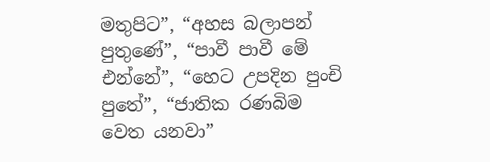මතුපිට”, “අහස බලාපන් පුතුණේ”, “පාවී පාවී මේ එන්නේ”, “හෙට උපදින පුංචි පුතේ”, “ජාතික රණබිම වෙත යනවා”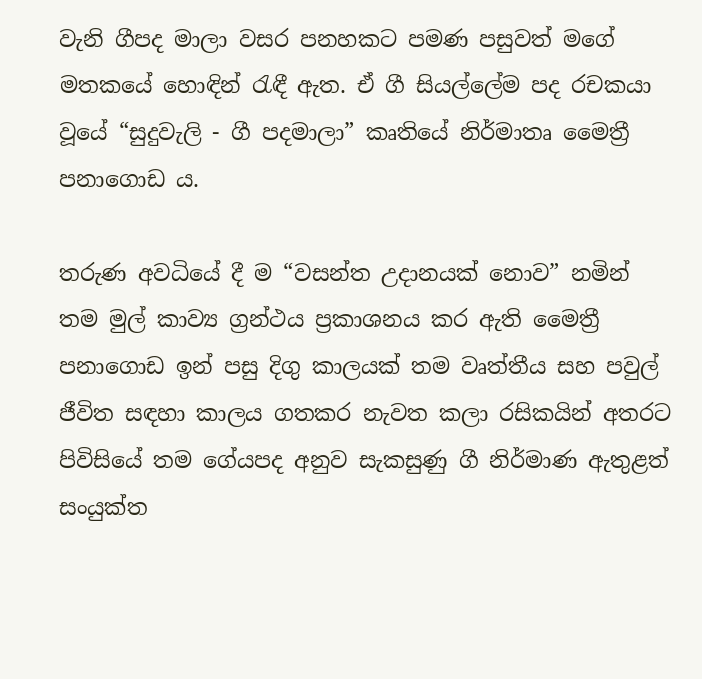වැනි ගීපද මාලා වසර පනහකට පමණ පසුවත් මගේ මතකයේ හොඳින් රැඳී ඇත. ඒ ගී සියල්ලේම පද රචකයා වූයේ “සුදුවැලි - ගී පදමාලා” කෘතියේ නිර්මාතෘ මෛත්‍රී පනාගොඩ ය.

තරුණ අවධියේ දී ම “වසන්ත උදානයක් නොව” නමින් තම මුල් කාව්‍ය ග්‍රන්ථය ප්‍රකාශනය කර ඇති මෛත්‍රී පනාගොඩ ඉන් පසු දිගු කාලයක් තම වෘත්තීය සහ පවුල් ජීවිත සඳහා කාලය ගතකර නැවත කලා රසිකයින් අතරට පිවිසියේ තම ගේයපද අනුව සැකසුණු ගී නිර්මාණ ඇතුළත් සං‍යුක්ත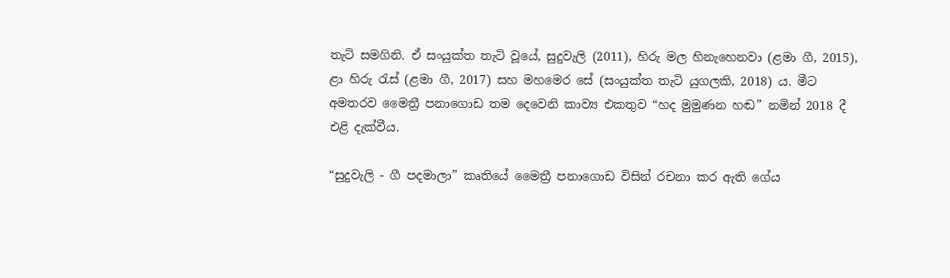තැටි සමගිනි. ඒ සං‍යුක්ත තැටි වූයේ, සුදුවැලි (2011), හිරු මල හිනැහෙනවා (ළමා ගී, 2015), ළා හිරු රැස් (ළමා ගී, 2017) සහ මහමෙර සේ (සංයුක්ත තැටි යුගලකි, 2018) ය. මීට අමතරව මෛත්‍රී පනාගොඩ තම දෙවෙනි කාව්‍ය එකතුව “හද මුමුණන හඬ” නමින් 2018 දී එළි දැක්වීය.

“සුදුවැලි - ගී පදමාලා” කෘතියේ මෛත්‍රී පනාගොඩ විසින් රචනා කර ඇති ගේය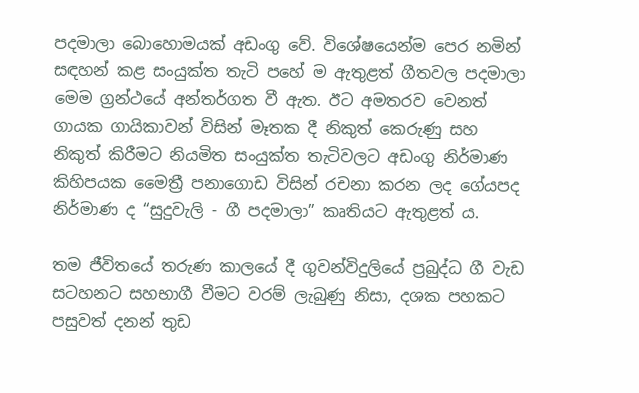පදමාලා බොහොමයක් අඩංගු වේ. විශේෂයෙන්ම පෙර නමින් සඳහන් කළ සං‍යුක්ත තැටි පහේ ම ඇතුළත් ගීතවල පදමාලා මෙම ග්‍රන්ථයේ අන්තර්ගත වී ඇත. ඊට අමතරව වෙනත් ගායක ගායිකාවන් විසින් මෑතක දී නිකුත් කෙරුණු සහ නිකුත් කිරීමට නියමිත සං‍යුක්ත තැටිවලට අඩංගු නිර්මාණ කිහිපයක මෛත්‍රී පනාගොඩ විසින් රචනා කරන ලද ගේයපද නිර්මාණ ද “සුදුවැලි - ගී පදමාලා” කෘතියට ඇතුළත් ය.

තම ජීවිතයේ තරුණ කාලයේ දී ගුවන්විදුලියේ ප්‍රබුද්ධ ගී වැඩ සටහනට සහභාගී වීමට වරම් ලැබුණු නිසා, දශක පහකට පසුවත් දනන් තුඩ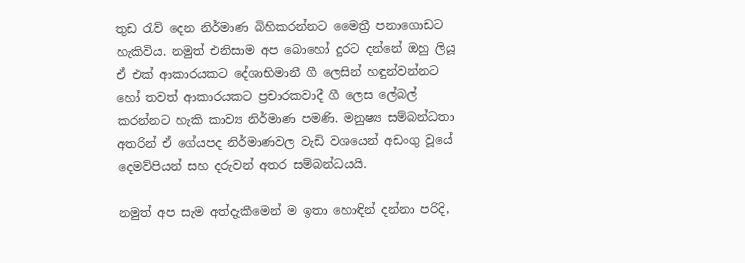තුඩ රැව් දෙන නිර්මාණ බිහිකරන්නට මෛත්‍රී පනාගොඩට හැකිවිය. නමුත් එනිසාම අප බොහෝ දුරට දන්නේ ඔහු ලියූ ඒ එක් ආකාරයකට දේශාභිමානී ගී ලෙසින් හඳුන්වන්නට හෝ තවත් ආකාරයකට ප්‍රචාරකවාදී ගී ලෙස ලේබල් කරන්නට හැකි කාව්‍ය නිර්මාණ පමණි. මනුෂ්‍ය සම්බන්ධතා අතරින් ඒ ගේයපද නිර්මාණවල වැඩි වශයෙන් අඩංගු වූයේ දෙමව්පියන් සහ දරුවන් අතර සම්බන්ධයයි.

නමුත් අප සැම අත්දැකීමෙන් ම ඉතා හොඳින් දන්නා පරිදි,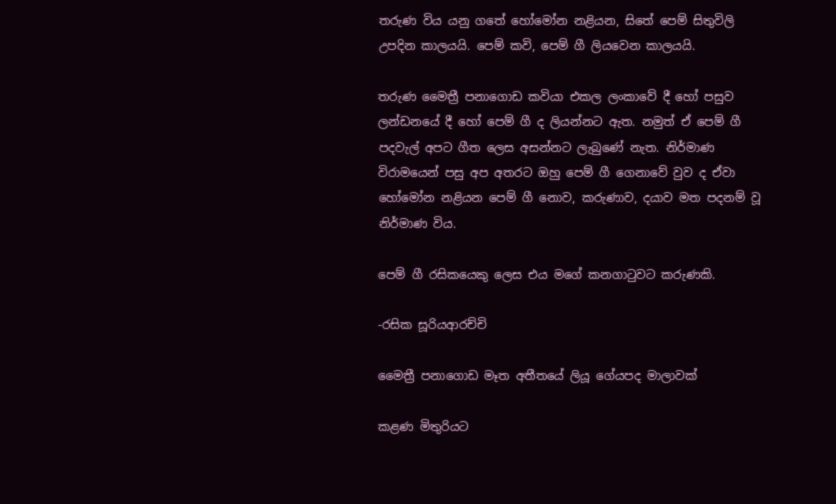තරුණ විය යනු ගතේ හෝමෝන නළියන, සිතේ පෙම් සිතුවිලි උපදින කාලයයි. පෙම් කවි, පෙම් ගී ලියවෙන කාලයයි.

තරුණ මෛත්‍රී පනාගොඩ කවියා එකල ලංකාවේ දී හෝ පසුව ලන්ඩනයේ දී හෝ පෙම් ගී ද ලියන්නට ඇත. නමුත් ඒ පෙම් ගී පදවැල් අපට ගීත ලෙස අසන්නට ලැබුණේ නැත. නිර්මාණ විරාමයෙන් පසු අප අතරට ඔහු පෙම් ගී ගෙනාවේ වුව ද ඒවා හෝමෝන නළියන පෙම් ගී නොව, කරුණාව, දයාව මත පදනම් වූ නිර්මාණ විය.

පෙම් ගී රසිකයෙකු ලෙස එය මගේ කනගාටුවට කරුණකි.

-රසික සූරියආරච්චි

මෛත්‍රී පනාගොඩ මෑත අතීතයේ ලියූ ගේයපද මාලාවක්

කළණ මිතුරියට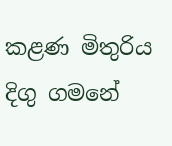කළණ මිතුරිය දිගු ගමනේ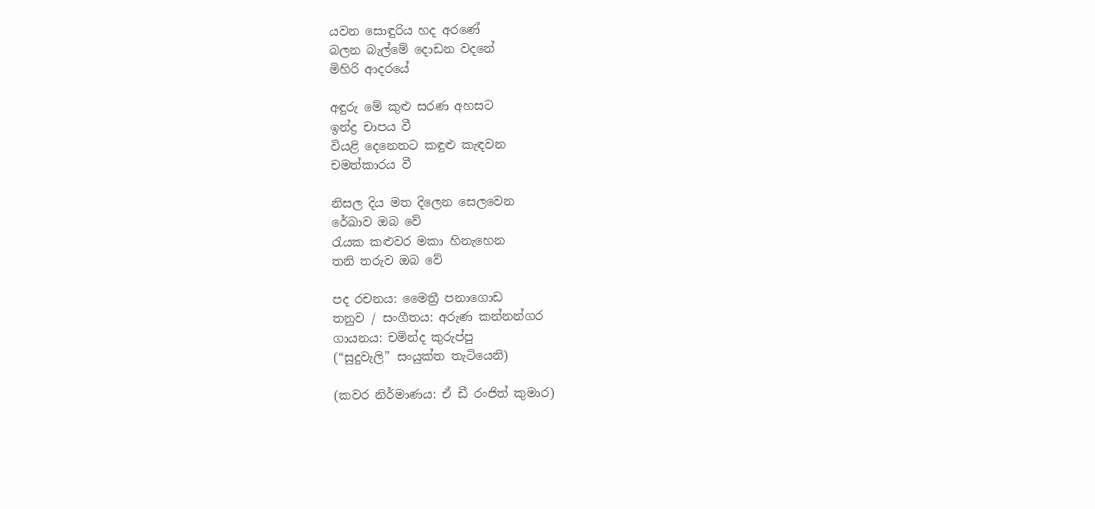යවන සොඳුරිය හද අරණේ
බලන බැල්මේ දොඩන වදනේ
මිහිරි ආදරයේ

අඳුරු මේ කුළු සරණ අහසට
ඉන්ද්‍ර චාපය වී
වියළි දෙනෙතට කඳුළු කැඳවන
චමත්කාරය වී

නිසල දිය මත දිලෙන සෙලවෙන
රේඛාව ඔබ වේ
රැයක කළුවර මකා හිනැහෙන
තනි තරුව ඔබ වේ

පද රචනය: මෛත්‍රී පනාගොඩ
තනුව / සංගීතය: අරුණ කන්නන්ගර
ගායනය: චමින්ද කුරුප්පු
(“සුදුවැලි” සං‍යුක්ත තැටියෙනි)

(කවර නිර්මාණය: ඒ ඩී රංජිත් කුමාර)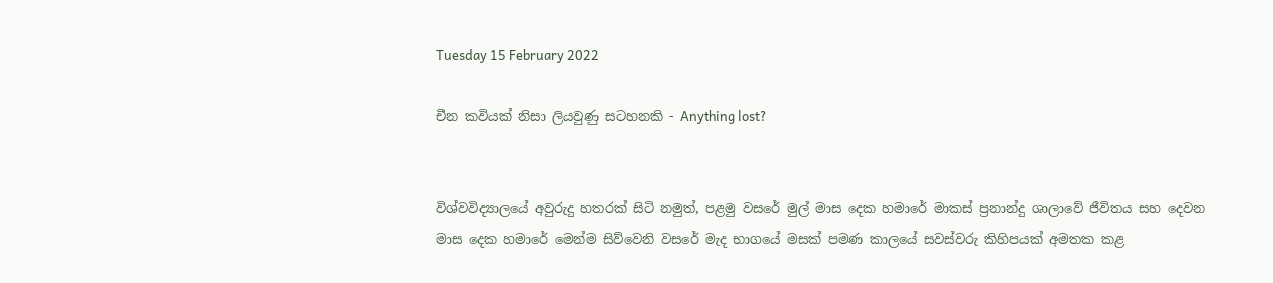Tuesday 15 February 2022

චීන කවියක් නිසා ලියවුණු සටහනකි - Anything lost?


විශ්වවිද්‍යාලයේ අවුරුදු හතරක් සිටි නමුත්, පළමු වසරේ මුල් මාස දෙක හමාරේ මාකස් ප්‍රනාන්දු ශාලාවේ ජීවිතය සහ දෙවන මාස දෙක හමාරේ මෙන්ම සිව්වෙනි වසරේ මැද භාගයේ මසක් පමණ කාලයේ සවස්වරු කිහිපයක් අමතක කළ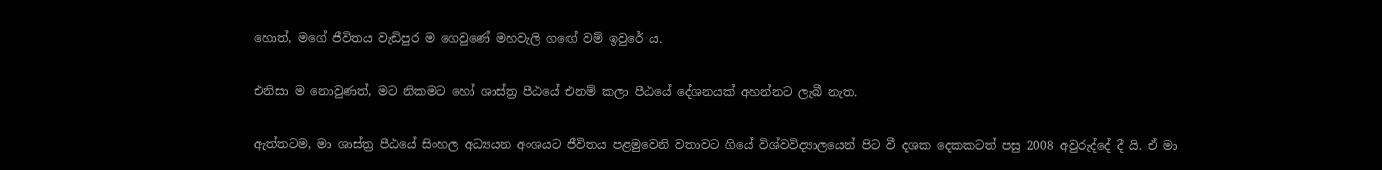හොත්, මගේ ජීවිතය වැඩිපුර ම ගෙවුණේ මහවැලි ගඟේ වම් ඉවුරේ ය.

එනිසා ම නොවුණත්, මට නිකමට හෝ ශාස්ත්‍ර පීඨයේ එනම් කලා පීඨයේ දේශනයක් අහන්නට ලැබී නැත.

ඇත්තටම, මා ශාස්ත්‍ර පීඨයේ සිංහල අධ්‍යයන අංශයට ජීවිතය පළමුවෙනි වතාවට ගියේ විශ්වවිද්‍යාලයෙන් පිට වී දශක දෙකකටත් පසු 2008 අවුරුද්දේ දී යි. ඒ මා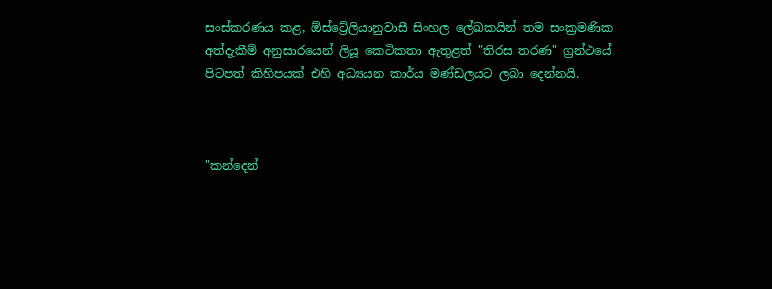සංස්කරණය කළ, ඕස්ට්‍රේලියානුවාසී සිංහල ලේඛකයින් තම සංක්‍රමණික අත්දැකීම් අනුසාරයෙන් ලියූ කෙටිකතා ඇතුළත් "තිරස තරණ" ග්‍රන්ථයේ පිටපත් කිහිපයක් එහි අධ්‍යයන කාර්ය මණ්ඩලයට ලබා දෙන්නයි.



"කන්දෙන්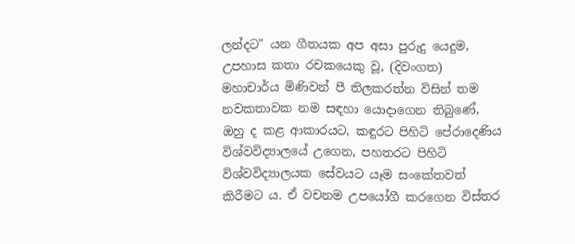ලන්දට" යන ගීතයක අප අසා පුරුදු යෙදුම, උපහාස කතා රචකයෙකු වූ, (දිවංගත) මහාචාර්ය මිණිවන් පී තිලකරත්න විසින් තම නවකතාවක නම සඳහා යොදාගෙන තිබුණේ, ඔහු ද කළ ආකාරයට, කඳුරට පිහිටි පේරාදෙණිය විශ්වවිද්‍යාලයේ උගෙන, පහතරට පිහිටි විශ්වවිද්‍යාලයක සේවයට යෑම සංකේතවත් කිරීමට ය. ඒ වචනම උපයෝගී කරගෙන විස්තර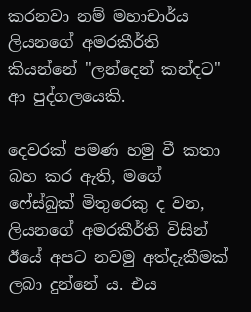කරනවා නම් මහාචාර්ය ලියනගේ අමරකීර්ති කියන්නේ "ලන්දෙන් කන්දට" ආ පුද්ගලයෙකි.

දෙවරක් පමණ හමු වී කතා බහ කර ඇති, මගේ ෆේස්බුක් මිතුරෙකු ද වන, ලියනගේ අමරකීර්ති විසින් ඊයේ අපට නවමු අත්දැකීමක් ලබා දුන්නේ ය. එය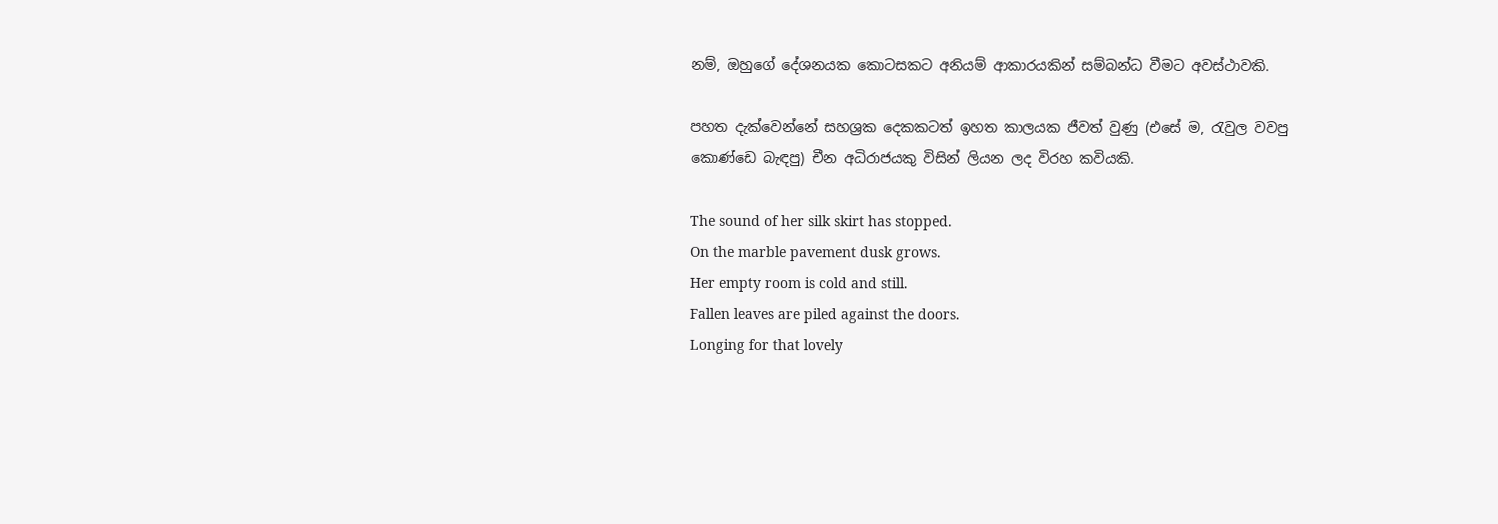නම්, ඔහුගේ දේශනයක කොටසකට අනියම් ආකාරයකින් සම්බන්ධ වීමට අවස්ථාවකි.

පහත දැක්වෙන්නේ සහශ්‍රක දෙකකටත් ඉහත කාලයක ජීවත් වුණු (එසේ ම, රැවුල වවපු කොණ්ඩෙ බැඳපු) චීන අධිරාජයකු විසින් ලියන ලද විරහ කවියකි.

The sound of her silk skirt has stopped.
On the marble pavement dusk grows.
Her empty room is cold and still.
Fallen leaves are piled against the doors.
Longing for that lovely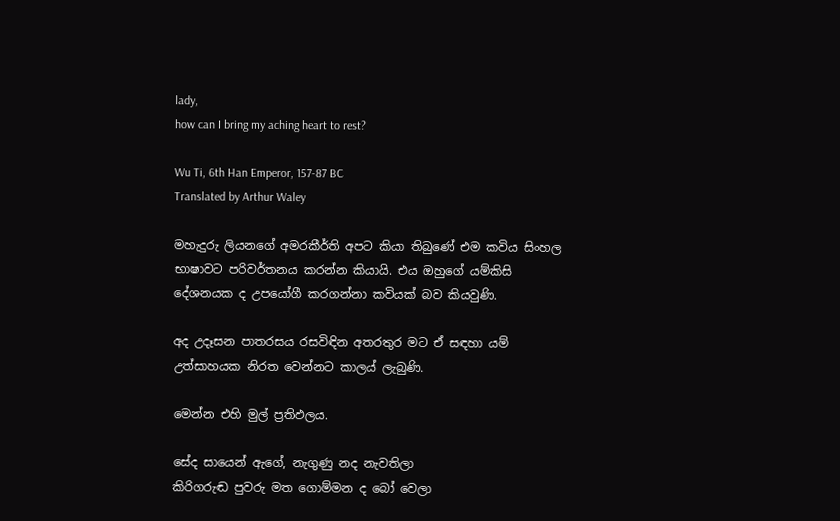lady,
how can I bring my aching heart to rest?

Wu Ti, 6th Han Emperor, 157-87 BC
Translated by Arthur Waley

මහැදුරු ලියනගේ අමරකීර්ති අපට කියා තිබුණේ එම කවිය සිංහල භාෂාවට පරිවර්තනය කරන්න කියායි. එය ඔහුගේ යම්කිසි දේශනයක ද උපයෝගී කරගන්නා කවියක් බව කියවුණි.

අද උදෑසන පාතරසය රසවිඳින අතරතුර මට ඒ සඳහා යම් උත්සාහයක නිරත වෙන්නට කාලය් ලැබුණි.

මෙන්න එහි මුල් ප්‍රතිඵලය.

සේද සායෙන් ඇගේ, නැගුණු නද නැවතිලා
කිරිගරුඬ පුවරු මත ගොම්මන ද බෝ වෙලා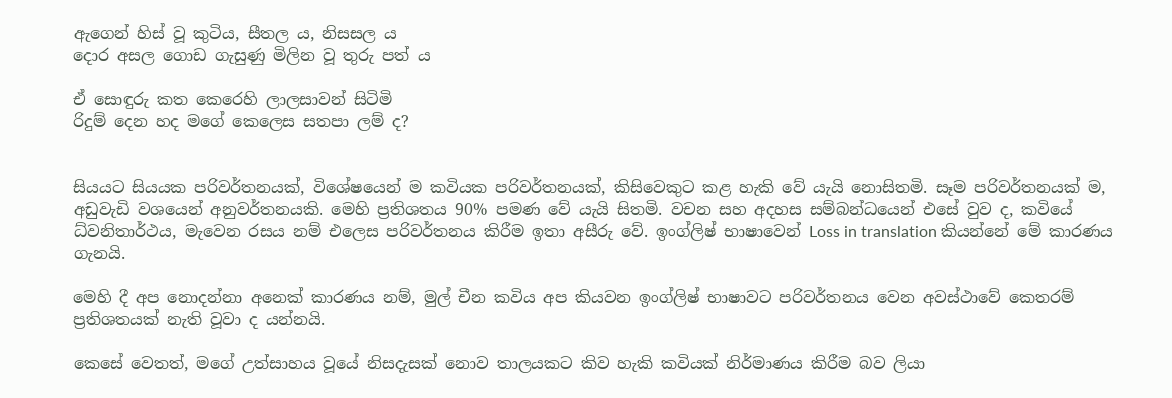ඇගෙන් හිස් වූ කුටිය, සීතල ය, නිසසල ය
දොර අසල ගොඩ ගැසුණු මිලින වූ තුරු පත් ය

ඒ සොඳුරු කත කෙරෙහි ලාලසාවන් සිටිමි
රිදුම් දෙන හද මගේ කෙලෙස සතපා ලම් ද?


සියයට සියයක පරිවර්තනයක්, විශේෂයෙන් ම කවියක පරිවර්තනයක්, කිසිවෙකුට කළ හැකි වේ යැයි නොසිතමි. සෑම පරිවර්තනයක් ම, අඩුවැඩි වශයෙන් අනුවර්තනයකි. මෙහි ප්‍රතිශතය 90% පමණ වේ යැයි සිතමි. වචන සහ අදහස සම්බන්ධයෙන් එසේ වුව ද, කවියේ ධ්වනිතාර්ථය, මැවෙන රසය නම් එලෙස පරිවර්තනය කිරීම ඉතා අසීරු වේ. ඉංග්ලිෂ් භාෂාවෙන් Loss in translation කියන්නේ මේ කාරණය ගැනයි.

මෙහි දී අප නොදන්නා අනෙක් කාරණය නම්, මුල් චීන කවිය අප කියවන ඉංග්ලිෂ් භාෂාවට පරිවර්තනය වෙන අවස්ථාවේ කෙතරම් ප්‍රතිශතයක් නැති වූවා ද යන්නයි.

කෙසේ වෙතත්, මගේ උත්සාහය වූයේ නිසදැසක් නොව තාලයකට කිව හැකි කවියක් නිර්මාණය කිරීම බව ලියා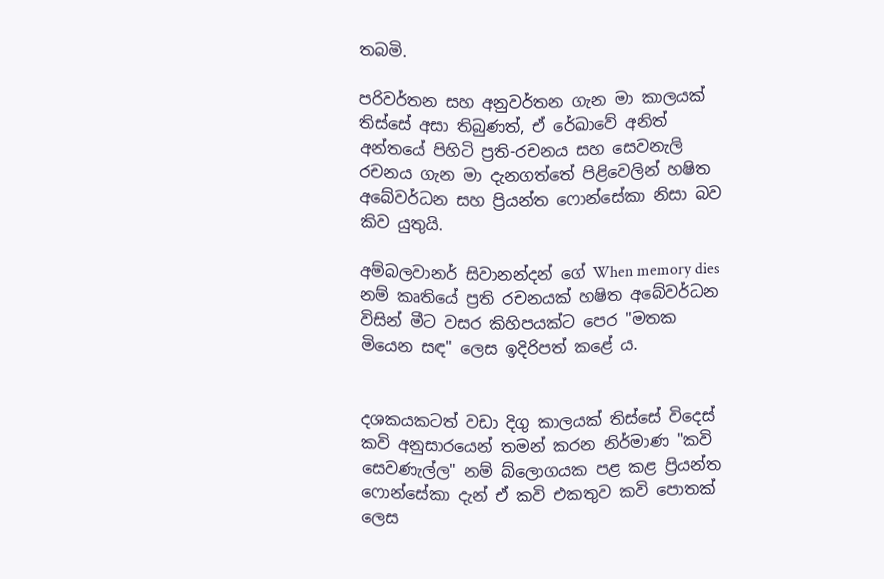තබමි.

පරිවර්තන සහ අනුවර්තන ගැන මා කාලයක් තිස්සේ අසා තිබුණත්, ඒ රේඛාවේ අනිත් අන්තයේ පිහිටි ප්‍රති-රචනය සහ සෙවනැලි රචනය ගැන මා දැනගත්තේ පිළිවෙලින් හෂිත අබේවර්ධන සහ ප්‍රියන්ත ෆොන්සේකා නිසා බව කිව යුතුයි.

අම්බලවානර් සිවානන්දන් ගේ When memory dies නම් කෘතියේ ප්‍රති රචනයක් හෂිත අබේවර්ධන විසින් මීට වසර කිහිපයක්ට පෙර "මතක මියෙන සඳ" ලෙස ඉදිරිපත් කළේ ය.


දශකයකටත් වඩා දිගු කාලයක් තිස්සේ විදෙස් කවි අනුසාරයෙන් තමන් කරන නිර්මාණ "කවි සෙවණැල්ල" නම් බ්ලොගයක පළ කළ ප්‍රියන්ත ෆොන්සේකා දැන් ඒ කවි එකතුව කවි පොතක් ලෙස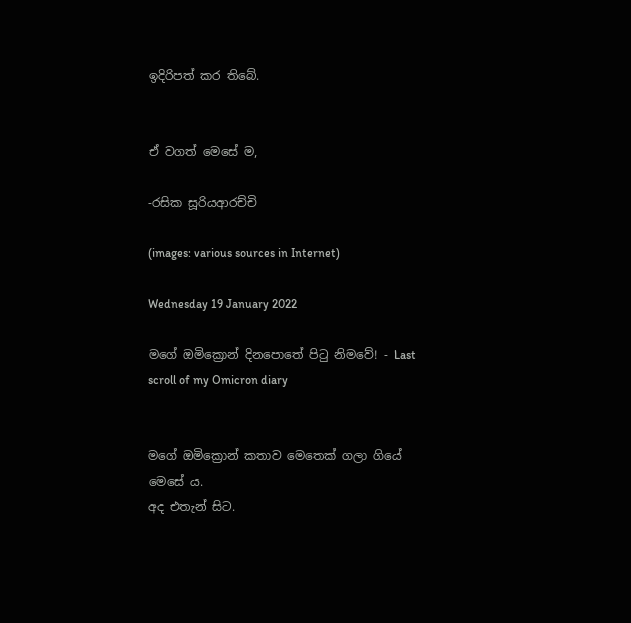ඉදිරිපත් කර තිබේ.


ඒ වගත් මෙසේ ම,

-රසික සූරියආරච්චි

(images: various sources in Internet)

Wednesday 19 January 2022

මගේ ඔමික්‍රොන් දිනපොතේ පිටු නිමවේ! - Last scroll of my Omicron diary


මගේ ඔමික්‍රොන් කතාව මෙතෙක් ගලා ගියේ මෙසේ ය.
අද එතැන් සිට.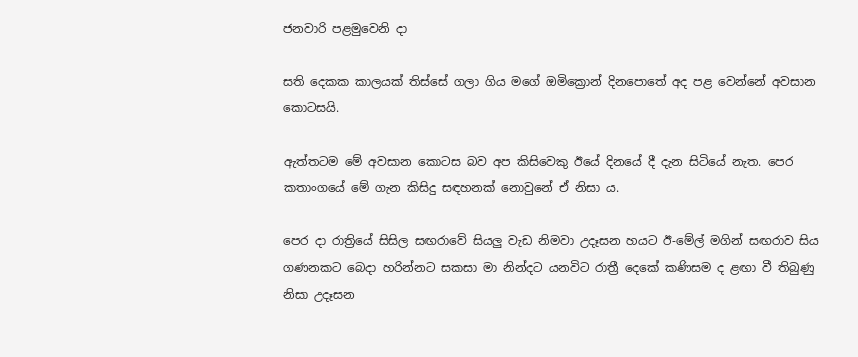ජනවාරි පළමුවෙනි දා

සති දෙකක කාලයක් තිස්සේ ගලා ගිය මගේ ඔමික්‍රොන් දිනපොතේ අද පළ වෙන්නේ අවසාන කොටසයි.

ඇත්තටම මේ අවසාන කොටස බව අප කිසිවෙකු ඊයේ දිනයේ දී දැන සිටියේ නැත. පෙර කතාංගයේ මේ ගැන කිසිදු සඳහනක් නොවුනේ ඒ නිසා ය.

පෙර දා රාත්‍රියේ සිසිල සඟරාවේ සියලු වැඩ නිමවා උදෑසන හයට ඊ-මේල් මගින් සඟරාව සිය ගණනකට බෙදා හරින්නට සකසා මා නින්දට යනවිට රාත්‍රී දෙකේ කණිසම ද ළඟා වී තිබුණු නිසා උදෑසන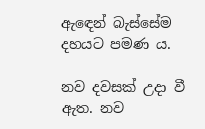ඇඳෙන් බැස්සේම දහයට පමණ ය.

නව දවසක් උදා වී ඇත. නව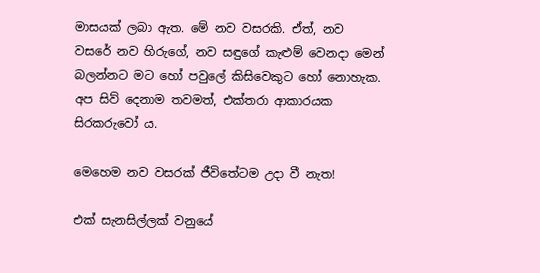මාසයක් ලබා ඇත. මේ නව වසරකි. ඒත්, නව වසරේ නව හිරුගේ, නව සඳුගේ කැළුම් වෙනදා මෙන් බලන්නට මට හෝ පවුලේ කිසිවෙකුට හෝ නොහැක. අප සිව් දෙනාම තවමත්, එක්තරා ආකාරයක සිරකරුවෝ ය.

මෙහෙම නව වසරක් ජීවිතේටම උදා වී නැත!

එක් සැනසිල්ලක් වනුයේ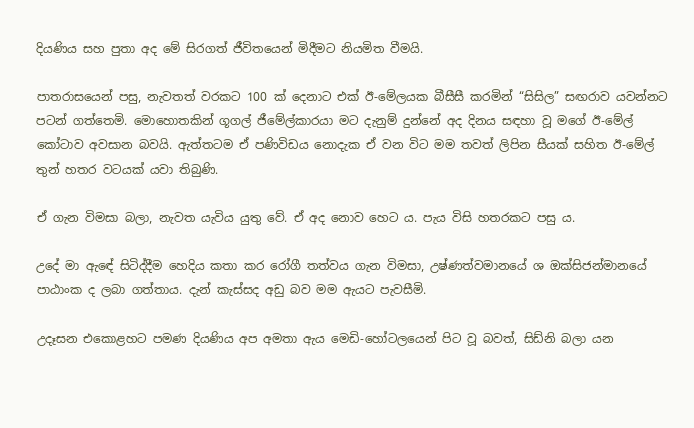දියණිය සහ පුතා අද මේ සිරගත් ජීවිතයෙන් මිදීමට නියමිත වීමයි.

පාතරාසයෙන් පසු, නැවතත් වරකට 100 ක් දෙනාට එක් ඊ-මේලයක බීසීසී කරමින් “සිසිල” සඟරාව යවන්නට පටන් ගත්තෙමි. මොහොතකින් ගූගල් ජීමේල්කාරයා මට දැනුම් දුන්නේ අද දිනය සඳහා වූ මගේ ඊ-මේල් කෝටාව අවසාන බවයි. ඇත්තටම ඒ පණිවිඩය නොදැක ඒ වන විට මම තවත් ලිපින සීයක් සහිත ඊ-මේල් තුන් හතර වටයක් යවා තිබුණි.

ඒ ගැන විමසා බලා, නැවත යැවිය යුතු වේ. ඒ අද නොව හෙට ය. පැය විසි හතරකට පසු ය.

උදේ මා ඇඳේ සිටිද්දීම හෙදිය කතා කර රෝගී තත්වය ගැන විමසා, උෂ්ණත්වමානයේ ශ ඔක්සිජන්මානයේ පාඨාංක ද ලබා ගත්තාය. දැන් කැස්සද අඩු බව මම ඇයට පැවසීමි.

උදෑසන එකොළහට පමණ දියණිය අප අමතා ඇය මෙඩි-හෝටලයෙන් පිට වූ බවත්, සිඩ්නි බලා යන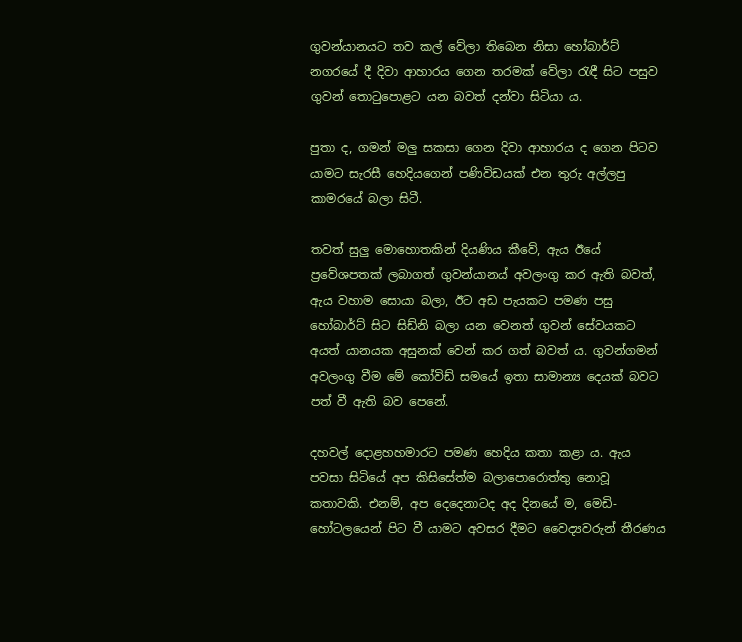ගුවන්යානයට තව කල් වේලා තිබෙන නිසා හෝබාර්ට් නගරයේ දී දිවා ආහාරය ගෙන තරමක් වේලා රැඳී සිට පසුව ගුවන් තොටුපොළට යන බවත් දන්වා සිටියා ය.

පුතා ද, ගමන් මලු සකසා ගෙන දිවා ආහාරය ද ගෙන පිටව යාමට සැරසී හෙදියගෙන් පණිවිඩයක් එන තුරු අල්ලපු කාමරයේ බලා සිටී.

තවත් සුලු මොහොතකින් දියණිය කීවේ, ඇය ඊයේ ප්‍රවේශපතක් ලබාගත් ගුවන්යානය් අවලංගු කර ඇති බවත්, ඇය වහාම සොයා බලා, ඊට අඩ පැයකට පමණ පසු හෝබාර්ට් සිට සිඩ්නි බලා යන වෙනත් ගුවන් සේවයකට අයත් යානයක අසුනක් වෙන් කර ගත් බවත් ය. ගුවන්ගමන් අවලංගු වීම මේ කෝවිඩ් සමයේ ඉතා සාමාන්‍ය දෙයක් බවට පත් වී ඇති බව පෙනේ.

දහවල් දොළහහමාරට පමණ හෙදිය කතා කළා ය. ඇය පවසා සිටියේ අප කිසිසේත්ම බලාපොරොත්තු නොවූ කතාවකි. එනම්, අප දෙදෙනාටද අද දිනයේ ම, මෙඩි-හෝටලයෙන් පිට වී යාමට අවසර දීමට වෛද්‍යවරුන් තීරණය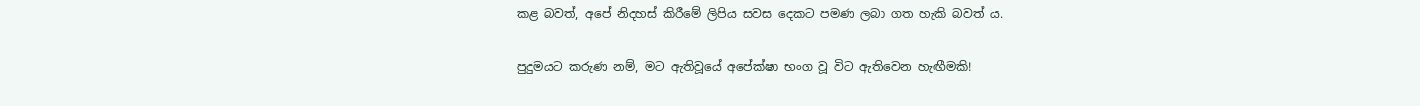කළ බවත්, අපේ නිදහස් කිරීමේ ලිපිය සවස දෙකට පමණ ලබා ගත හැකි බවත් ය.

පුදුමයට කරුණ නම්, මට ඇතිවූයේ අපේක්ෂා භංග වූ විට ඇතිවෙන හැඟීමකි!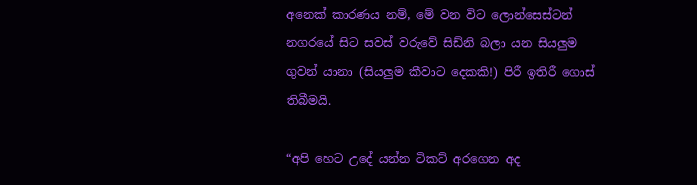අනෙක් කාරණය නම්, මේ වන විට ලොන්සෙස්ටන් නගරයේ සිට සවස් වරුවේ සිඩ්නි බලා යන සියලුම ගුවන් යානා (සියලුම කීවාට දෙකකි!) පිරී ඉතිරී ගොස් තිබීමයි.

“අපි හෙට උදේ යන්න ටිකට් අරගෙන අද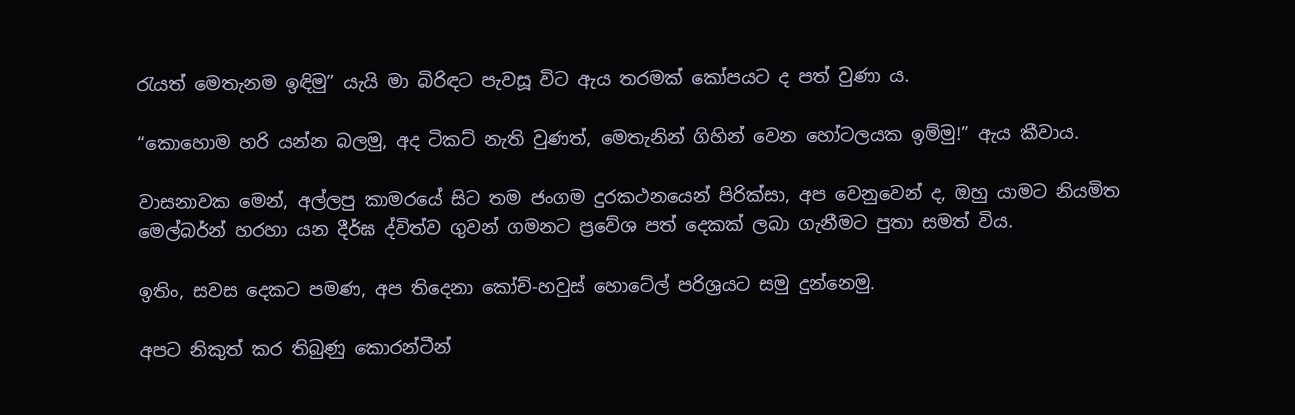රැයත් මෙතැනම ඉඳිමු” යැයි මා බිරිඳට පැවසූ විට ඇය තරමක් කෝපයට ද පත් වුණා ය.

“කොහොම හරි යන්න බලමු, අද ටිකට් නැති වුණත්, මෙතැනින් ගිහින් වෙන හෝටලයක ඉම්මු!” ඇය කීවාය.

වාසනාවක මෙන්, අල්ලපු කාමරයේ සිට තම ජංගම දුරකථනයෙන් පිරික්සා, අප වෙනුවෙන් ද, ඔහු යාමට නියමිත මෙල්බර්න් හරහා යන දීර්ඝ ද්විත්ව ගුවන් ගමනට ප්‍රවේශ පත් දෙකක් ලබා ගැනීමට පුතා සමත් විය.

ඉතිං, සවස දෙකට පමණ, අප තිදෙනා කෝච්-හවුස් හොටේල් පරිශ්‍රයට සමු දුන්නෙමු.

අපට නිකුත් කර තිබුණු කොරන්ටීන්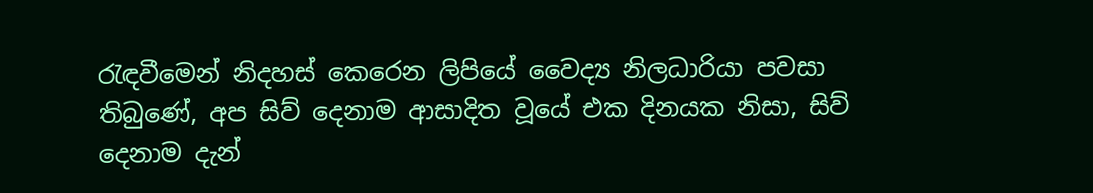රැඳවීමෙන් නිදහස් කෙරෙන ලිපියේ වෛද්‍ය නිලධාරියා පවසා තිබුණේ, අප සිව් දෙනාම ආසාදිත වූයේ එක දිනයක නිසා, සිව් දෙනාම දැන්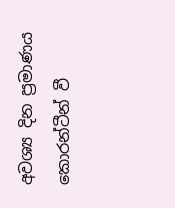අවශ්‍ය දින ප්‍රමාණය කොරන්ටීන් වී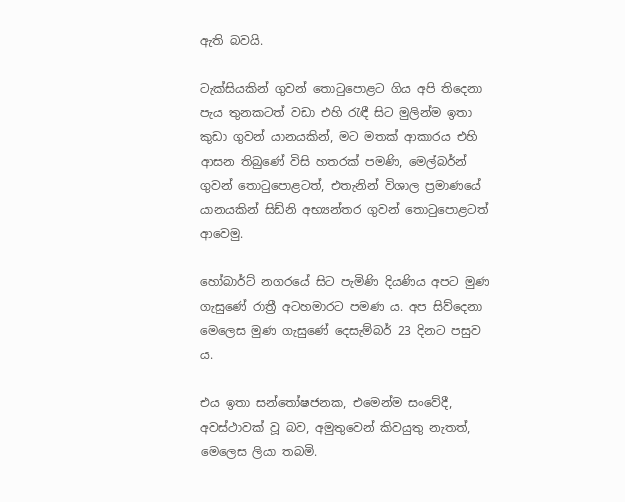ඇති බවයි.

ටැක්සියකින් ගුවන් තොටුපොළට ගිය අපි තිදෙනා පැය තුනකටත් වඩා එහි රැඳී සිට මුලින්ම ඉතා කුඩා ගුවන් යානයකින්, මට මතක් ආකාරය එහි ආසන තිබුණේ විසි හතරක් පමණි, මෙල්බර්න් ගුවන් තොටුපොළටත්, එතැනින් විශාල ප්‍රමාණයේ යානයකින් සිඩ්නි අභ්‍යන්තර ගුවන් තොටුපොළටත් ආවෙමු.

හෝබාර්ට් නගරයේ සිට පැමිණි දියණිය අපට මුණ ගැසුණේ රාත්‍රී අටහමාරට පමණ ය. අප සිව්දෙනා මෙලෙස මුණ ගැසුණේ දෙසැම්බර් 23 දිනට පසුව ය.

එය ඉතා සන්තෝෂජනක, එමෙන්ම සංවේදී, අවස්ථාවක් වූ බව, අමුතුවෙන් කිවයුතු නැතත්, මෙලෙස ලියා තබමි.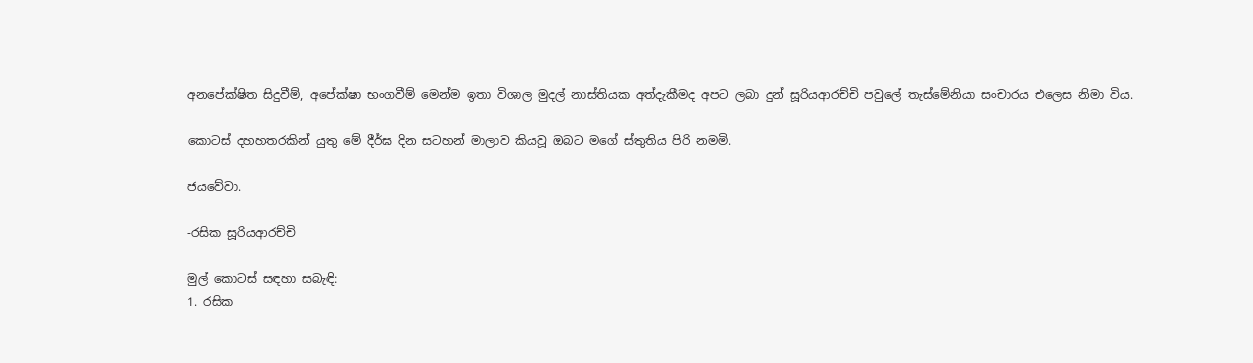අනපේක්ෂිත සිදුවීම්, අපේක්ෂා භංගවීම් මෙන්ම ඉතා විශාල මුදල් නාස්තියක අත්දැකීමද අපට ලබා දුන් සූරියආරච්චි පවුලේ තැස්මේනියා සංචාරය එලෙස නිමා විය.

කොටස් දහහතරකින් යුතු මේ දීර්ඝ දින සටහන් මාලාව කියවූ ඔබට මගේ ස්තුතිය පිරි නමමි.

ජයවේවා.

-රසික සූරියආරච්චි

මුල් කොටස් සඳහා සබැඳි:
1. රසික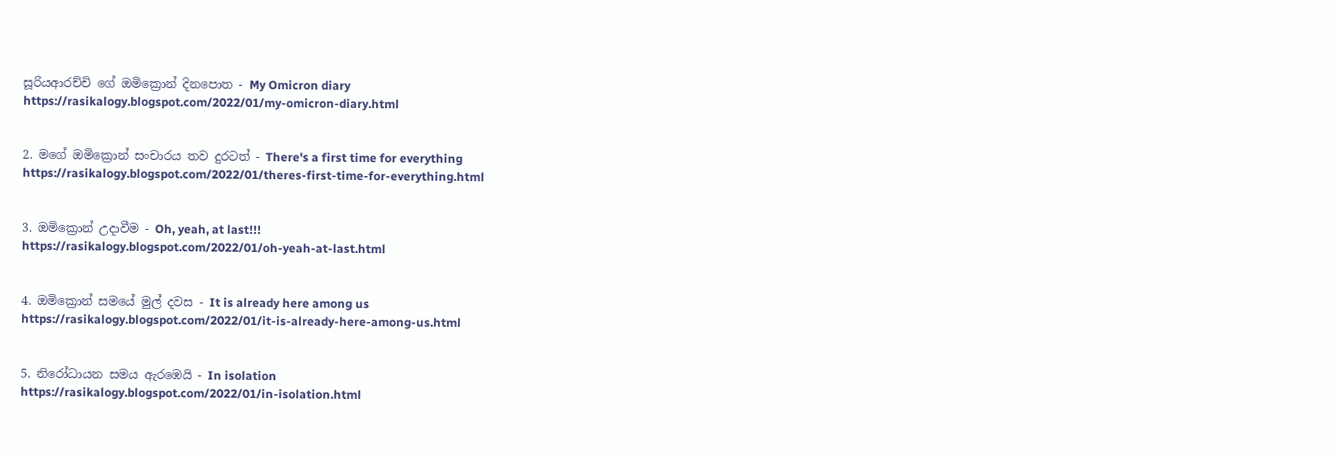සූරියආරච්චි ගේ ඔමික්‍රොන් දිනපොත - My Omicron diary
https://rasikalogy.blogspot.com/2022/01/my-omicron-diary.html


2. මගේ ඔමික්‍රොන් සංචාරය තව දුරටත් - There's a first time for everything
https://rasikalogy.blogspot.com/2022/01/theres-first-time-for-everything.html


3. ඔමික්‍රොන් උදාවීම - Oh, yeah, at last!!!
https://rasikalogy.blogspot.com/2022/01/oh-yeah-at-last.html


4. ඔමික්‍රොන් සමයේ මුල් දවස - It is already here among us
https://rasikalogy.blogspot.com/2022/01/it-is-already-here-among-us.html


5. නිරෝධායන සමය ඇරඹෙයි - In isolation
https://rasikalogy.blogspot.com/2022/01/in-isolation.html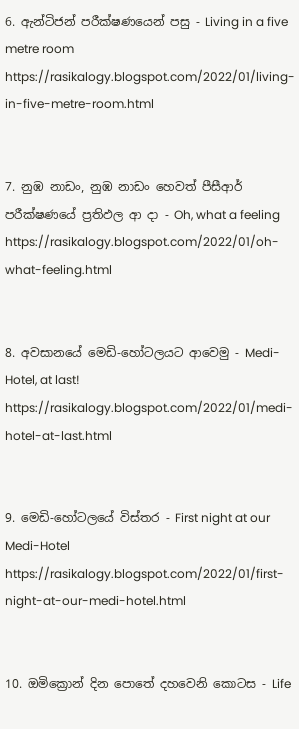6. ඇන්ටිජන් පරීක්ෂණයෙන් පසු - Living in a five metre room
https://rasikalogy.blogspot.com/2022/01/living-in-five-metre-room.html


7. නුඹ නාඩං, නුඹ නාඩං හෙවත් පීසීආර් පරීක්ෂණයේ ප්‍රතිඵල ආ දා - Oh, what a feeling
https://rasikalogy.blogspot.com/2022/01/oh-what-feeling.html


8. අවසානයේ මෙඩි-හෝටලයට ආවෙමු - Medi-Hotel, at last!
https://rasikalogy.blogspot.com/2022/01/medi-hotel-at-last.html


9. මෙඩි-හෝටලයේ විස්තර - First night at our Medi-Hotel
https://rasikalogy.blogspot.com/2022/01/first-night-at-our-medi-hotel.html


10. ඔමික්‍රොන් දින පොතේ දහවෙනි කොටස - Life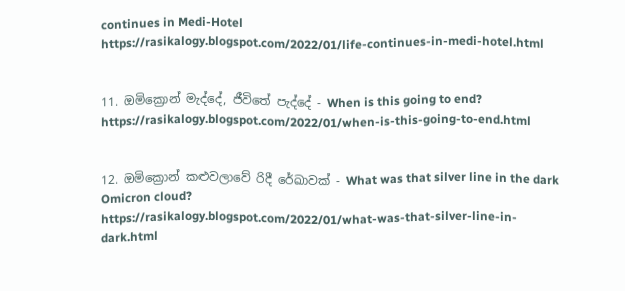continues in Medi-Hotel
https://rasikalogy.blogspot.com/2022/01/life-continues-in-medi-hotel.html


11. ඔමික්‍රොන් මැද්දේ, ජීවිතේ පැද්දේ - When is this going to end?
https://rasikalogy.blogspot.com/2022/01/when-is-this-going-to-end.html


12. ඔමික්‍රොන් කළුවලාවේ රිදී රේඛාවක් - What was that silver line in the dark Omicron cloud?
https://rasikalogy.blogspot.com/2022/01/what-was-that-silver-line-in-dark.html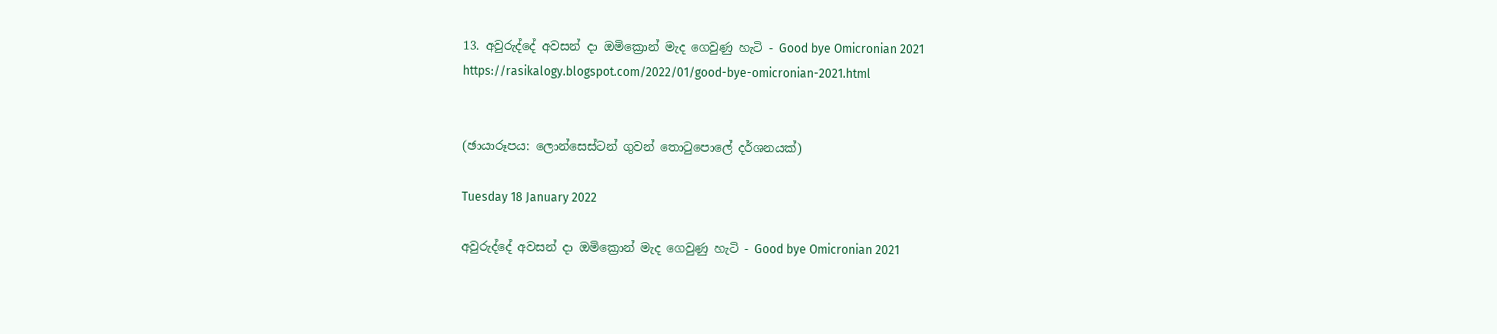13. අවුරුද්දේ අවසන් දා ඔමික්‍රොන් මැද ගෙවුණු හැටි - Good bye Omicronian 2021
https://rasikalogy.blogspot.com/2022/01/good-bye-omicronian-2021.html


(ඡායාරූපය: ලොන්සෙස්ටන් ගුවන් තොටුපොලේ දර්ශනයක්)

Tuesday 18 January 2022

අවුරුද්දේ අවසන් දා ඔමික්‍රොන් මැද ගෙවුණු හැටි - Good bye Omicronian 2021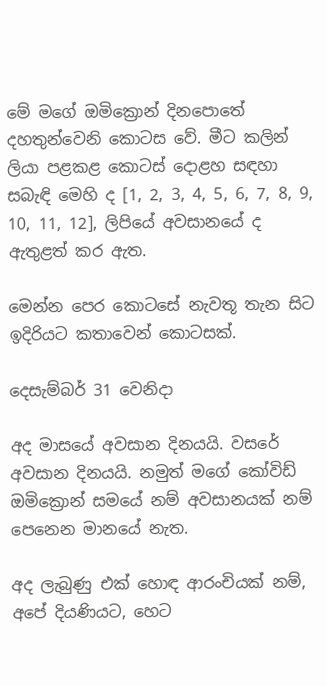මේ මගේ ඔමික්‍රොන් දිනපොතේ දහතුන්වෙනි කොටස වේ. මීට කලින් ලියා පළකළ කොටස් දොළහ සඳහා සබැඳි මෙහි ද [1, 2, 3, 4, 5, 6, 7, 8, 9, 10, 11, 12], ලිපියේ අවසානයේ ද ඇතුළත් කර ඇත.

මෙන්න පෙර කොටසේ නැවතූ තැන සිට ඉදිරියට කතාවෙන් කොටසක්.

දෙසැම්බර් 31 වෙනිදා

අද මාසයේ අවසාන දිනයයි. වසරේ අවසාන දිනයයි. නමුත් මගේ කෝවිඩ් ඔමික්‍රොන් සමයේ නම් අවසානයක් නම් පෙනෙන මානයේ නැත.

අද ලැබුණු එක් හොඳ ආරංචියක් නම්, අපේ දියණියට, හෙට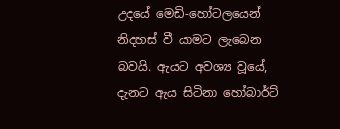උදයේ මෙඩි-හෝටලයෙන් නිදහස් වී යාමට ලැබෙන බවයි. ඇයට අවශ්‍ය වූයේ, දැනට ඇය සිටිනා හෝබාර්ට්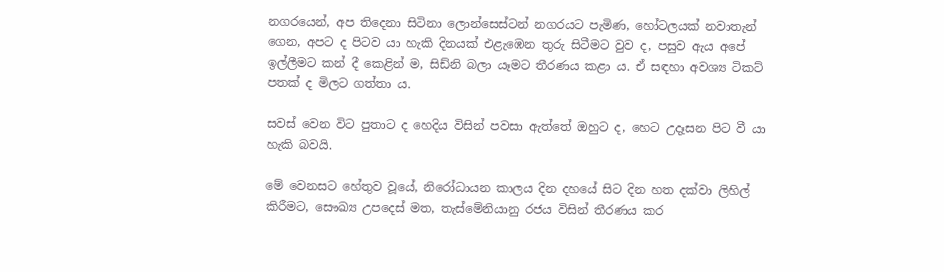නගරයෙන්, අප තිදෙනා සිටිනා ලොන්සෙස්ටන් නගරයට පැමිණ, හෝටලයක් නවාතැන් ගෙන, අපට ද පිටව යා හැකි දිනයක් එළැඹෙන තුරු සිටීමට වුව ද, පසුව ඇය අපේ ඉල්ලීමට කන් දී කෙළින් ම, සිඩ්නි බලා යෑමට තීරණය කළා ය. ඒ සඳහා අවශ්‍ය ටිකට් පතක් ද මිලට ගත්තා ය.

සවස් වෙන විට පුතාට ද හෙදිය විසින් පවසා ඇත්තේ ඔහුට ද, හෙට උදෑසන පිට වී යා හැකි බවයි.

මේ වෙනසට හේතුව වූයේ, නිරෝධායන කාලය දින දහයේ සිට දින හත දක්වා ලිහිල් කිරීමට, සෞඛ්‍ය උපදෙස් මත, තැස්මේනියානු රජය විසින් තීරණය කර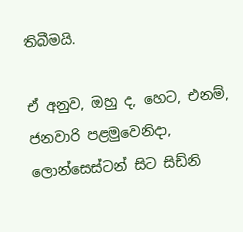තිබීමයි.

ඒ අනුව, ඔහු ද, හෙට, එනම්, ජනවාරි පළමුවෙනිදා, ලොන්සෙස්ටන් සිට සිඩ්නි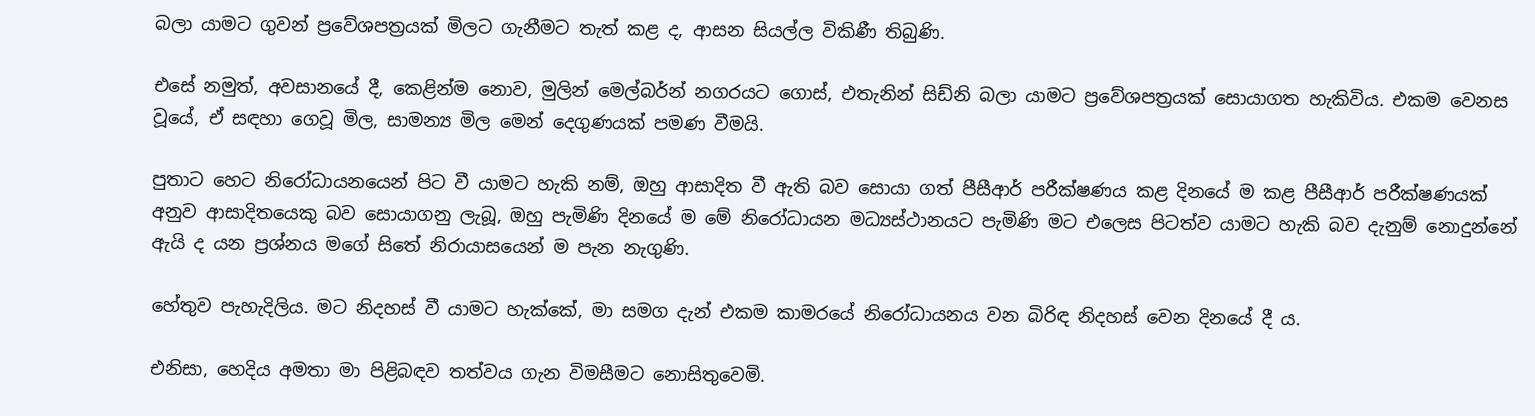බලා යාමට ගුවන් ප්‍රවේශපත්‍රයක් මිලට ගැනීමට තැත් කළ ද, ආසන සියල්ල විකිණී තිබුණි.

එසේ නමුත්, අවසානයේ දී, කෙළින්ම නොව, මුලින් මෙල්බර්න් නගරයට ගොස්, එතැනින් සිඩ්නි බලා යාමට ප්‍රවේශපත්‍රයක් සොයාගත හැකිවිය. එකම වෙනස වූයේ, ඒ සඳහා ගෙවූ මිල, සාමන්‍ය මිල මෙන් දෙගුණයක් පමණ වීමයි.

පුතාට හෙට නිරෝධායනයෙන් පිට වී යාමට හැකි නම්, ඔහු ආසාදිත වී ඇති බව සොයා ගත් පීසීආර් පරීක්ෂණය කළ දිනයේ ම කළ පීසීආර් පරීක්ෂණයක් අනුව ආසාදිතයෙකු බව සොයාගනු ලැබූ, ඔහු පැමිණි දිනයේ ම මේ නිරෝධායන මධ්‍යස්ථානයට පැමිණි මට එලෙස පිටත්ව යාමට හැකි බව දැනුම් නොදුන්නේ ඇයි ද යන ප්‍රශ්නය මගේ සිතේ නිරායාසයෙන් ම පැන නැගුණි.

හේතුව පැහැදිලිය. මට නිදහස් වී යාමට හැක්කේ, මා සමග දැන් එකම කාමරයේ නිරෝධායනය වන බිරිඳ නිදහස් වෙන දිනයේ දී ය.

එනිසා, හෙදිය අමතා මා පිළිබඳව තත්වය ගැන විමසීමට නොසිතුවෙමි.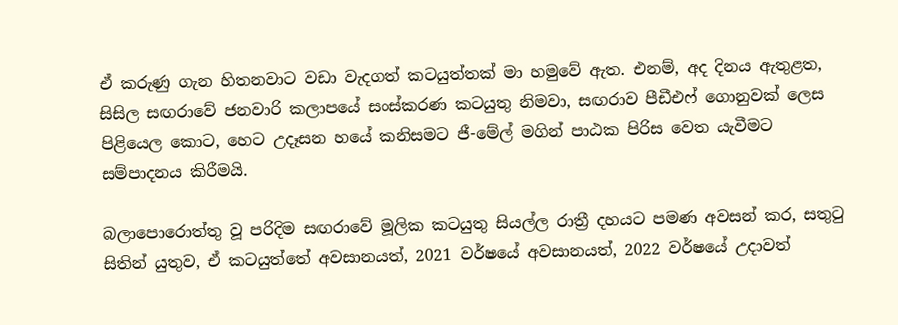ඒ කරුණු ගැන හිතනවාට වඩා වැදගත් කටයුත්තක් මා හමුවේ ඇත. එනම්, අද දිනය ඇතුළත, සිසිල සඟරාවේ ජනවාරි කලාපයේ සංස්කරණ කටයුතු නිමවා, සඟරාව පීඩීඑෆ් ගොනුවක් ලෙස පිළියෙල කොට, හෙට උදෑසන හයේ කනිසමට ජී-මේල් මගින් පාඨක පිරිස වෙත යැවීමට සම්පාදනය කිරීමයි.

බලාපොරොත්තු වූ පරිදිම සඟරාවේ මූලික කටයුතු සියල්ල රාත්‍රී දහයට පමණ අවසන් කර, සතුටු සිතින් යුතුව, ඒ කටයුත්තේ අවසානයත්, 2021 වර්ෂයේ අවසානයත්, 2022 වර්ෂයේ උදාවත්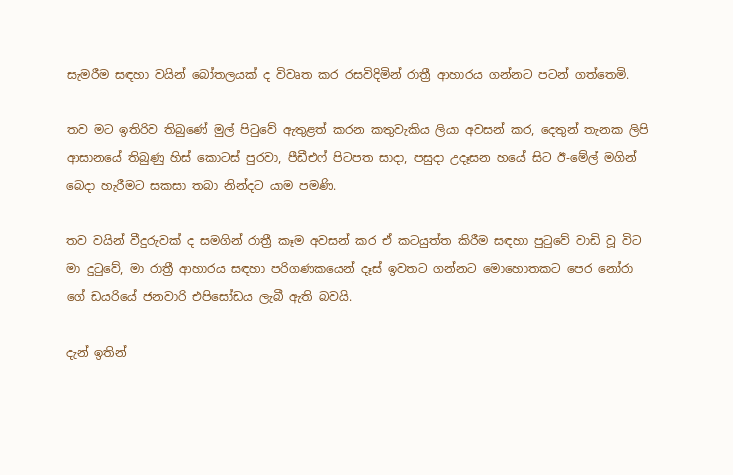සැමරීම සඳහා වයින් බෝතලයක් ද විවෘත කර රසවිදිමින් රාත්‍රී ආහාරය ගන්නට පටන් ගත්තෙමි.

තව මට ඉතිරිව තිබුණේ මුල් පිටුවේ ඇතුළත් කරන කතුවැකිය ලියා අවසන් කර, දෙතුන් තැනක ලිපි ආසානයේ තිබුණු හිස් කොටස් පුරවා, පීඩීඑෆ් පිටපත සාදා, පසුදා උදෑසන හයේ සිට ඊ-මේල් මගින් බෙදා හැරීමට සකසා තබා නින්දට යාම පමණි.

තව වයින් වීදුරුවක් ද සමගින් රාත්‍රී කෑම අවසන් කර ඒ කටයුත්ත කිරීම සඳහා පුටුවේ වාඩි වූ විට මා දුටුවේ, මා රාත්‍රී ආහාරය සඳහා පරිගණකයෙන් දෑස් ඉවතට ගන්නට මොහොතකට පෙර නෝරා ගේ ඩයරියේ ජනවාරි එපිසෝඩය ලැබී ඇති බවයි.

දැන් ඉතින්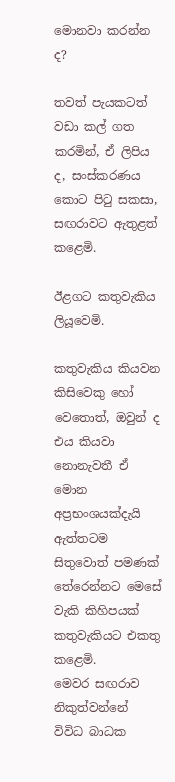මොනවා කරන්න ද?

තවත් පැයකටත් වඩා කල් ගත කරමින්, ඒ ලිපිය ද, සංස්කරණය කොට පිටු සකසා, සඟරාවට ඇතුළත් කළෙමි.

ඊළගට කතුවැකිය ලියූවෙමි.

කතුවැකිය කියවන කිසිවෙකු හෝ වෙතොත්, ඔවුන් ද එය කියවා නොනැවතී ඒ මොන අප්‍රභංශයක්දැයි ඇත්තටම සිතුවොත් පමණක් තේරෙන්නට මෙසේ වැකි කිහිපයක් කතුවැකියට එකතු කළෙමි.
මෙවර සඟරාව නිකුත්වන්නේ විවිධ බාධක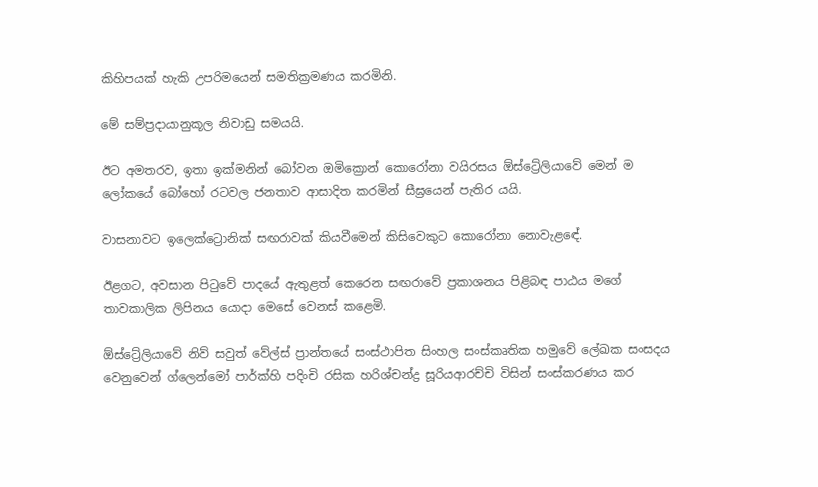කිහිපයක් හැකි උපරිමයෙන් සමතික්‍රමණය කරමිනි.

මේ සම්ප්‍රදායානුකූල නිවාඩු සමයයි.

ඊට අමතරව, ඉතා ඉක්මනින් බෝවන ඔමික්‍රොන් කොරෝනා වයිරසය ඕස්ට්‍රේලියාවේ මෙන් ම ලෝකයේ බෝහෝ රටවල ජනතාව ආසාදිත කරමින් සීඝ්‍රයෙන් පැතිර යයි.

වාසනාවට ඉලෙක්ට්‍රොනික් සඟරාවක් කියවීමෙන් කිසිවෙකුට කොරෝනා නොවැළඳේ.

ඊළගට, අවසාන පිටුවේ පාදයේ ඇතුළත් කෙරෙන සඟරාවේ ප්‍රකාශනය පිළිබඳ පාඨය මගේ තාවකාලික ලිපිනය යොදා මෙසේ වෙනස් කළෙමි.

ඕස්ට්‍රේලියාවේ නිව් සවුත් වේල්ස් ප්‍රාන්තයේ සංස්ථාපිත සිංහල සංස්කෘතික හමුවේ ලේඛක සංසදය වෙනුවෙන් ග්ලෙන්මෝ පාර්ක්හි පදිංචි රසික හරිශ්චන්ද්‍ර සූරියආරච්චි විසින් සංස්කරණය කර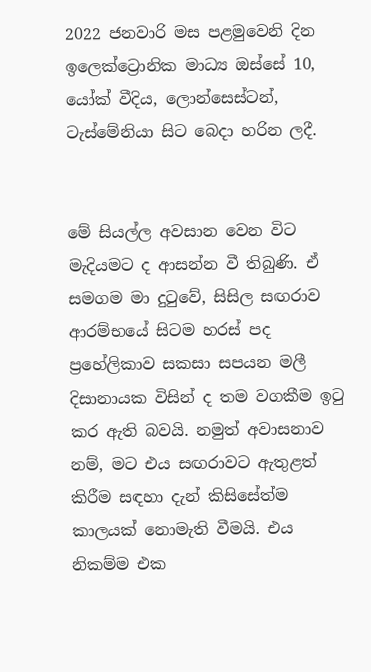2022 ජනවාරි මස පළමුවෙනි දින ඉලෙක්ට්‍රොනික මාධ්‍ය ඔස්සේ 10, යෝක් වීදිය, ලොන්සෙස්ටන්, ටැස්මේනියා සිට බෙදා හරින ලදී.


මේ සියල්ල අවසාන වෙන විට මැදියමට ද ආසන්න වී තිබුණි. ඒ සමගම මා දුටුවේ, සිසිල සඟරාව ආරම්භයේ සිටම හරස් පද ප්‍රහේලිකාව සකසා සපයන මලී දිසානායක විසින් ද තම වගකීම ඉටු කර ඇති බවයි. නමුත් අවාසනාව නම්, මට එය සඟරාවට ඇතුළත් කිරීම සඳහා දැන් කිසිසේත්ම කාලයක් නොමැති වීමයි. එය නිකම්ම එක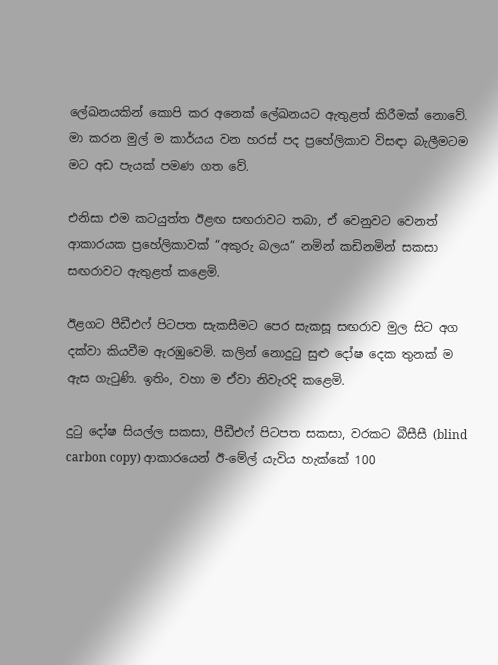ලේඛනයකින් කොපි කර අනෙක් ලේඛනයට ඇතුළත් කිරීමක් නොවේ. මා කරන මුල් ම කාර්යය වන හරස් පද ප්‍රහේලිකාව විසඳා බැලීමටම මට අඩ පැයක් පමණ ගත වේ.

එනිසා එම කටයුත්ත ඊළඟ සඟරාවට තබා, ඒ වෙනුවට වෙනත් ආකාරයක ප්‍රහේලිකාවක් “අකුරු බලය” නමින් කඩිනමින් සකසා සඟරාවට ඇතුළත් කළෙමි.

ඊළගට පීඩීඑෆ් පිටපත සැකසීමට පෙර සැකසූ සඟරාව මුල සිට අග දක්වා කියවීම ඇරඹුවෙමි. කලින් නොදුටු සුළු දෝෂ දෙක තුනක් ම ඇස ගැටුණි. ඉතිං, වහා ම ඒවා නිවැරදි කළෙමි.

දුටු දෝෂ සියල්ල සකසා, පීඩීඑෆ් පිටපත සකසා, වරකට බීසීසී (blind carbon copy) ආකාරයෙන් ඊ-මේල් යැවිය හැක්කේ 100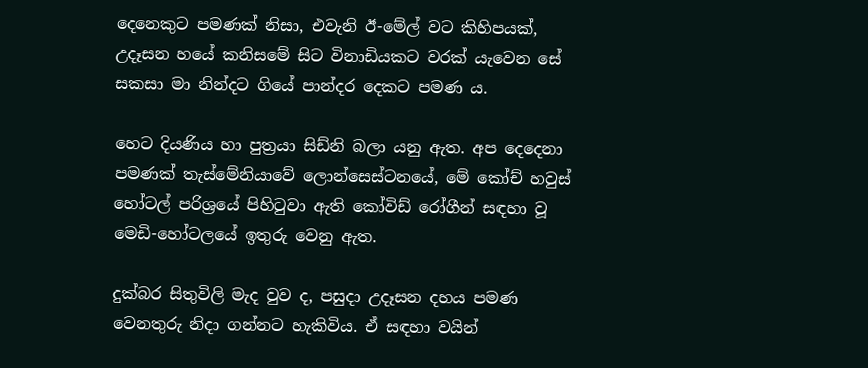දෙනෙකුට පමණක් නිසා, එවැනි ඊ-මේල් වට කිහිපයක්, උදෑසන හයේ කනිසමේ සිට විනාඩියකට වරක් යැවෙන සේ සකසා මා නින්දට ගියේ පාන්දර දෙකට පමණ ය.

හෙට දියණිය හා පුත්‍රයා සිඩ්නි බලා යනු ඇත. අප දෙදෙනා පමණක් තැස්මේනියාවේ ලොන්සෙස්ටනයේ, මේ කෝච් හවුස් හෝටල් පරිශ්‍රයේ පිහිටුවා ඇති කෝවිඩ් රෝගීන් සඳහා වූ මෙඩි-හෝටලයේ ඉතුරු වෙනු ඇත.

දුක්බර සිතුවිලි මැද වුව ද, පසුදා උදෑසන දහය පමණ වෙනතුරු නිදා ගන්නට හැකිවිය. ඒ සඳහා වයින්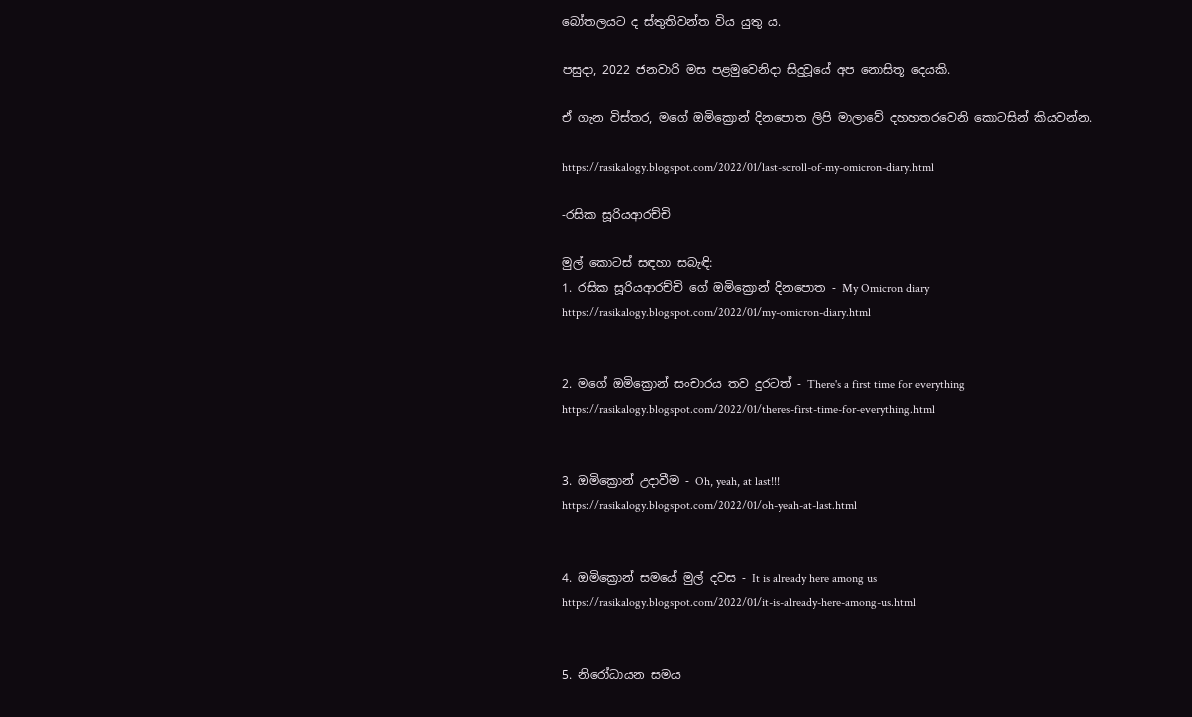බෝතලයට ද ස්තුතිවන්ත විය යුතු ය.

පසුදා, 2022 ජනවාරි මස පළමුවෙනිදා සිදුවූයේ අප නොසිතූ දෙයකි.

ඒ ගැන විස්තර, මගේ ඔමික්‍රොන් දිනපොත ලිපි මාලාවේ දහහතරවෙනි කොටසින් කියවන්න.

https://rasikalogy.blogspot.com/2022/01/last-scroll-of-my-omicron-diary.html

-රසික සූරියආරච්චි

මුල් කොටස් සඳහා සබැඳි:
1. රසික සූරියආරච්චි ගේ ඔමික්‍රොන් දිනපොත - My Omicron diary
https://rasikalogy.blogspot.com/2022/01/my-omicron-diary.html


2. මගේ ඔමික්‍රොන් සංචාරය තව දුරටත් - There's a first time for everything
https://rasikalogy.blogspot.com/2022/01/theres-first-time-for-everything.html


3. ඔමික්‍රොන් උදාවීම - Oh, yeah, at last!!!
https://rasikalogy.blogspot.com/2022/01/oh-yeah-at-last.html


4. ඔමික්‍රොන් සමයේ මුල් දවස - It is already here among us
https://rasikalogy.blogspot.com/2022/01/it-is-already-here-among-us.html


5. නිරෝධායන සමය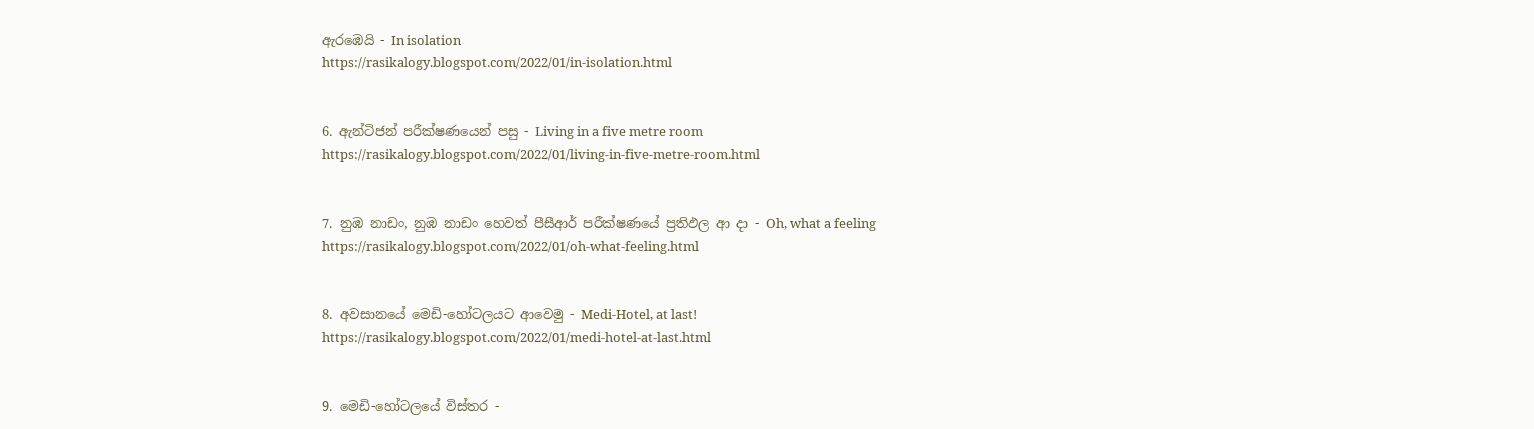ඇරඹෙයි - In isolation
https://rasikalogy.blogspot.com/2022/01/in-isolation.html


6. ඇන්ටිජන් පරීක්ෂණයෙන් පසු - Living in a five metre room
https://rasikalogy.blogspot.com/2022/01/living-in-five-metre-room.html


7. නුඹ නාඩං, නුඹ නාඩං හෙවත් පීසීආර් පරීක්ෂණයේ ප්‍රතිඵල ආ දා - Oh, what a feeling
https://rasikalogy.blogspot.com/2022/01/oh-what-feeling.html


8. අවසානයේ මෙඩි-හෝටලයට ආවෙමු - Medi-Hotel, at last!
https://rasikalogy.blogspot.com/2022/01/medi-hotel-at-last.html


9. මෙඩි-හෝටලයේ විස්තර -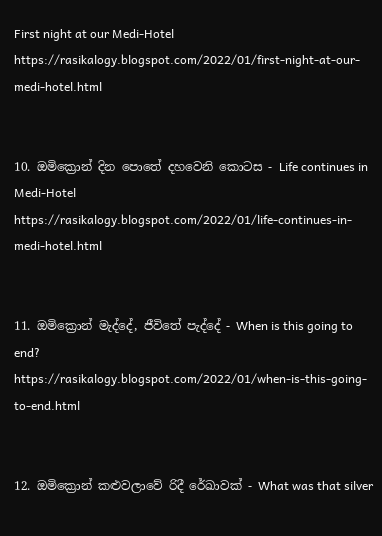First night at our Medi-Hotel
https://rasikalogy.blogspot.com/2022/01/first-night-at-our-medi-hotel.html


10. ඔමික්‍රොන් දින පොතේ දහවෙනි කොටස - Life continues in Medi-Hotel
https://rasikalogy.blogspot.com/2022/01/life-continues-in-medi-hotel.html


11. ඔමික්‍රොන් මැද්දේ, ජීවිතේ පැද්දේ - When is this going to end?
https://rasikalogy.blogspot.com/2022/01/when-is-this-going-to-end.html


12. ඔමික්‍රොන් කළුවලාවේ රිදී රේඛාවක් - What was that silver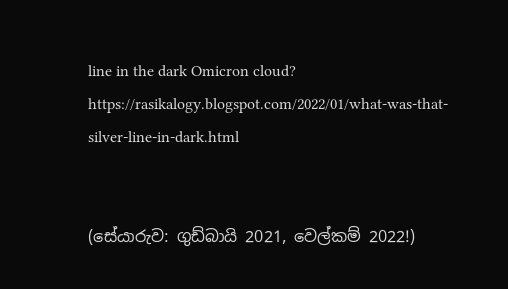line in the dark Omicron cloud?
https://rasikalogy.blogspot.com/2022/01/what-was-that-silver-line-in-dark.html


(සේයාරුව: ගුඩ්බායි 2021, වෙල්කම් 2022!)